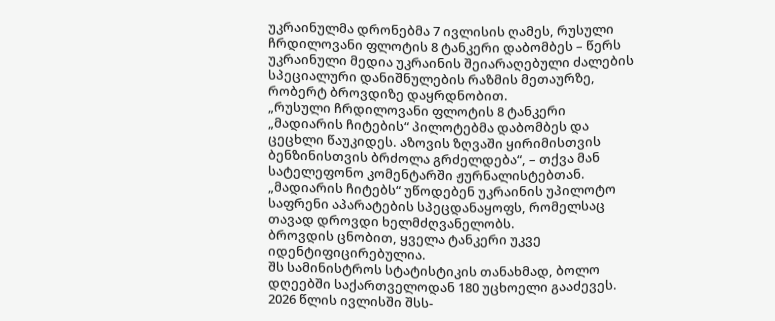უკრაინულმა დრონებმა 7 ივლისის ღამეს, რუსული ჩრდილოვანი ფლოტის 8 ტანკერი დაბომბეს – წერს უკრაინული მედია უკრაინის შეიარაღებული ძალების სპეციალური დანიშნულების რაზმის მეთაურზე, რობერტ ბროვდიზე დაყრდნობით.
„რუსული ჩრდილოვანი ფლოტის 8 ტანკერი „მადიარის ჩიტების“ პილოტებმა დაბომბეს და ცეცხლი წაუკიდეს. აზოვის ზღვაში ყირიმისთვის ბენზინისთვის ბრძოლა გრძელდება“, – თქვა მან სატელეფონო კომენტარში ჟურნალისტებთან.
„მადიარის ჩიტებს“ უწოდებენ უკრაინის უპილოტო საფრენი აპარატების სპეცდანაყოფს, რომელსაც თავად დროვდი ხელმძღვანელობს.
ბროვდის ცნობით, ყველა ტანკერი უკვე იდენტიფიცირებულია.
შს სამინისტროს სტატისტიკის თანახმად, ბოლო დღეებში საქართველოდან 180 უცხოელი გააძევეს.
2026 წლის ივლისში შსს-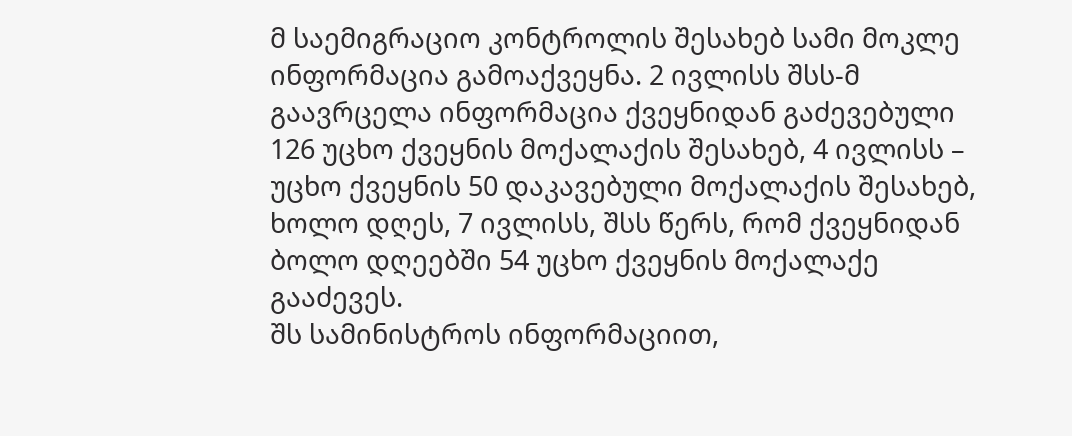მ საემიგრაციო კონტროლის შესახებ სამი მოკლე ინფორმაცია გამოაქვეყნა. 2 ივლისს შსს-მ გაავრცელა ინფორმაცია ქვეყნიდან გაძევებული 126 უცხო ქვეყნის მოქალაქის შესახებ, 4 ივლისს – უცხო ქვეყნის 50 დაკავებული მოქალაქის შესახებ, ხოლო დღეს, 7 ივლისს, შსს წერს, რომ ქვეყნიდან ბოლო დღეებში 54 უცხო ქვეყნის მოქალაქე გააძევეს.
შს სამინისტროს ინფორმაციით,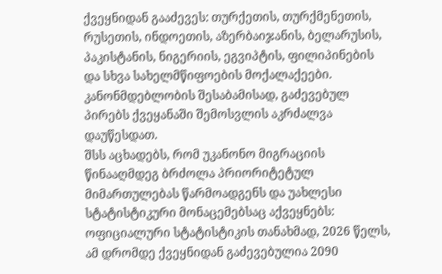ქვეყნიდან გააძევეს: თურქეთის, თურქმენეთის, რუსეთის, ინდოეთის, აზერბაიჯანის, ბელარუსის, პაკისტანის, ნიგერიის, ეგვიპტის, ფილიპინების და სხვა სახელმწიფოების მოქალაქეები.
კანონმდებლობის შესაბამისად, გაძევებულ პირებს ქვეყანაში შემოსვლის აკრძალვა დაუწესდათ.
შსს აცხადებს, რომ უკანონო მიგრაციის წინააღმდეგ ბრძოლა პრიორიტეტულ მიმართულებას წარმოადგენს და უახლესი სტატისტიკური მონაცემებსაც აქვეყნებს:
ოფიციალური სტატისტიკის თანახმად, 2026 წელს, ამ დრომდე ქვეყნიდან გაძევებულია 2090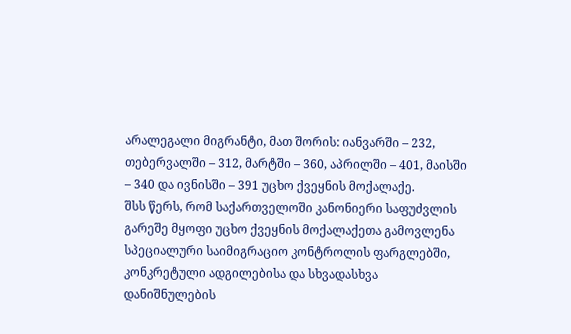არალეგალი მიგრანტი, მათ შორის: იანვარში – 232, თებერვალში – 312, მარტში – 360, აპრილში – 401, მაისში – 340 და ივნისში – 391 უცხო ქვეყნის მოქალაქე.
შსს წერს, რომ საქართველოში კანონიერი საფუძვლის გარეშე მყოფი უცხო ქვეყნის მოქალაქეთა გამოვლენა სპეციალური საიმიგრაციო კონტროლის ფარგლებში, კონკრეტული ადგილებისა და სხვადასხვა დანიშნულების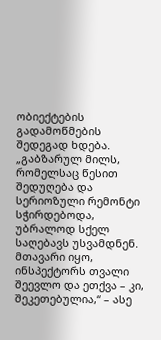ობიექტების გადამოწმების შედეგად ხდება.
„გაბზარულ მილს, რომელსაც წესით შედუღება და სერიოზული რემონტი სჭირდებოდა, უბრალოდ სქელ საღებავს უსვამდნენ. მთავარი იყო, ინსპექტორს თვალი შეევლო და ეთქვა – კი, შეკეთებულია,“ – ასე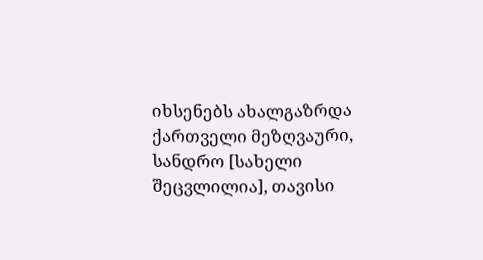იხსენებს ახალგაზრდა ქართველი მეზღვაური, სანდრო [სახელი შეცვლილია], თავისი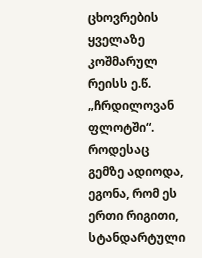ცხოვრების ყველაზე კოშმარულ რეისს ე.წ. „ჩრდილოვან ფლოტში“.
როდესაც გემზე ადიოდა, ეგონა, რომ ეს ერთი რიგითი, სტანდარტული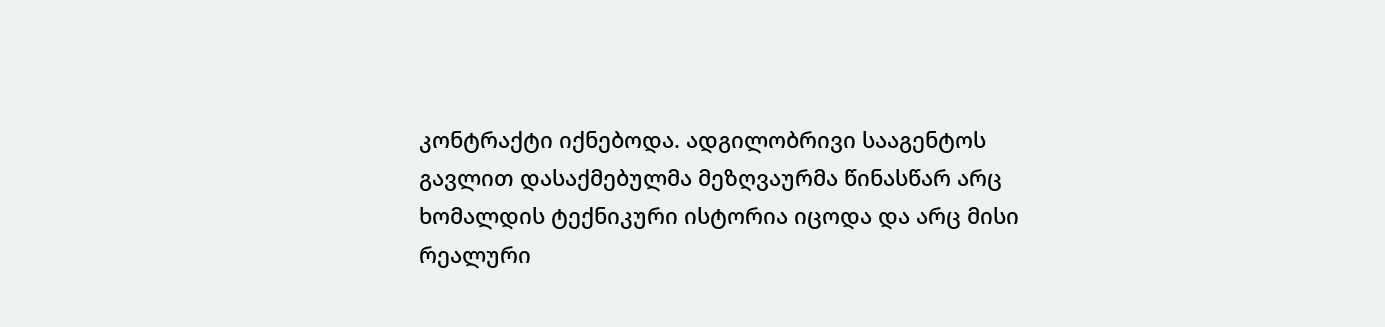კონტრაქტი იქნებოდა. ადგილობრივი სააგენტოს გავლით დასაქმებულმა მეზღვაურმა წინასწარ არც ხომალდის ტექნიკური ისტორია იცოდა და არც მისი რეალური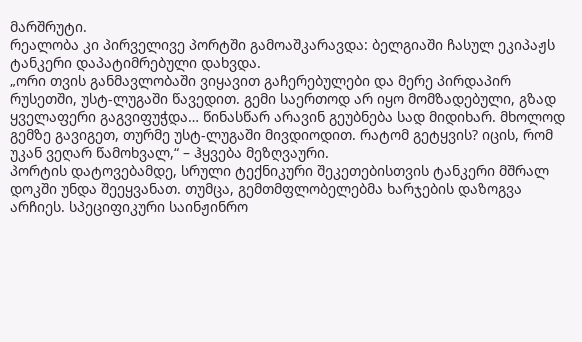მარშრუტი.
რეალობა კი პირველივე პორტში გამოაშკარავდა: ბელგიაში ჩასულ ეკიპაჟს ტანკერი დაპატიმრებული დახვდა.
„ორი თვის განმავლობაში ვიყავით გაჩერებულები და მერე პირდაპირ რუსეთში, უსტ-ლუგაში წავედით. გემი საერთოდ არ იყო მომზადებული, გზად ყველაფერი გაგვიფუჭდა… წინასწარ არავინ გეუბნება სად მიდიხარ. მხოლოდ გემზე გავიგეთ, თურმე უსტ-ლუგაში მივდიოდით. რატომ გეტყვის? იცის, რომ უკან ვეღარ წამოხვალ,“ – ჰყვება მეზღვაური.
პორტის დატოვებამდე, სრული ტექნიკური შეკეთებისთვის ტანკერი მშრალ დოკში უნდა შეეყვანათ. თუმცა, გემთმფლობელებმა ხარჯების დაზოგვა არჩიეს. სპეციფიკური საინჟინრო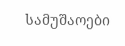სამუშაოები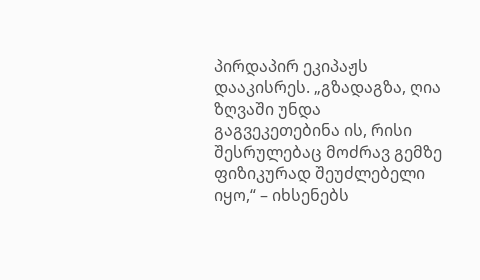პირდაპირ ეკიპაჟს დააკისრეს. „გზადაგზა, ღია ზღვაში უნდა გაგვეკეთებინა ის, რისი შესრულებაც მოძრავ გემზე ფიზიკურად შეუძლებელი იყო,“ – იხსენებს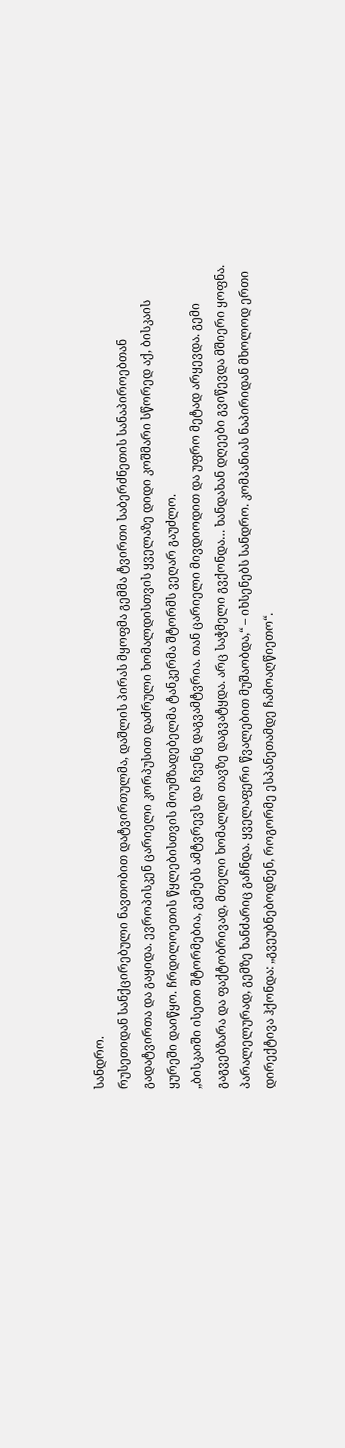სანდრო.
რუსეთიდან სანქცირებული ნავთობით დატვირთულმა, დაშლის პირას მყოფმა გემმა ტვირთი საბერძნეთის სანაპიროებთან გადატვირთა და გაყიდა. ევროპისკენ ცარიელი კორპუსით დაძრული ხომალდისთვის ყველაზე დიდი კოშმარი სწორედ აქ, ბისკაის ყურეში დაიწყო. ჩრდილოეთის წყლებისთვის მოუმზადებელმა ტანკერმა შტორმს ვეღარ გაუძლო.
„ბისკაიში ისეთი შტორმებია, გემებს ამტვრევს და ჩვენც დაგვამტვრია. თან ცარიელი მივდიოდით და უფრო მეტად არყევდა. გემი გაგვებზარა და ფაქტობრივად, მთელი ხომალდი თავზე დაგვატყდა. არც საჭმელი გვქონდა… ხანდახან დღეები გვიწევდა მშიერი ყოფნა. პარალელურად, გემზე ხანძარიც გაჩნდა. ყველაფერი წვალებით მუშაობდა,“ – იხსენებს სანდრო. კომპანიას ნაპირიდან მხოლოდ ერთი დირექტივა ჰქონდა: „გვეუბნებოდნენ, როგორმე ესპანეთამდე ჩამოაღწიეთო“.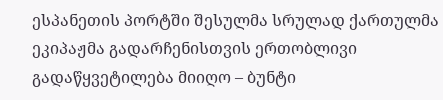ესპანეთის პორტში შესულმა სრულად ქართულმა ეკიპაჟმა გადარჩენისთვის ერთობლივი გადაწყვეტილება მიიღო – ბუნტი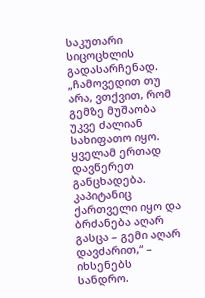საკუთარი სიცოცხლის გადასარჩენად.
„ჩამოვედით თუ არა, ვთქვით, რომ გემზე მუშაობა უკვე ძალიან სახიფათო იყო. ყველამ ერთად დავწერეთ განცხადება. კაპიტანიც ქართველი იყო და ბრძანება აღარ გასცა – გემი აღარ დავძარით,“ – იხსენებს სანდრო.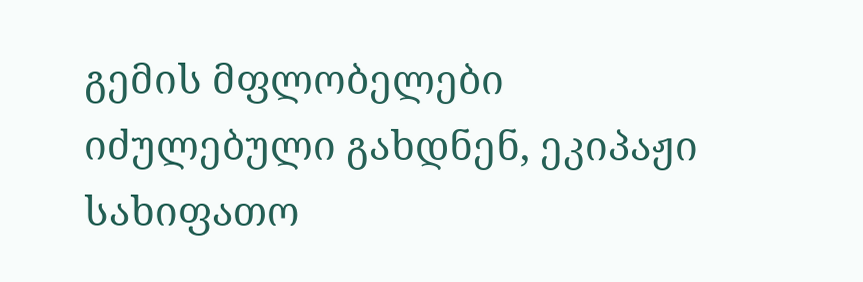გემის მფლობელები იძულებული გახდნენ, ეკიპაჟი სახიფათო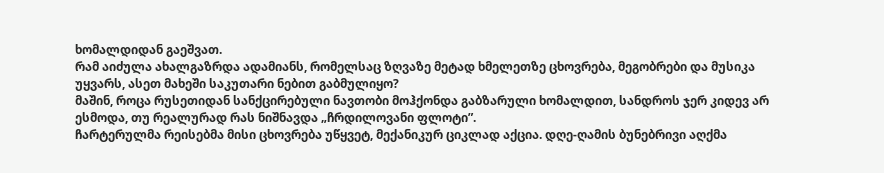ხომალდიდან გაეშვათ.
რამ აიძულა ახალგაზრდა ადამიანს, რომელსაც ზღვაზე მეტად ხმელეთზე ცხოვრება, მეგობრები და მუსიკა უყვარს, ასეთ მახეში საკუთარი ნებით გაბმულიყო?
მაშინ, როცა რუსეთიდან სანქცირებული ნავთობი მოჰქონდა გაბზარული ხომალდით, სანდროს ჯერ კიდევ არ ესმოდა, თუ რეალურად რას ნიშნავდა „ჩრდილოვანი ფლოტი”.
ჩარტერულმა რეისებმა მისი ცხოვრება უწყვეტ, მექანიკურ ციკლად აქცია. დღე-ღამის ბუნებრივი აღქმა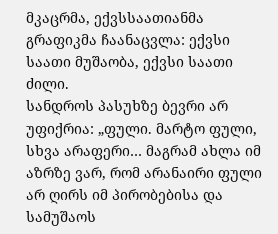მკაცრმა, ექვსსაათიანმა გრაფიკმა ჩაანაცვლა: ექვსი საათი მუშაობა, ექვსი საათი ძილი.
სანდროს პასუხზე ბევრი არ უფიქრია: „ფული. მარტო ფული, სხვა არაფერი… მაგრამ ახლა იმ აზრზე ვარ, რომ არანაირი ფული არ ღირს იმ პირობებისა და სამუშაოს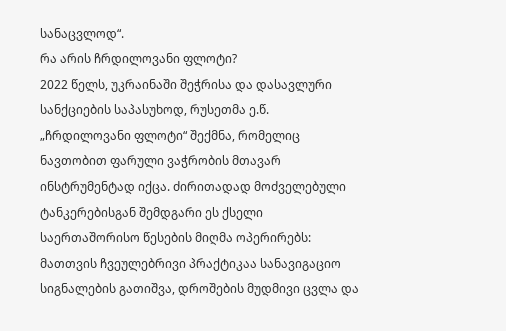სანაცვლოდ“.
რა არის ჩრდილოვანი ფლოტი?
2022 წელს, უკრაინაში შეჭრისა და დასავლური სანქციების საპასუხოდ, რუსეთმა ე.წ. „ჩრდილოვანი ფლოტი“ შექმნა, რომელიც ნავთობით ფარული ვაჭრობის მთავარ ინსტრუმენტად იქცა. ძირითადად მოძველებული ტანკერებისგან შემდგარი ეს ქსელი საერთაშორისო წესების მიღმა ოპერირებს: მათთვის ჩვეულებრივი პრაქტიკაა სანავიგაციო სიგნალების გათიშვა, დროშების მუდმივი ცვლა და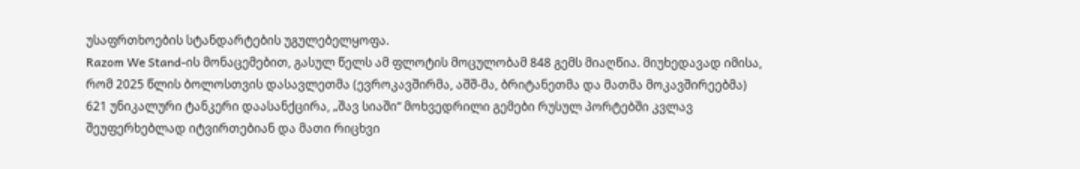უსაფრთხოების სტანდარტების უგულებელყოფა.
Razom We Stand-ის მონაცემებით, გასულ წელს ამ ფლოტის მოცულობამ 848 გემს მიაღწია. მიუხედავად იმისა, რომ 2025 წლის ბოლოსთვის დასავლეთმა (ევროკავშირმა, აშშ-მა, ბრიტანეთმა და მათმა მოკავშირეებმა) 621 უნიკალური ტანკერი დაასანქცირა, „შავ სიაში“ მოხვედრილი გემები რუსულ პორტებში კვლავ შეუფერხებლად იტვირთებიან და მათი რიცხვი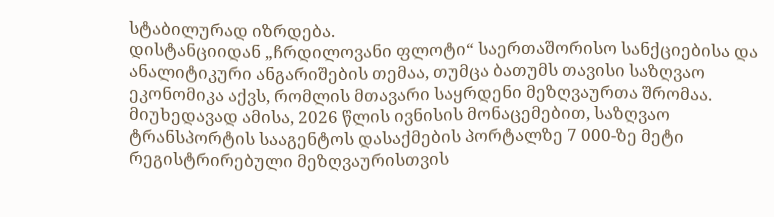სტაბილურად იზრდება.
დისტანციიდან „ჩრდილოვანი ფლოტი“ საერთაშორისო სანქციებისა და ანალიტიკური ანგარიშების თემაა, თუმცა ბათუმს თავისი საზღვაო ეკონომიკა აქვს, რომლის მთავარი საყრდენი მეზღვაურთა შრომაა.
მიუხედავად ამისა, 2026 წლის ივნისის მონაცემებით, საზღვაო ტრანსპორტის სააგენტოს დასაქმების პორტალზე 7 000-ზე მეტი რეგისტრირებული მეზღვაურისთვის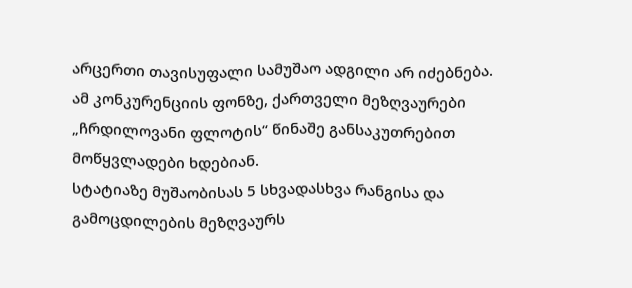არცერთი თავისუფალი სამუშაო ადგილი არ იძებნება.
ამ კონკურენციის ფონზე, ქართველი მეზღვაურები „ჩრდილოვანი ფლოტის“ წინაშე განსაკუთრებით მოწყვლადები ხდებიან.
სტატიაზე მუშაობისას 5 სხვადასხვა რანგისა და გამოცდილების მეზღვაურს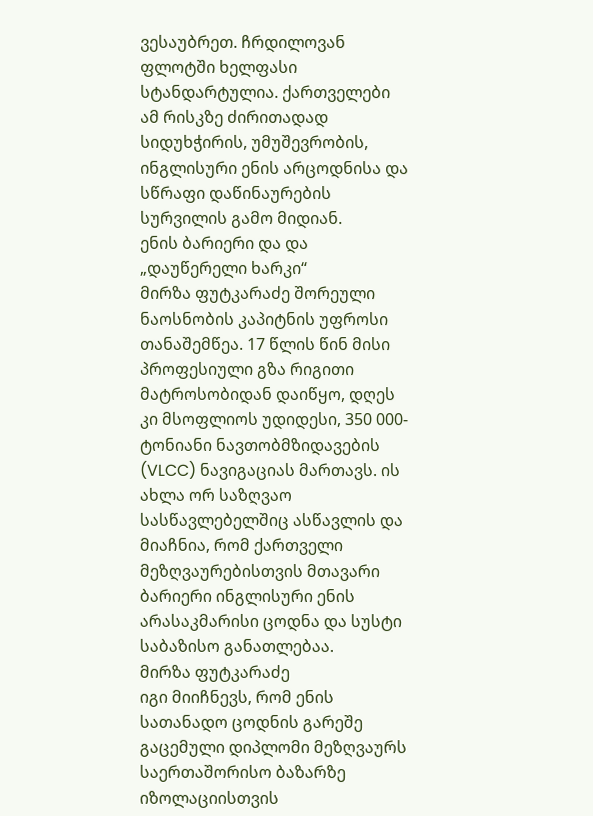ვესაუბრეთ. ჩრდილოვან ფლოტში ხელფასი სტანდარტულია. ქართველები ამ რისკზე ძირითადად სიდუხჭირის, უმუშევრობის, ინგლისური ენის არცოდნისა და სწრაფი დაწინაურების სურვილის გამო მიდიან.
ენის ბარიერი და და „დაუწერელი ხარკი“
მირზა ფუტკარაძე შორეული ნაოსნობის კაპიტნის უფროსი თანაშემწეა. 17 წლის წინ მისი პროფესიული გზა რიგითი მატროსობიდან დაიწყო, დღეს კი მსოფლიოს უდიდესი, 350 000-ტონიანი ნავთობმზიდავების (VLCC) ნავიგაციას მართავს. ის ახლა ორ საზღვაო სასწავლებელშიც ასწავლის და მიაჩნია, რომ ქართველი მეზღვაურებისთვის მთავარი ბარიერი ინგლისური ენის არასაკმარისი ცოდნა და სუსტი საბაზისო განათლებაა.
მირზა ფუტკარაძე
იგი მიიჩნევს, რომ ენის სათანადო ცოდნის გარეშე გაცემული დიპლომი მეზღვაურს საერთაშორისო ბაზარზე იზოლაციისთვის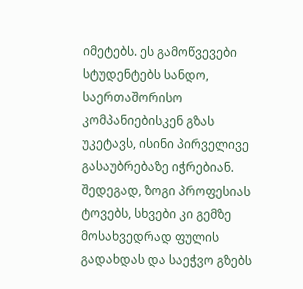იმეტებს. ეს გამოწვევები სტუდენტებს სანდო, საერთაშორისო კომპანიებისკენ გზას უკეტავს, ისინი პირველივე გასაუბრებაზე იჭრებიან. შედეგად, ზოგი პროფესიას ტოვებს, სხვები კი გემზე მოსახვედრად ფულის გადახდას და საეჭვო გზებს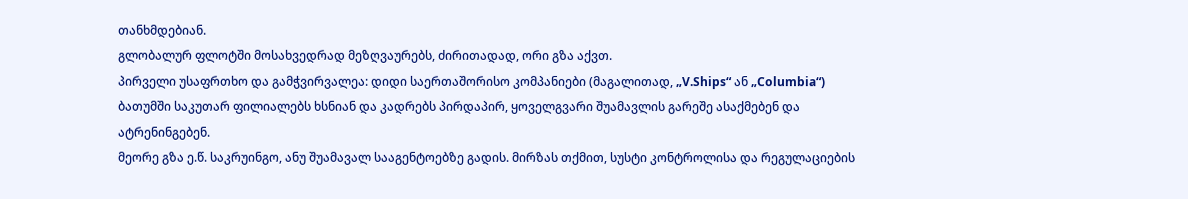თანხმდებიან.
გლობალურ ფლოტში მოსახვედრად მეზღვაურებს, ძირითადად, ორი გზა აქვთ.
პირველი უსაფრთხო და გამჭვირვალეა: დიდი საერთაშორისო კომპანიები (მაგალითად, „V.Ships“ ან „Columbia“) ბათუმში საკუთარ ფილიალებს ხსნიან და კადრებს პირდაპირ, ყოველგვარი შუამავლის გარეშე ასაქმებენ და ატრენინგებენ.
მეორე გზა ე.წ. საკრუინგო, ანუ შუამავალ სააგენტოებზე გადის. მირზას თქმით, სუსტი კონტროლისა და რეგულაციების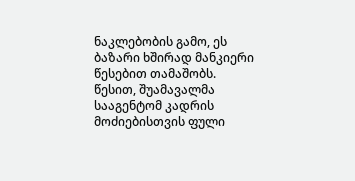ნაკლებობის გამო, ეს ბაზარი ხშირად მანკიერი წესებით თამაშობს. წესით, შუამავალმა სააგენტომ კადრის მოძიებისთვის ფული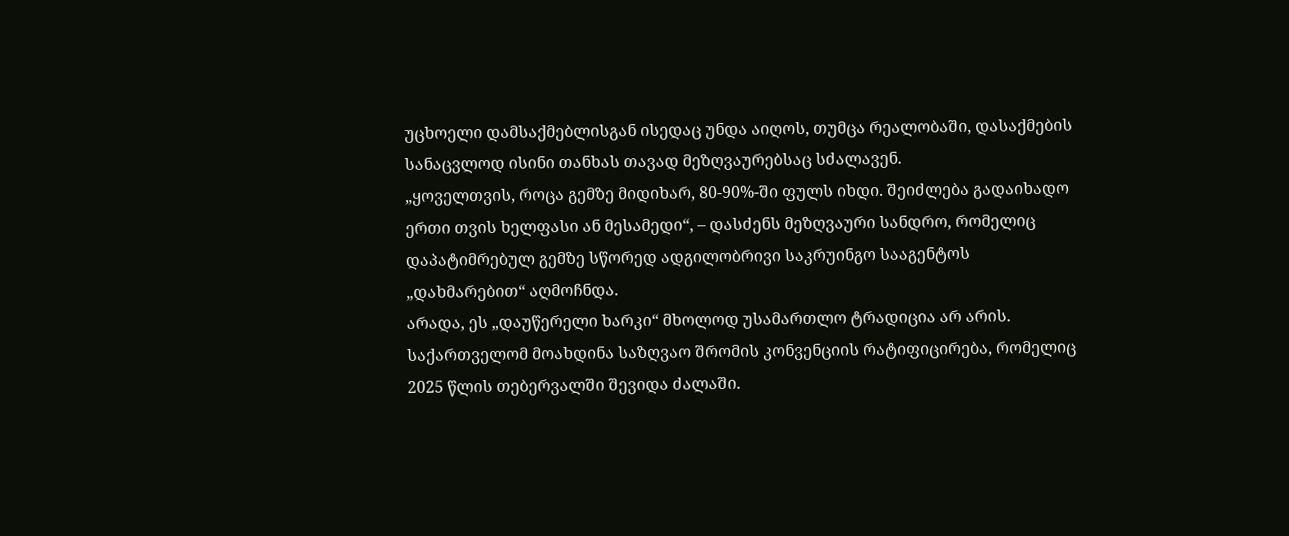უცხოელი დამსაქმებლისგან ისედაც უნდა აიღოს, თუმცა რეალობაში, დასაქმების სანაცვლოდ ისინი თანხას თავად მეზღვაურებსაც სძალავენ.
„ყოველთვის, როცა გემზე მიდიხარ, 80-90%-ში ფულს იხდი. შეიძლება გადაიხადო ერთი თვის ხელფასი ან მესამედი“, – დასძენს მეზღვაური სანდრო, რომელიც დაპატიმრებულ გემზე სწორედ ადგილობრივი საკრუინგო სააგენტოს „დახმარებით“ აღმოჩნდა.
არადა, ეს „დაუწერელი ხარკი“ მხოლოდ უსამართლო ტრადიცია არ არის. საქართველომ მოახდინა საზღვაო შრომის კონვენციის რატიფიცირება, რომელიც 2025 წლის თებერვალში შევიდა ძალაში.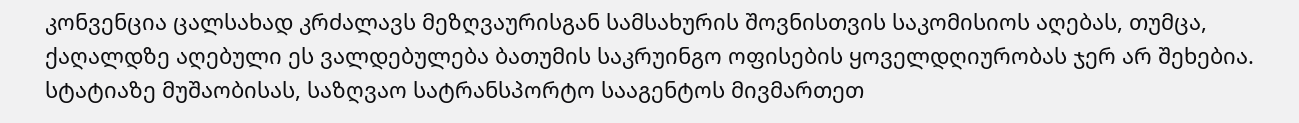კონვენცია ცალსახად კრძალავს მეზღვაურისგან სამსახურის შოვნისთვის საკომისიოს აღებას, თუმცა, ქაღალდზე აღებული ეს ვალდებულება ბათუმის საკრუინგო ოფისების ყოველდღიურობას ჯერ არ შეხებია.
სტატიაზე მუშაობისას, საზღვაო სატრანსპორტო სააგენტოს მივმართეთ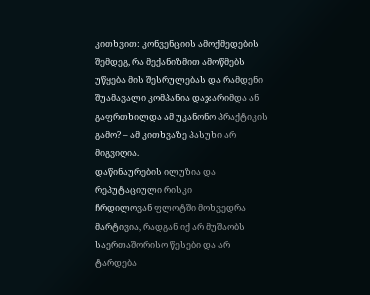კითხვით: კონვენციის ამოქმედების შემდეგ, რა მექანიზმით ამოწმებს უწყება მის შესრულებას და რამდენი შუამავალი კომპანია დაჯარიმდა ან გაფრთხილდა ამ უკანონო პრაქტიკის გამო? – ამ კითხვაზე პასუხი არ მიგვიღია.
დაწინაურების ილუზია და რეპუტაციული რისკი
ჩრდილოვან ფლოტში მოხვედრა მარტივია, რადგან იქ არ მუშაობს საერთაშორისო წესები და არ ტარდება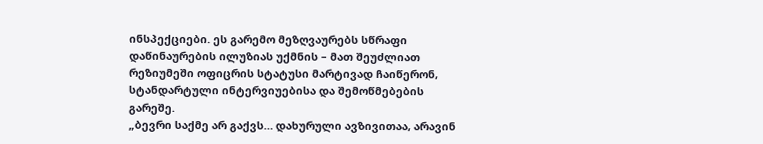ინსპექციები. ეს გარემო მეზღვაურებს სწრაფი დაწინაურების ილუზიას უქმნის – მათ შეუძლიათ რეზიუმეში ოფიცრის სტატუსი მარტივად ჩაიწერონ, სტანდარტული ინტერვიუებისა და შემოწმებების გარეშე.
„ბევრი საქმე არ გაქვს… დახურული ავზივითაა, არავინ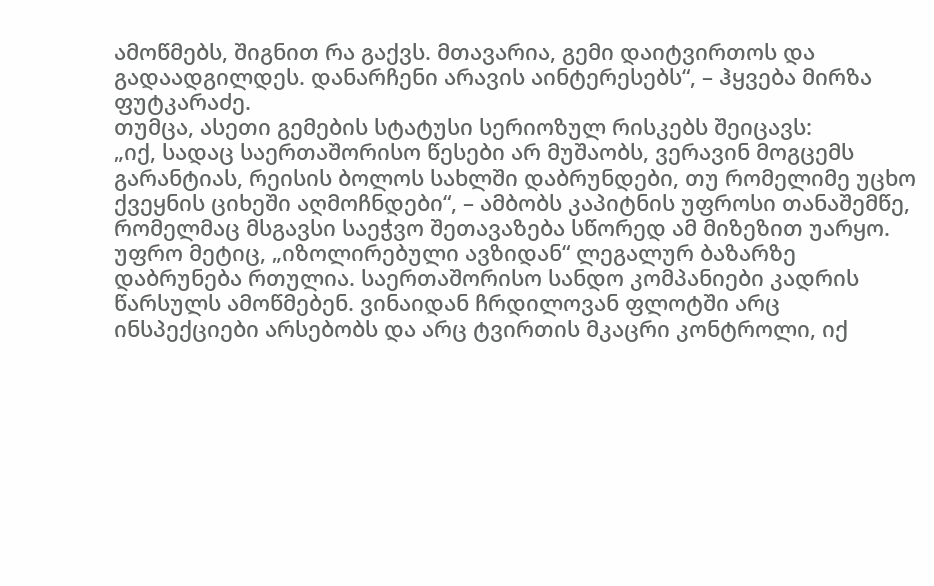ამოწმებს, შიგნით რა გაქვს. მთავარია, გემი დაიტვირთოს და გადაადგილდეს. დანარჩენი არავის აინტერესებს“, – ჰყვება მირზა ფუტკარაძე.
თუმცა, ასეთი გემების სტატუსი სერიოზულ რისკებს შეიცავს:
„იქ, სადაც საერთაშორისო წესები არ მუშაობს, ვერავინ მოგცემს გარანტიას, რეისის ბოლოს სახლში დაბრუნდები, თუ რომელიმე უცხო ქვეყნის ციხეში აღმოჩნდები“, – ამბობს კაპიტნის უფროსი თანაშემწე, რომელმაც მსგავსი საეჭვო შეთავაზება სწორედ ამ მიზეზით უარყო.
უფრო მეტიც, „იზოლირებული ავზიდან“ ლეგალურ ბაზარზე დაბრუნება რთულია. საერთაშორისო სანდო კომპანიები კადრის წარსულს ამოწმებენ. ვინაიდან ჩრდილოვან ფლოტში არც ინსპექციები არსებობს და არც ტვირთის მკაცრი კონტროლი, იქ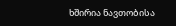ხშირია ნავთობისა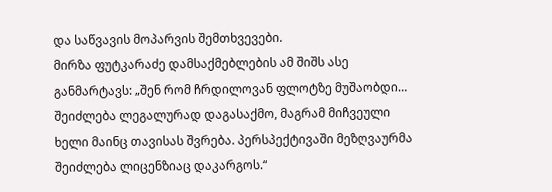და საწვავის მოპარვის შემთხვევები.
მირზა ფუტკარაძე დამსაქმებლების ამ შიშს ასე განმარტავს: „შენ რომ ჩრდილოვან ფლოტზე მუშაობდი… შეიძლება ლეგალურად დაგასაქმო, მაგრამ მიჩვეული ხელი მაინც თავისას შვრება. პერსპექტივაში მეზღვაურმა შეიძლება ლიცენზიაც დაკარგოს.“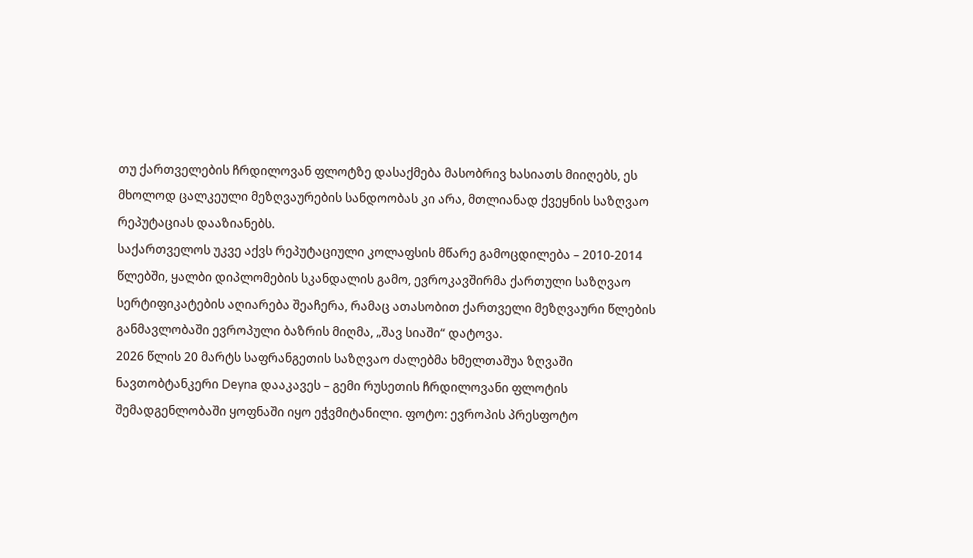თუ ქართველების ჩრდილოვან ფლოტზე დასაქმება მასობრივ ხასიათს მიიღებს, ეს მხოლოდ ცალკეული მეზღვაურების სანდოობას კი არა, მთლიანად ქვეყნის საზღვაო რეპუტაციას დააზიანებს.
საქართველოს უკვე აქვს რეპუტაციული კოლაფსის მწარე გამოცდილება – 2010-2014 წლებში, ყალბი დიპლომების სკანდალის გამო, ევროკავშირმა ქართული საზღვაო სერტიფიკატების აღიარება შეაჩერა, რამაც ათასობით ქართველი მეზღვაური წლების განმავლობაში ევროპული ბაზრის მიღმა, „შავ სიაში“ დატოვა.
2026 წლის 20 მარტს საფრანგეთის საზღვაო ძალებმა ხმელთაშუა ზღვაში ნავთობტანკერი Deyna დააკავეს – გემი რუსეთის ჩრდილოვანი ფლოტის შემადგენლობაში ყოფნაში იყო ეჭვმიტანილი. ფოტო: ევროპის პრესფოტო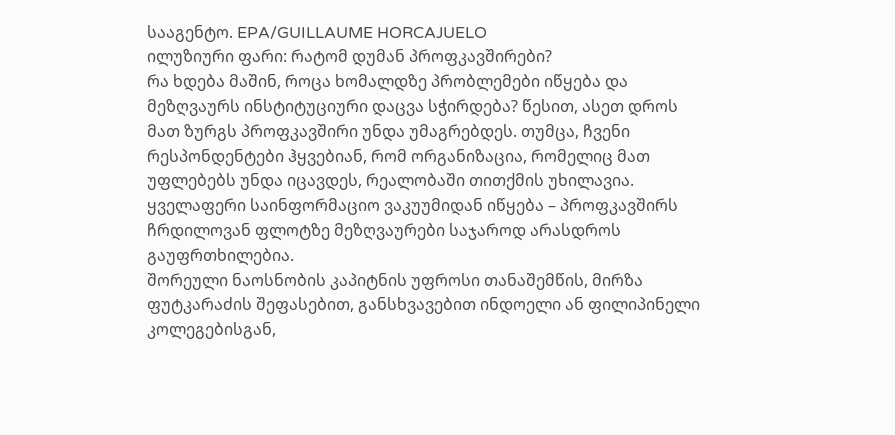სააგენტო. EPA/GUILLAUME HORCAJUELO
ილუზიური ფარი: რატომ დუმან პროფკავშირები?
რა ხდება მაშინ, როცა ხომალდზე პრობლემები იწყება და მეზღვაურს ინსტიტუციური დაცვა სჭირდება? წესით, ასეთ დროს მათ ზურგს პროფკავშირი უნდა უმაგრებდეს. თუმცა, ჩვენი რესპონდენტები ჰყვებიან, რომ ორგანიზაცია, რომელიც მათ უფლებებს უნდა იცავდეს, რეალობაში თითქმის უხილავია.
ყველაფერი საინფორმაციო ვაკუუმიდან იწყება – პროფკავშირს ჩრდილოვან ფლოტზე მეზღვაურები საჯაროდ არასდროს გაუფრთხილებია.
შორეული ნაოსნობის კაპიტნის უფროსი თანაშემწის, მირზა ფუტკარაძის შეფასებით, განსხვავებით ინდოელი ან ფილიპინელი კოლეგებისგან,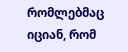რომლებმაც იციან, რომ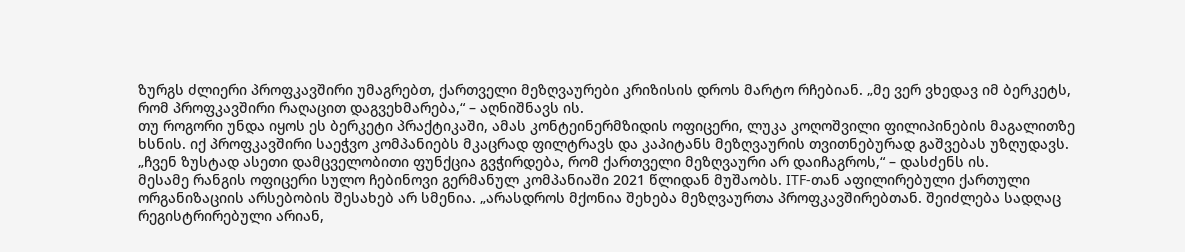ზურგს ძლიერი პროფკავშირი უმაგრებთ, ქართველი მეზღვაურები კრიზისის დროს მარტო რჩებიან. „მე ვერ ვხედავ იმ ბერკეტს, რომ პროფკავშირი რაღაცით დაგვეხმარება,“ – აღნიშნავს ის.
თუ როგორი უნდა იყოს ეს ბერკეტი პრაქტიკაში, ამას კონტეინერმზიდის ოფიცერი, ლუკა კოღოშვილი ფილიპინების მაგალითზე ხსნის. იქ პროფკავშირი საეჭვო კომპანიებს მკაცრად ფილტრავს და კაპიტანს მეზღვაურის თვითნებურად გაშვებას უზღუდავს. „ჩვენ ზუსტად ასეთი დამცველობითი ფუნქცია გვჭირდება, რომ ქართველი მეზღვაური არ დაიჩაგროს,“ – დასძენს ის.
მესამე რანგის ოფიცერი სულო ჩებინოვი გერმანულ კომპანიაში 2021 წლიდან მუშაობს. ITF-თან აფილირებული ქართული ორგანიზაციის არსებობის შესახებ არ სმენია. „არასდროს მქონია შეხება მეზღვაურთა პროფკავშირებთან. შეიძლება სადღაც რეგისტრირებული არიან,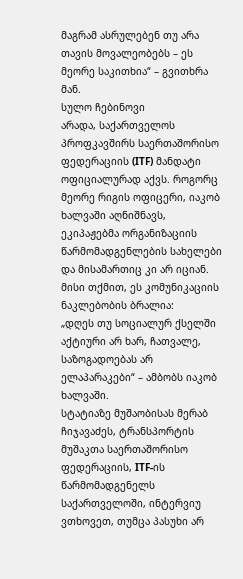მაგრამ ასრულებენ თუ არა თავის მოვალეობებს – ეს მეორე საკითხია“ – გვითხრა მან.
სულო ჩებინოვი
არადა, საქართველოს პროფკავშირს საერთაშორისო ფედერაციის (ITF) მანდატი ოფიციალურად აქვს. როგორც მეორე რიგის ოფიცერი, იაკობ ხალვაში აღნიშნავს, ეკიპაჟებმა ორგანიზაციის წარმომადგენლების სახელები და მისამართიც კი არ იციან. მისი თქმით, ეს კომუნიკაციის ნაკლებობის ბრალია:
„დღეს თუ სოციალურ ქსელში აქტიური არ ხარ, ჩათვალე, საზოგადოებას არ ელაპარაკები“ – ამბობს იაკობ ხალვაში.
სტატიაზე მუშაობისას მერაბ ჩიჯავაძეს, ტრანსპორტის მუშაკთა საერთაშორისო ფედერაციის, ITF-ის წარმომადგენელს საქართველოში, ინტერვიუ ვთხოვეთ, თუმცა პასუხი არ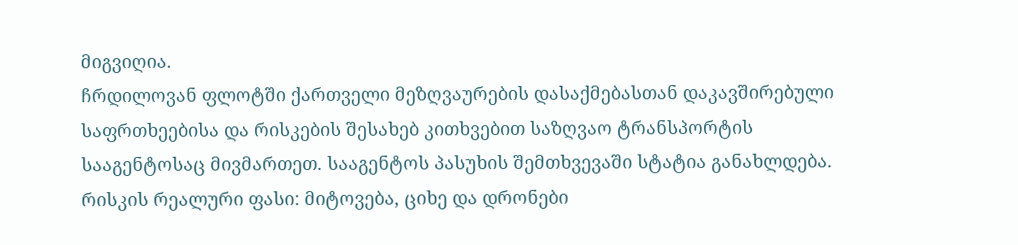მიგვიღია.
ჩრდილოვან ფლოტში ქართველი მეზღვაურების დასაქმებასთან დაკავშირებული საფრთხეებისა და რისკების შესახებ კითხვებით საზღვაო ტრანსპორტის სააგენტოსაც მივმართეთ. სააგენტოს პასუხის შემთხვევაში სტატია განახლდება.
რისკის რეალური ფასი: მიტოვება, ციხე და დრონები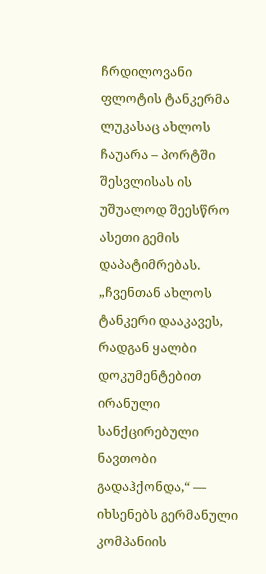ჩრდილოვანი ფლოტის ტანკერმა ლუკასაც ახლოს ჩაუარა – პორტში შესვლისას ის უშუალოდ შეესწრო ასეთი გემის დაპატიმრებას.
„ჩვენთან ახლოს ტანკერი დააკავეს, რადგან ყალბი დოკუმენტებით ირანული სანქცირებული ნავთობი გადაჰქონდა,“ — იხსენებს გერმანული კომპანიის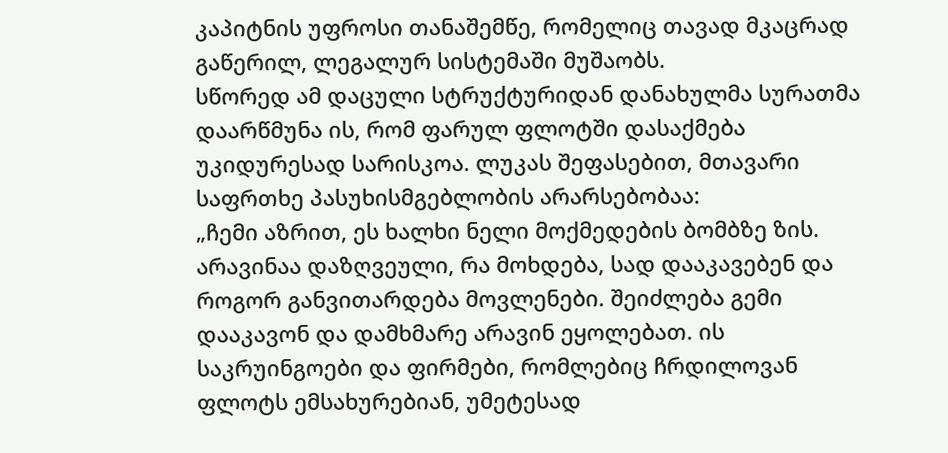კაპიტნის უფროსი თანაშემწე, რომელიც თავად მკაცრად გაწერილ, ლეგალურ სისტემაში მუშაობს.
სწორედ ამ დაცული სტრუქტურიდან დანახულმა სურათმა დაარწმუნა ის, რომ ფარულ ფლოტში დასაქმება უკიდურესად სარისკოა. ლუკას შეფასებით, მთავარი საფრთხე პასუხისმგებლობის არარსებობაა:
„ჩემი აზრით, ეს ხალხი ნელი მოქმედების ბომბზე ზის. არავინაა დაზღვეული, რა მოხდება, სად დააკავებენ და როგორ განვითარდება მოვლენები. შეიძლება გემი დააკავონ და დამხმარე არავინ ეყოლებათ. ის საკრუინგოები და ფირმები, რომლებიც ჩრდილოვან ფლოტს ემსახურებიან, უმეტესად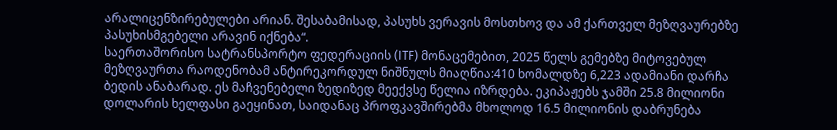არალიცენზირებულები არიან. შესაბამისად, პასუხს ვერავის მოსთხოვ და ამ ქართველ მეზღვაურებზე პასუხისმგებელი არავინ იქნება“.
საერთაშორისო სატრანსპორტო ფედერაციის (ITF) მონაცემებით, 2025 წელს გემებზე მიტოვებულ მეზღვაურთა რაოდენობამ ანტირეკორდულ ნიშნულს მიაღწია:410 ხომალდზე 6,223 ადამიანი დარჩა ბედის ანაბარად. ეს მაჩვენებელი ზედიზედ მეექვსე წელია იზრდება. ეკიპაჟებს ჯამში 25.8 მილიონი დოლარის ხელფასი გაეყინათ, საიდანაც პროფკავშირებმა მხოლოდ 16.5 მილიონის დაბრუნება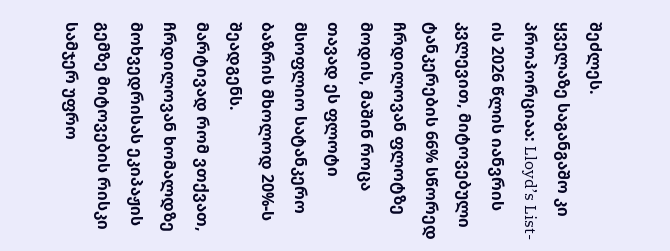შეძლეს.
ყველაზე საგანგაშო კი პროპორციაა: Lloyd’s List-ის 2026 წლის იანვრის კვლევით, მიტოვებული ტანკერების 66% სწორედ ჩრდილოვან ფლოტზე მოდის, მაშინ როცა თავად ეს ფლოტი მსოფლიო სატანკერო ბაზრის მხოლოდ 20%-ს შეადგენს.
მარტივად რომ ვთქვათ, ჩრდილოვან ხომალდზე მოხვედრისას ეკიპაჟის გემზე მიტოვების რისკი სამჯერ უფრო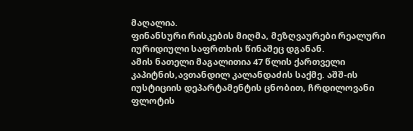მაღალია.
ფინანსური რისკების მიღმა, მეზღვაურები რეალური იურიდიული საფრთხის წინაშეც დგანან.
ამის ნათელი მაგალითია 47 წლის ქართველი კაპიტნის,ავთანდილ კალანდაძის საქმე. აშშ-ის იუსტიციის დეპარტამენტის ცნობით, ჩრდილოვანი ფლოტის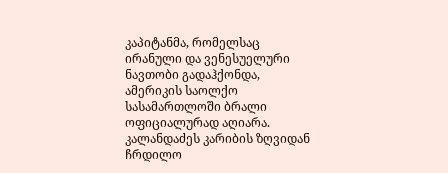კაპიტანმა, რომელსაც ირანული და ვენესუელური ნავთობი გადაჰქონდა, ამერიკის საოლქო სასამართლოში ბრალი ოფიციალურად აღიარა. კალანდაძეს კარიბის ზღვიდან ჩრდილო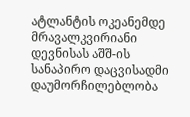ატლანტის ოკეანემდე მრავალკვირიანი დევნისას აშშ-ის სანაპირო დაცვისადმი დაუმორჩილებლობა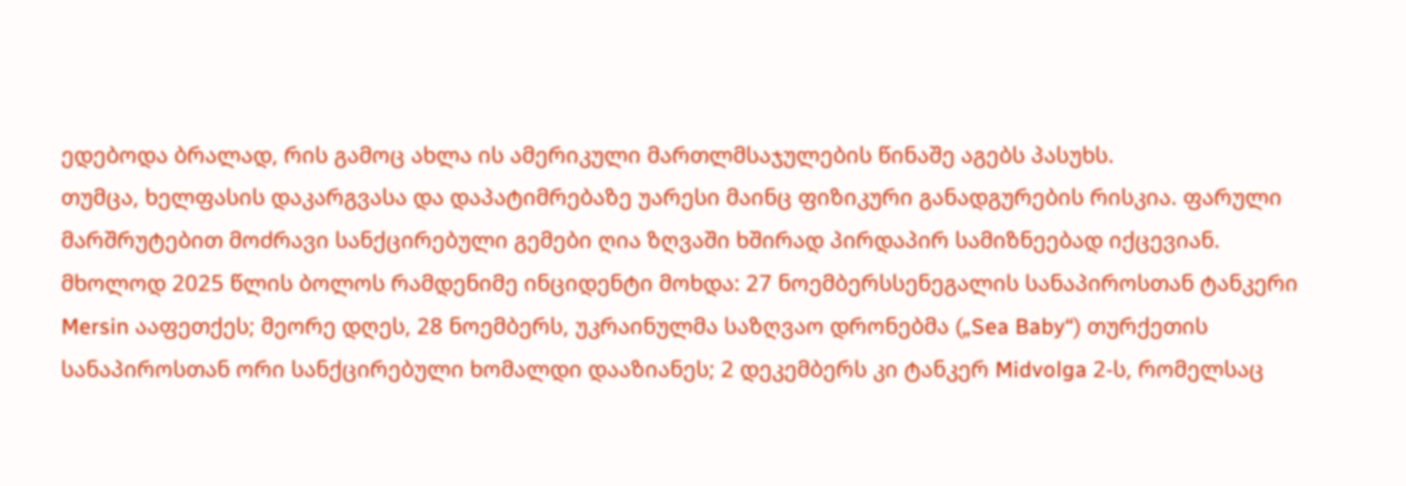ედებოდა ბრალად, რის გამოც ახლა ის ამერიკული მართლმსაჯულების წინაშე აგებს პასუხს.
თუმცა, ხელფასის დაკარგვასა და დაპატიმრებაზე უარესი მაინც ფიზიკური განადგურების რისკია. ფარული მარშრუტებით მოძრავი სანქცირებული გემები ღია ზღვაში ხშირად პირდაპირ სამიზნეებად იქცევიან.
მხოლოდ 2025 წლის ბოლოს რამდენიმე ინციდენტი მოხდა: 27 ნოემბერსსენეგალის სანაპიროსთან ტანკერი Mersin ააფეთქეს; მეორე დღეს, 28 ნოემბერს, უკრაინულმა საზღვაო დრონებმა („Sea Baby“) თურქეთის სანაპიროსთან ორი სანქცირებული ხომალდი დააზიანეს; 2 დეკემბერს კი ტანკერ Midvolga 2-ს, რომელსაც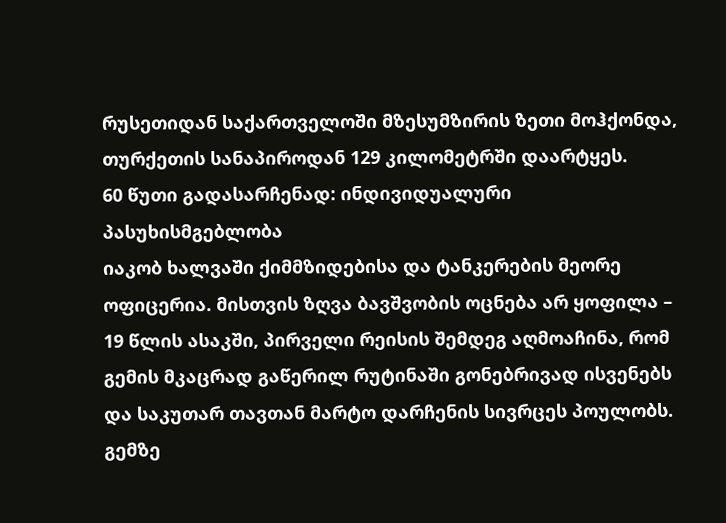რუსეთიდან საქართველოში მზესუმზირის ზეთი მოჰქონდა, თურქეთის სანაპიროდან 129 კილომეტრში დაარტყეს.
60 წუთი გადასარჩენად: ინდივიდუალური პასუხისმგებლობა
იაკობ ხალვაში ქიმმზიდებისა და ტანკერების მეორე ოფიცერია. მისთვის ზღვა ბავშვობის ოცნება არ ყოფილა – 19 წლის ასაკში, პირველი რეისის შემდეგ აღმოაჩინა, რომ გემის მკაცრად გაწერილ რუტინაში გონებრივად ისვენებს და საკუთარ თავთან მარტო დარჩენის სივრცეს პოულობს.
გემზე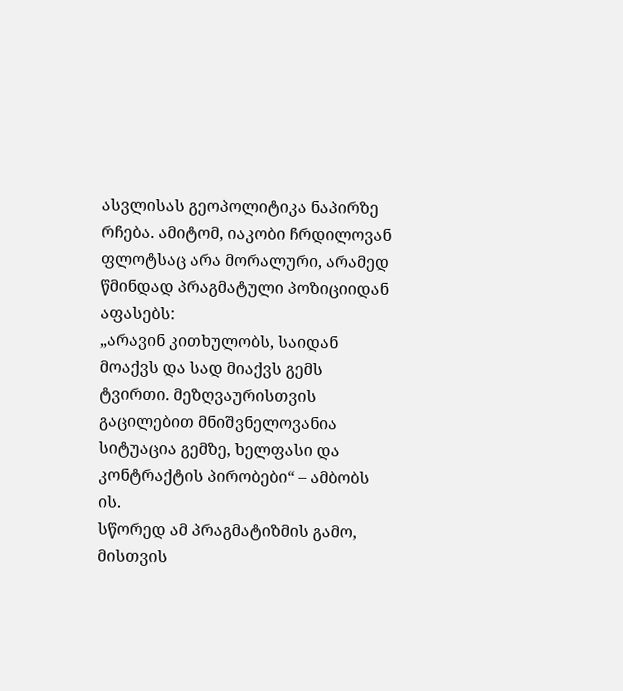ასვლისას გეოპოლიტიკა ნაპირზე რჩება. ამიტომ, იაკობი ჩრდილოვან ფლოტსაც არა მორალური, არამედ წმინდად პრაგმატული პოზიციიდან აფასებს:
„არავინ კითხულობს, საიდან მოაქვს და სად მიაქვს გემს ტვირთი. მეზღვაურისთვის გაცილებით მნიშვნელოვანია სიტუაცია გემზე, ხელფასი და კონტრაქტის პირობები“ – ამბობს ის.
სწორედ ამ პრაგმატიზმის გამო, მისთვის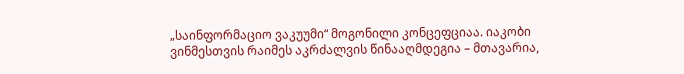„საინფორმაციო ვაკუუმი“ მოგონილი კონცეფციაა. იაკობი ვინმესთვის რაიმეს აკრძალვის წინააღმდეგია – მთავარია,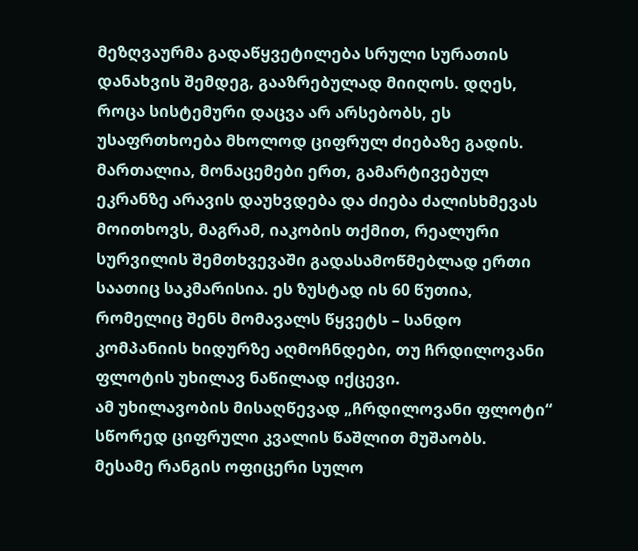მეზღვაურმა გადაწყვეტილება სრული სურათის დანახვის შემდეგ, გააზრებულად მიიღოს. დღეს, როცა სისტემური დაცვა არ არსებობს, ეს უსაფრთხოება მხოლოდ ციფრულ ძიებაზე გადის.
მართალია, მონაცემები ერთ, გამარტივებულ ეკრანზე არავის დაუხვდება და ძიება ძალისხმევას მოითხოვს, მაგრამ, იაკობის თქმით, რეალური სურვილის შემთხვევაში გადასამოწმებლად ერთი საათიც საკმარისია. ეს ზუსტად ის 60 წუთია, რომელიც შენს მომავალს წყვეტს – სანდო კომპანიის ხიდურზე აღმოჩნდები, თუ ჩრდილოვანი ფლოტის უხილავ ნაწილად იქცევი.
ამ უხილავობის მისაღწევად „ჩრდილოვანი ფლოტი“ სწორედ ციფრული კვალის წაშლით მუშაობს.
მესამე რანგის ოფიცერი სულო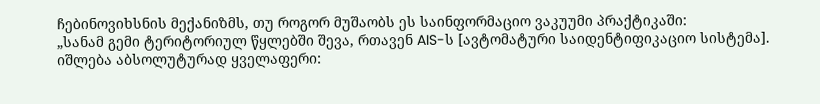ჩებინოვიხსნის მექანიზმს, თუ როგორ მუშაობს ეს საინფორმაციო ვაკუუმი პრაქტიკაში:
„სანამ გემი ტერიტორიულ წყლებში შევა, რთავენ AIS-ს [ავტომატური საიდენტიფიკაციო სისტემა]. იშლება აბსოლუტურად ყველაფერი: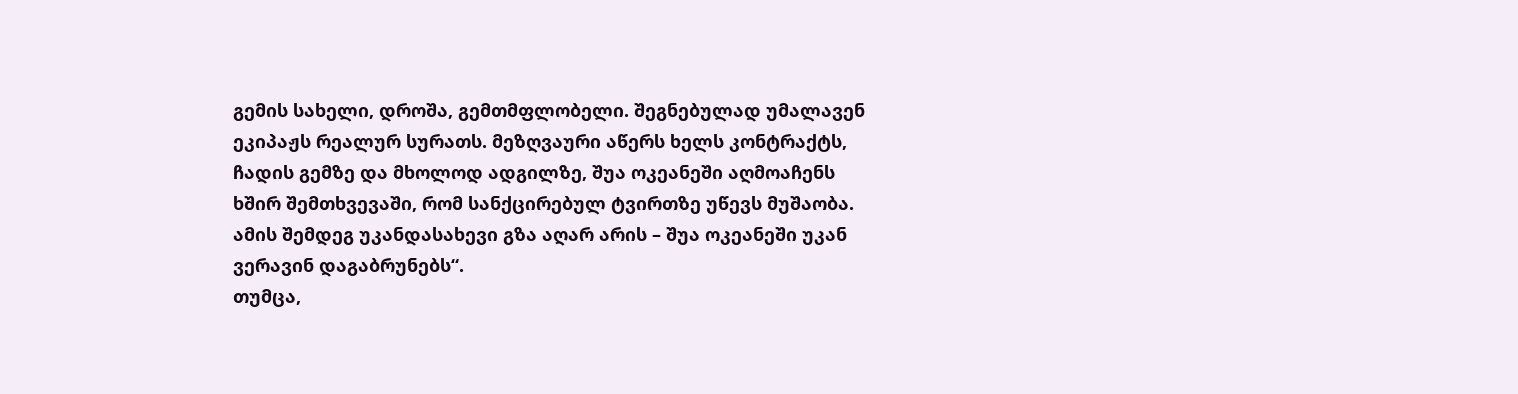გემის სახელი, დროშა, გემთმფლობელი. შეგნებულად უმალავენ ეკიპაჟს რეალურ სურათს. მეზღვაური აწერს ხელს კონტრაქტს, ჩადის გემზე და მხოლოდ ადგილზე, შუა ოკეანეში აღმოაჩენს ხშირ შემთხვევაში, რომ სანქცირებულ ტვირთზე უწევს მუშაობა. ამის შემდეგ უკანდასახევი გზა აღარ არის – შუა ოკეანეში უკან ვერავინ დაგაბრუნებს“.
თუმცა,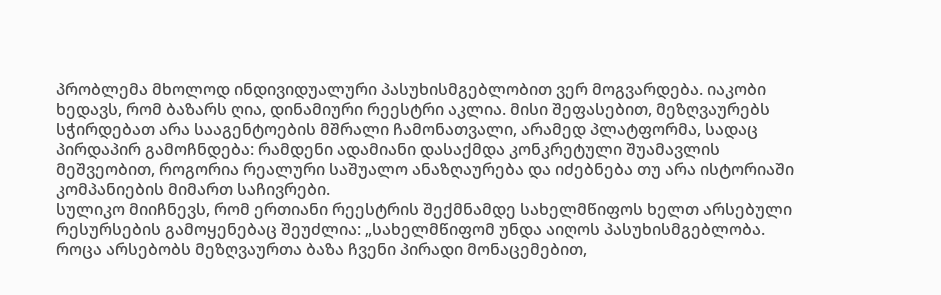პრობლემა მხოლოდ ინდივიდუალური პასუხისმგებლობით ვერ მოგვარდება. იაკობი ხედავს, რომ ბაზარს ღია, დინამიური რეესტრი აკლია. მისი შეფასებით, მეზღვაურებს სჭირდებათ არა სააგენტოების მშრალი ჩამონათვალი, არამედ პლატფორმა, სადაც პირდაპირ გამოჩნდება: რამდენი ადამიანი დასაქმდა კონკრეტული შუამავლის მეშვეობით, როგორია რეალური საშუალო ანაზღაურება და იძებნება თუ არა ისტორიაში კომპანიების მიმართ საჩივრები.
სულიკო მიიჩნევს, რომ ერთიანი რეესტრის შექმნამდე სახელმწიფოს ხელთ არსებული რესურსების გამოყენებაც შეუძლია: „სახელმწიფომ უნდა აიღოს პასუხისმგებლობა. როცა არსებობს მეზღვაურთა ბაზა ჩვენი პირადი მონაცემებით,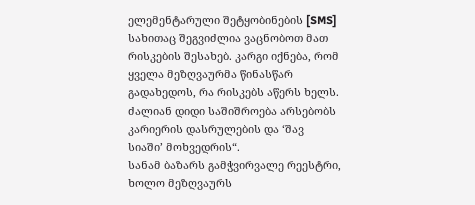ელემენტარული შეტყობინების [SMS] სახითაც შეგვიძლია ვაცნობოთ მათ რისკების შესახებ. კარგი იქნება, რომ ყველა მეზღვაურმა წინასწარ გადახედოს, რა რისკებს აწერს ხელს. ძალიან დიდი საშიშროება არსებობს კარიერის დასრულების და ‘შავ სიაში’ მოხვედრის“.
სანამ ბაზარს გამჭვირვალე რეესტრი, ხოლო მეზღვაურს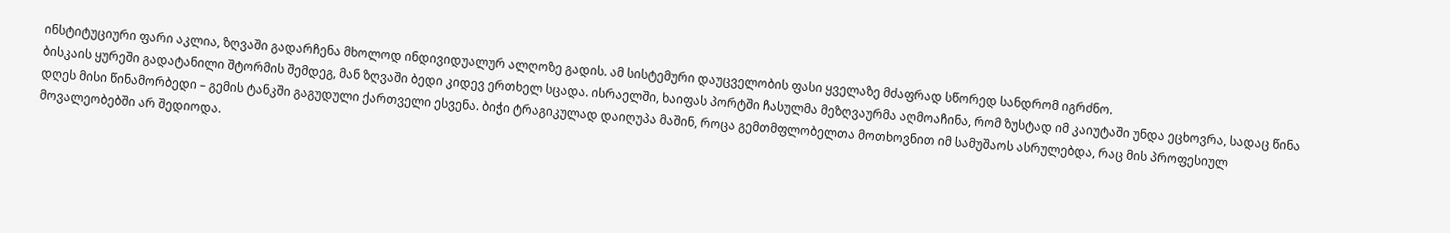ინსტიტუციური ფარი აკლია, ზღვაში გადარჩენა მხოლოდ ინდივიდუალურ ალღოზე გადის. ამ სისტემური დაუცველობის ფასი ყველაზე მძაფრად სწორედ სანდრომ იგრძნო.
ბისკაის ყურეში გადატანილი შტორმის შემდეგ, მან ზღვაში ბედი კიდევ ერთხელ სცადა. ისრაელში, ხაიფას პორტში ჩასულმა მეზღვაურმა აღმოაჩინა, რომ ზუსტად იმ კაიუტაში უნდა ეცხოვრა, სადაც წინა დღეს მისი წინამორბედი – გემის ტანკში გაგუდული ქართველი ესვენა. ბიჭი ტრაგიკულად დაიღუპა მაშინ, როცა გემთმფლობელთა მოთხოვნით იმ სამუშაოს ასრულებდა, რაც მის პროფესიულ მოვალეობებში არ შედიოდა.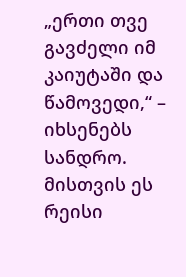„ერთი თვე გავძელი იმ კაიუტაში და წამოვედი,“ – იხსენებს სანდრო. მისთვის ეს რეისი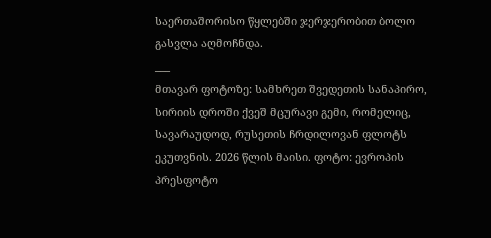საერთაშორისო წყლებში ჯერჯერობით ბოლო გასვლა აღმოჩნდა.
___
მთავარ ფოტოზე: სამხრეთ შვედეთის სანაპირო, სირიის დროში ქვეშ მცურავი გემი, რომელიც, სავარაუდოდ, რუსეთის ჩრდილოვან ფლოტს ეკუთვნის. 2026 წლის მაისი. ფოტო: ევროპის პრესფოტო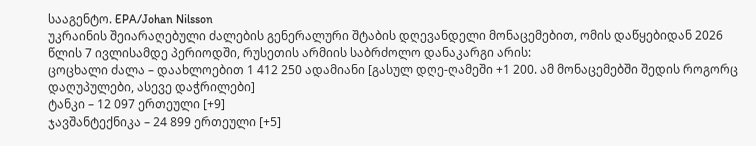სააგენტო. EPA/Johan Nilsson
უკრაინის შეიარაღებული ძალების გენერალური შტაბის დღევანდელი მონაცემებით, ომის დაწყებიდან 2026 წლის 7 ივლისამდე პერიოდში, რუსეთის არმიის საბრძოლო დანაკარგი არის:
ცოცხალი ძალა – დაახლოებით 1 412 250 ადამიანი [გასულ დღე-ღამეში +1 200. ამ მონაცემებში შედის როგორც დაღუპულები, ასევე დაჭრილები]
ტანკი – 12 097 ერთეული [+9]
ჯავშანტექნიკა – 24 899 ერთეული [+5]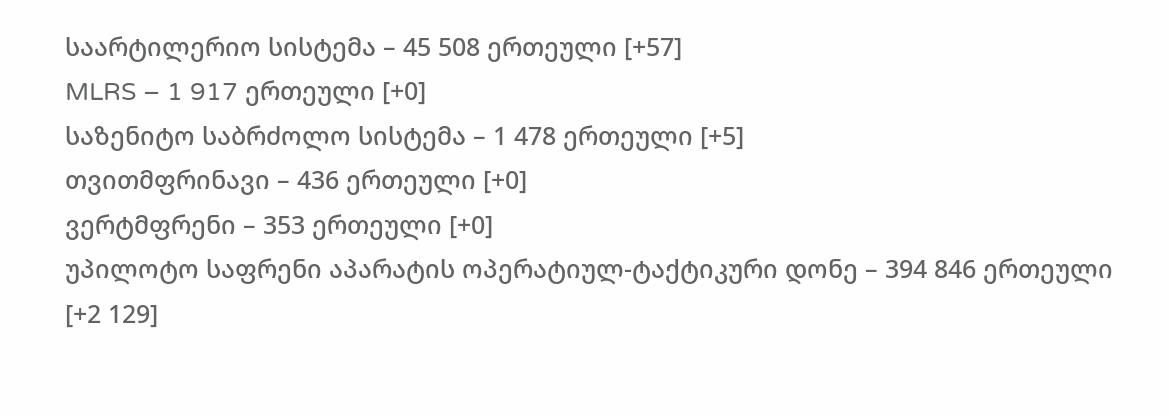საარტილერიო სისტემა – 45 508 ერთეული [+57]
MLRS – 1 917 ერთეული [+0]
საზენიტო საბრძოლო სისტემა – 1 478 ერთეული [+5]
თვითმფრინავი – 436 ერთეული [+0]
ვერტმფრენი – 353 ერთეული [+0]
უპილოტო საფრენი აპარატის ოპერატიულ-ტაქტიკური დონე – 394 846 ერთეული [+2 129]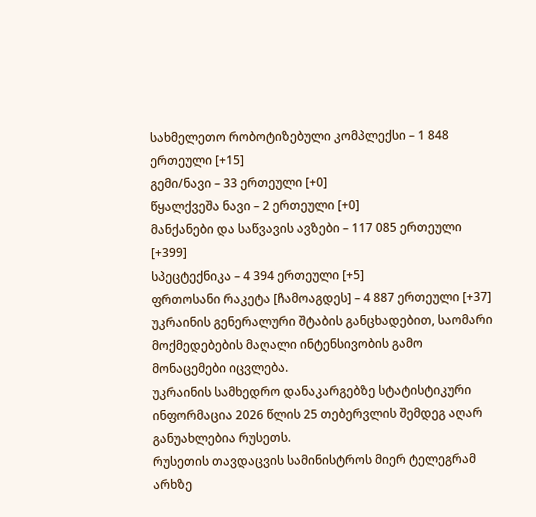სახმელეთო რობოტიზებული კომპლექსი – 1 848 ერთეული [+15]
გემი/ნავი – 33 ერთეული [+0]
წყალქვეშა ნავი – 2 ერთეული [+0]
მანქანები და საწვავის ავზები – 117 085 ერთეული [+399]
სპეცტექნიკა – 4 394 ერთეული [+5]
ფრთოსანი რაკეტა [ჩამოაგდეს] – 4 887 ერთეული [+37]
უკრაინის გენერალური შტაბის განცხადებით, საომარი მოქმედებების მაღალი ინტენსივობის გამო მონაცემები იცვლება.
უკრაინის სამხედრო დანაკარგებზე სტატისტიკური ინფორმაცია 2026 წლის 25 თებერვლის შემდეგ აღარ განუახლებია რუსეთს.
რუსეთის თავდაცვის სამინისტროს მიერ ტელეგრამ არხზე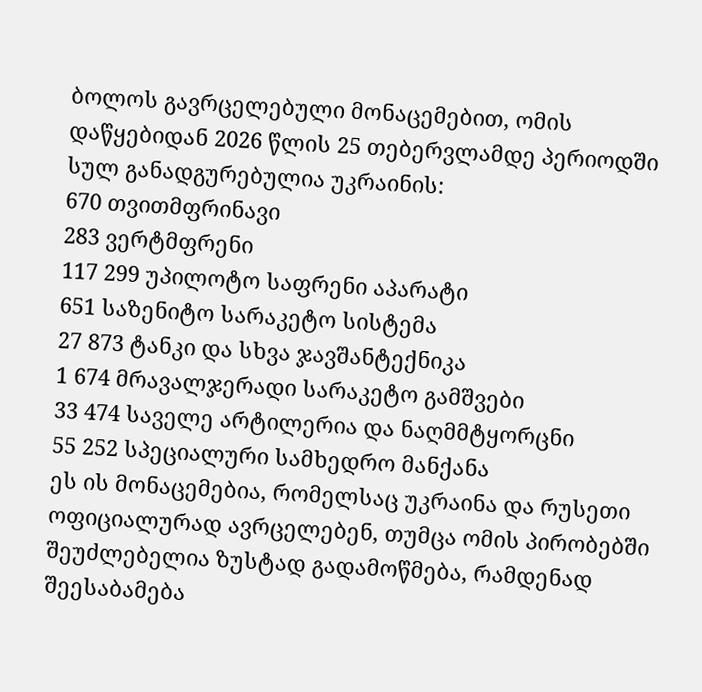ბოლოს გავრცელებული მონაცემებით, ომის დაწყებიდან 2026 წლის 25 თებერვლამდე პერიოდში სულ განადგურებულია უკრაინის:
670 თვითმფრინავი
283 ვერტმფრენი
117 299 უპილოტო საფრენი აპარატი
651 საზენიტო სარაკეტო სისტემა
27 873 ტანკი და სხვა ჯავშანტექნიკა
1 674 მრავალჯერადი სარაკეტო გამშვები
33 474 საველე არტილერია და ნაღმმტყორცნი
55 252 სპეციალური სამხედრო მანქანა
ეს ის მონაცემებია, რომელსაც უკრაინა და რუსეთი ოფიციალურად ავრცელებენ, თუმცა ომის პირობებში შეუძლებელია ზუსტად გადამოწმება, რამდენად შეესაბამება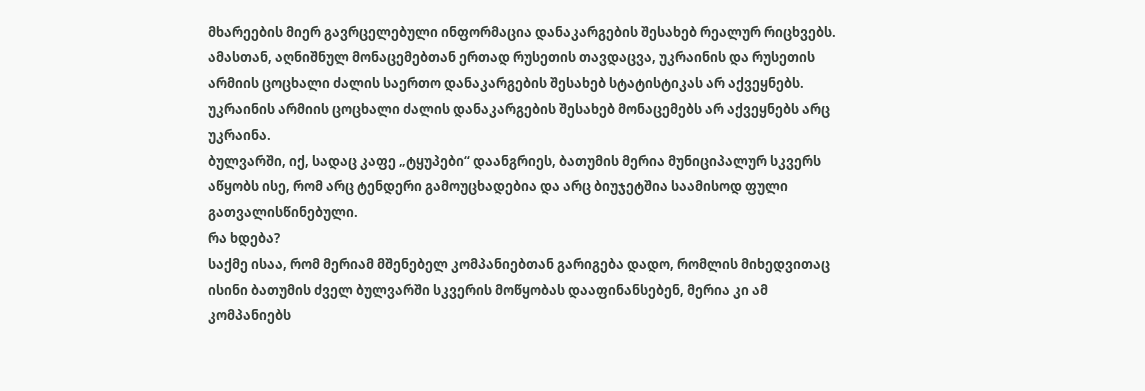მხარეების მიერ გავრცელებული ინფორმაცია დანაკარგების შესახებ რეალურ რიცხვებს.
ამასთან, აღნიშნულ მონაცემებთან ერთად რუსეთის თავდაცვა, უკრაინის და რუსეთის არმიის ცოცხალი ძალის საერთო დანაკარგების შესახებ სტატისტიკას არ აქვეყნებს. უკრაინის არმიის ცოცხალი ძალის დანაკარგების შესახებ მონაცემებს არ აქვეყნებს არც უკრაინა.
ბულვარში, იქ, სადაც კაფე „ტყუპები“ დაანგრიეს, ბათუმის მერია მუნიციპალურ სკვერს აწყობს ისე, რომ არც ტენდერი გამოუცხადებია და არც ბიუჯეტშია საამისოდ ფული გათვალისწინებული.
რა ხდება?
საქმე ისაა, რომ მერიამ მშენებელ კომპანიებთან გარიგება დადო, რომლის მიხედვითაც ისინი ბათუმის ძველ ბულვარში სკვერის მოწყობას დააფინანსებენ, მერია კი ამ კომპანიებს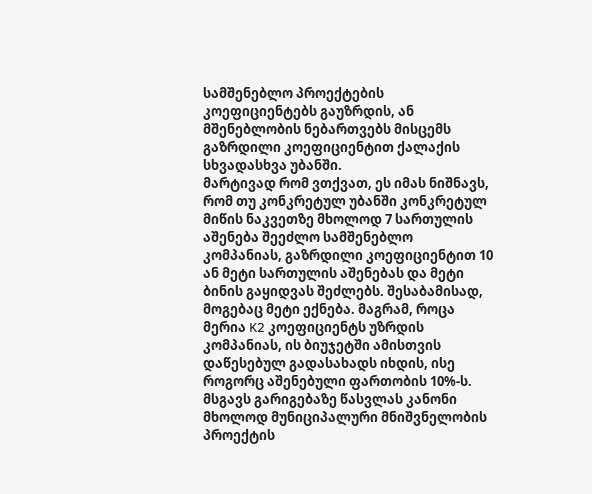სამშენებლო პროექტების კოეფიციენტებს გაუზრდის, ან მშენებლობის ნებართვებს მისცემს გაზრდილი კოეფიციენტით ქალაქის სხვადასხვა უბანში.
მარტივად რომ ვთქვათ, ეს იმას ნიშნავს, რომ თუ კონკრეტულ უბანში კონკრეტულ მიწის ნაკვეთზე მხოლოდ 7 სართულის აშენება შეეძლო სამშენებლო კომპანიას, გაზრდილი კოეფიციენტით 10 ან მეტი სართულის აშენებას და მეტი ბინის გაყიდვას შეძლებს. შესაბამისად, მოგებაც მეტი ექნება. მაგრამ, როცა მერია K2 კოეფიციენტს უზრდის კომპანიას, ის ბიუჯეტში ამისთვის დაწესებულ გადასახადს იხდის, ისე როგორც აშენებული ფართობის 10%-ს.
მსგავს გარიგებაზე წასვლას კანონი მხოლოდ მუნიციპალური მნიშვნელობის პროექტის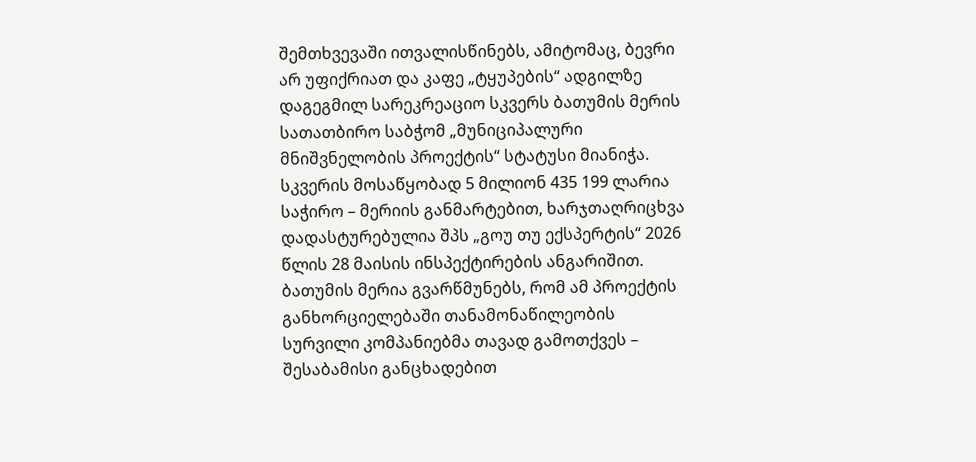შემთხვევაში ითვალისწინებს, ამიტომაც, ბევრი არ უფიქრიათ და კაფე „ტყუპების“ ადგილზე დაგეგმილ სარეკრეაციო სკვერს ბათუმის მერის სათათბირო საბჭომ „მუნიციპალური მნიშვნელობის პროექტის“ სტატუსი მიანიჭა.
სკვერის მოსაწყობად 5 მილიონ 435 199 ლარია საჭირო – მერიის განმარტებით, ხარჯთაღრიცხვა დადასტურებულია შპს „გოუ თუ ექსპერტის“ 2026 წლის 28 მაისის ინსპექტირების ანგარიშით.
ბათუმის მერია გვარწმუნებს, რომ ამ პროექტის განხორციელებაში თანამონაწილეობის სურვილი კომპანიებმა თავად გამოთქვეს – შესაბამისი განცხადებით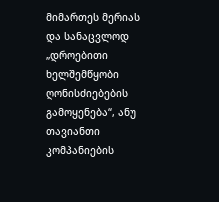მიმართეს მერიას და სანაცვლოდ „დროებითი ხელშემწყობი ღონისძიებების გამოყენება“, ანუ თავიანთი კომპანიების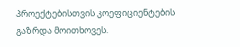პროექტებისთვის კოეფიციენტების გაზრდა მოითხოვეს.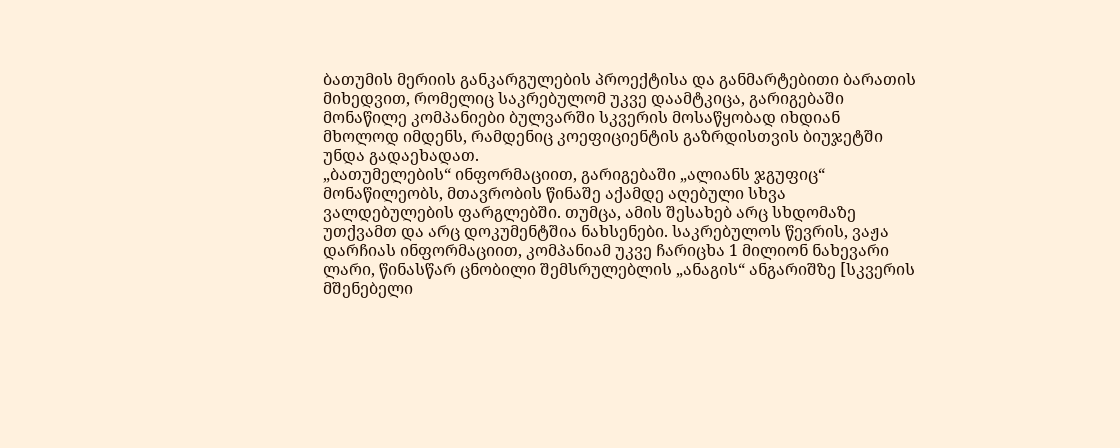ბათუმის მერიის განკარგულების პროექტისა და განმარტებითი ბარათის მიხედვით, რომელიც საკრებულომ უკვე დაამტკიცა, გარიგებაში მონაწილე კომპანიები ბულვარში სკვერის მოსაწყობად იხდიან მხოლოდ იმდენს, რამდენიც კოეფიციენტის გაზრდისთვის ბიუჯეტში უნდა გადაეხადათ.
„ბათუმელების“ ინფორმაციით, გარიგებაში „ალიანს ჯგუფიც“ მონაწილეობს, მთავრობის წინაშე აქამდე აღებული სხვა ვალდებულების ფარგლებში. თუმცა, ამის შესახებ არც სხდომაზე უთქვამთ და არც დოკუმენტშია ნახსენები. საკრებულოს წევრის, ვაჟა დარჩიას ინფორმაციით, კომპანიამ უკვე ჩარიცხა 1 მილიონ ნახევარი ლარი, წინასწარ ცნობილი შემსრულებლის „ანაგის“ ანგარიშზე [სკვერის მშენებელი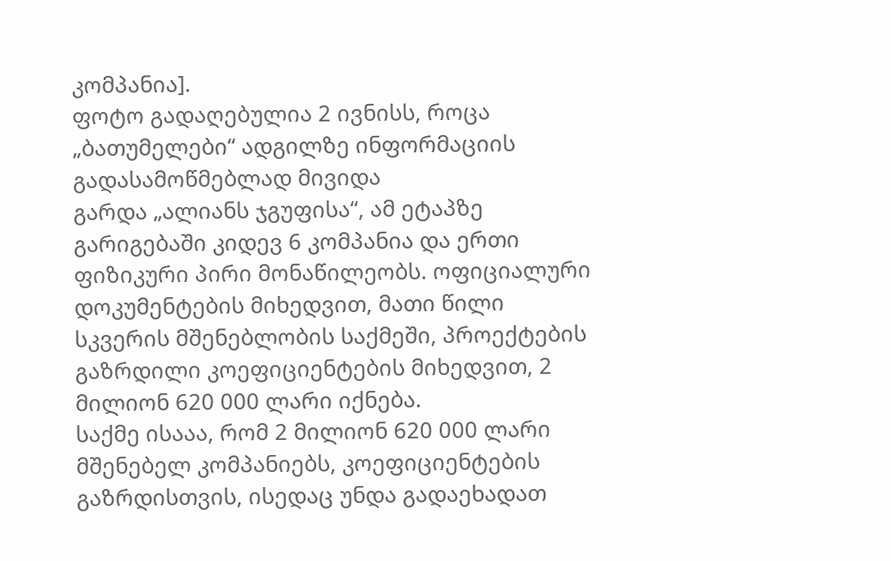კომპანია].
ფოტო გადაღებულია 2 ივნისს, როცა „ბათუმელები“ ადგილზე ინფორმაციის გადასამოწმებლად მივიდა
გარდა „ალიანს ჯგუფისა“, ამ ეტაპზე გარიგებაში კიდევ 6 კომპანია და ერთი ფიზიკური პირი მონაწილეობს. ოფიციალური დოკუმენტების მიხედვით, მათი წილი სკვერის მშენებლობის საქმეში, პროექტების გაზრდილი კოეფიციენტების მიხედვით, 2 მილიონ 620 000 ლარი იქნება.
საქმე ისააა, რომ 2 მილიონ 620 000 ლარი მშენებელ კომპანიებს, კოეფიციენტების გაზრდისთვის, ისედაც უნდა გადაეხადათ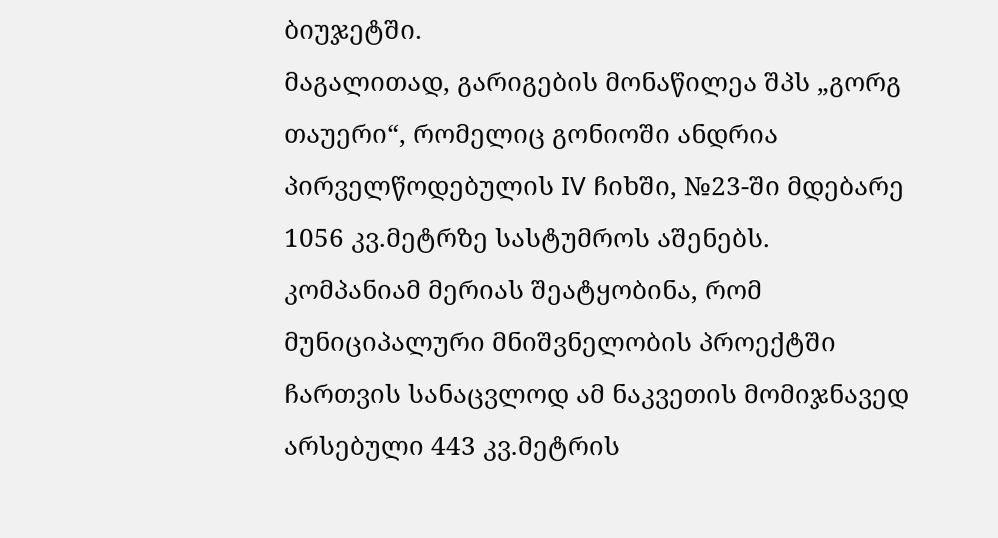ბიუჯეტში.
მაგალითად, გარიგების მონაწილეა შპს „გორგ თაუერი“, რომელიც გონიოში ანდრია პირველწოდებულის IV ჩიხში, №23-ში მდებარე 1056 კვ.მეტრზე სასტუმროს აშენებს.
კომპანიამ მერიას შეატყობინა, რომ მუნიციპალური მნიშვნელობის პროექტში ჩართვის სანაცვლოდ ამ ნაკვეთის მომიჯნავედ არსებული 443 კვ.მეტრის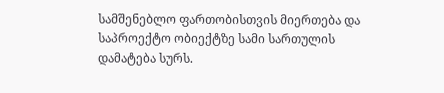სამშენებლო ფართობისთვის მიერთება და საპროექტო ობიექტზე სამი სართულის დამატება სურს.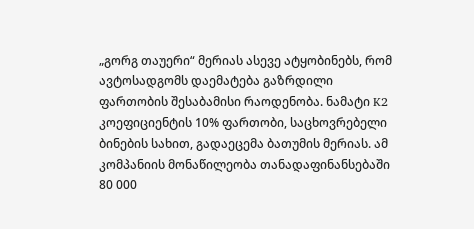„გორგ თაუერი“ მერიას ასევე ატყობინებს, რომ ავტოსადგომს დაემატება გაზრდილი ფართობის შესაბამისი რაოდენობა. ნამატი K2 კოეფიციენტის 10% ფართობი, საცხოვრებელი ბინების სახით, გადაეცემა ბათუმის მერიას. ამ კომპანიის მონაწილეობა თანადაფინანსებაში 80 000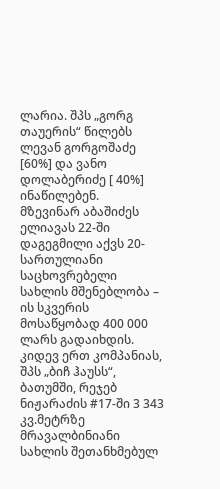ლარია. შპს „გორგ თაუერის“ წილებს ლევან გორგოშაძე [60%] და ვანო დოლაბერიძე [ 40%] ინაწილებენ.
მზევინარ აბაშიძეს ელიავას 22-ში დაგეგმილი აქვს 20-სართულიანი საცხოვრებელი სახლის მშენებლობა – ის სკვერის მოსაწყობად 400 000 ლარს გადაიხდის.
კიდევ ერთ კომპანიას, შპს „ბიჩ ჰაუსს“, ბათუმში, რეჯებ ნიჟარაძის #17-ში 3 343 კვ.მეტრზე მრავალბინიანი სახლის შეთანხმებულ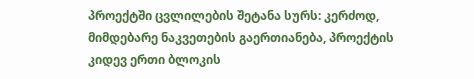პროექტში ცვლილების შეტანა სურს: კერძოდ, მიმდებარე ნაკვეთების გაერთიანება, პროექტის კიდევ ერთი ბლოკის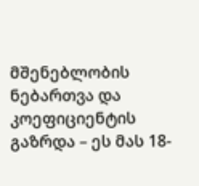მშენებლობის ნებართვა და კოეფიციენტის გაზრდა – ეს მას 18-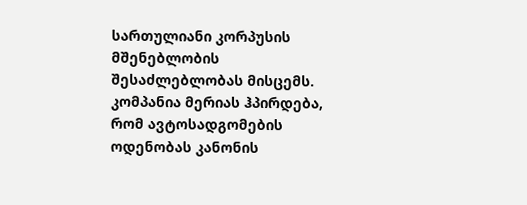სართულიანი კორპუსის მშენებლობის შესაძლებლობას მისცემს.
კომპანია მერიას ჰპირდება, რომ ავტოსადგომების ოდენობას კანონის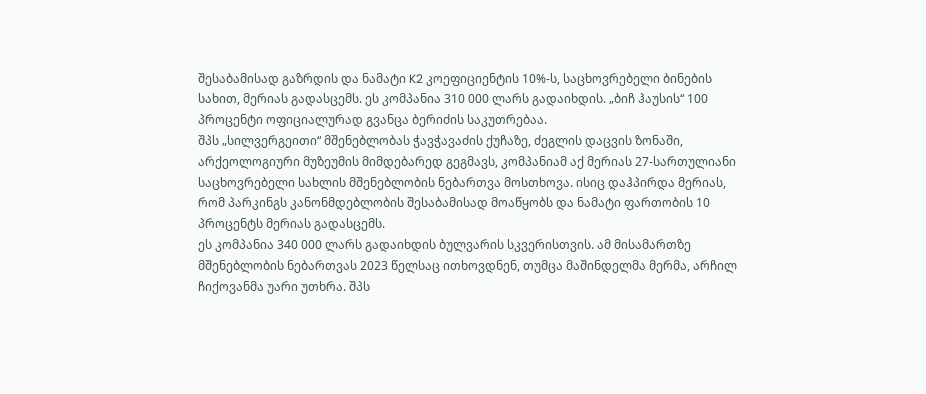შესაბამისად გაზრდის და ნამატი K2 კოეფიციენტის 10%-ს, საცხოვრებელი ბინების სახით, მერიას გადასცემს. ეს კომპანია 310 000 ლარს გადაიხდის. „ბიჩ ჰაუსის“ 100 პროცენტი ოფიციალურად გვანცა ბერიძის საკუთრებაა.
შპს „სილვერგეითი“ მშენებლობას ჭავჭავაძის ქუჩაზე, ძეგლის დაცვის ზონაში, არქეოლოგიური მუზეუმის მიმდებარედ გეგმავს, კომპანიამ აქ მერიას 27-სართულიანი საცხოვრებელი სახლის მშენებლობის ნებართვა მოსთხოვა. ისიც დაჰპირდა მერიას, რომ პარკინგს კანონმდებლობის შესაბამისად მოაწყობს და ნამატი ფართობის 10 პროცენტს მერიას გადასცემს.
ეს კომპანია 340 000 ლარს გადაიხდის ბულვარის სკვერისთვის. ამ მისამართზე მშენებლობის ნებართვას 2023 წელსაც ითხოვდნენ, თუმცა მაშინდელმა მერმა, არჩილ ჩიქოვანმა უარი უთხრა. შპს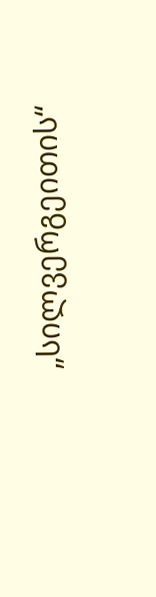„სილვერგეითის“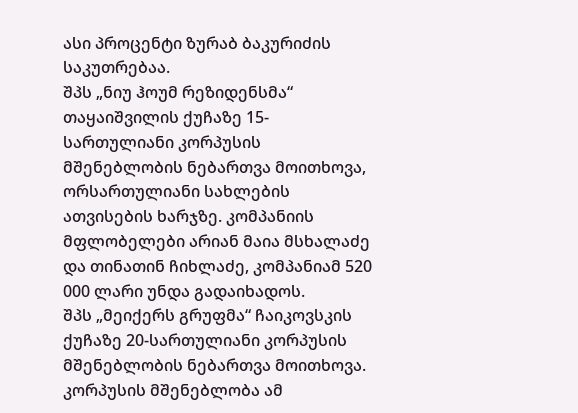ასი პროცენტი ზურაბ ბაკურიძის საკუთრებაა.
შპს „ნიუ ჰოუმ რეზიდენსმა“ თაყაიშვილის ქუჩაზე 15-სართულიანი კორპუსის მშენებლობის ნებართვა მოითხოვა, ორსართულიანი სახლების ათვისების ხარჯზე. კომპანიის მფლობელები არიან მაია მსხალაძე და თინათინ ჩიხლაძე, კომპანიამ 520 000 ლარი უნდა გადაიხადოს.
შპს „მეიქერს გრუფმა“ ჩაიკოვსკის ქუჩაზე 20-სართულიანი კორპუსის მშენებლობის ნებართვა მოითხოვა. კორპუსის მშენებლობა ამ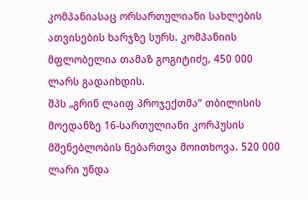კომპანიასაც ორსართულიანი სახლების ათვისების ხარჯზე სურს. კომპანიის მფლობელია თამაზ გოგიტიძე, 450 000 ლარს გადაიხდის.
შპს „გრინ ლაიფ პროჯექთმა“ თბილისის მოედანზე 16-სართულიანი კორპუსის მშენებლობის ნებართვა მოითხოვა. 520 000 ლარი უნდა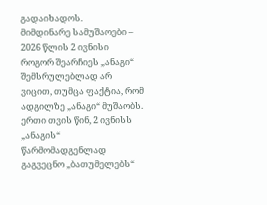გადაიხადოს.
მიმდინარე სამუშაოები – 2026 წლის 2 ივნისი
როგორ შეარჩიეს „ანაგი“ შემსრულებლად არ ვიცით, თუმცა ფაქტია, რომ ადგილზე „ანაგი“ მუშაობს. ერთი თვის წინ, 2 ივნისს „ანაგის“ წარმომადგენლად გაგვეცნო „ბათუმელებს“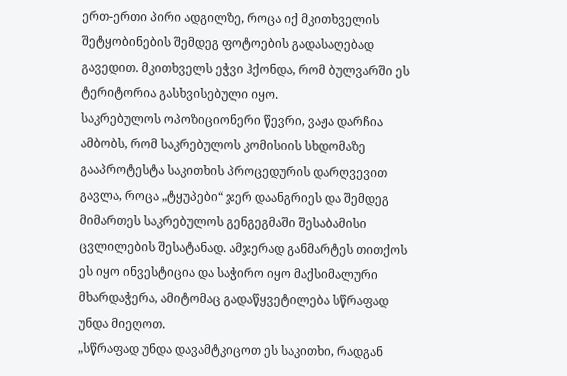ერთ-ერთი პირი ადგილზე, როცა იქ მკითხველის შეტყობინების შემდეგ ფოტოების გადასაღებად გავედით. მკითხველს ეჭვი ჰქონდა, რომ ბულვარში ეს ტერიტორია გასხვისებული იყო.
საკრებულოს ოპოზიციონერი წევრი, ვაჟა დარჩია ამბობს, რომ საკრებულოს კომისიის სხდომაზე გააპროტესტა საკითხის პროცედურის დარღვევით გავლა, როცა „ტყუპები“ ჯერ დაანგრიეს და შემდეგ მიმართეს საკრებულოს გენგეგმაში შესაბამისი ცვლილების შესატანად. ამჯერად განმარტეს თითქოს ეს იყო ინვესტიცია და საჭირო იყო მაქსიმალური მხარდაჭერა, ამიტომაც გადაწყვეტილება სწრაფად უნდა მიეღოთ.
„სწრაფად უნდა დავამტკიცოთ ეს საკითხი, რადგან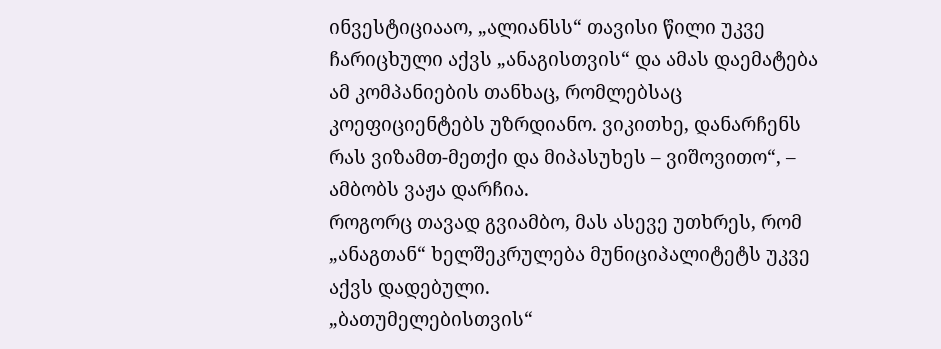ინვესტიციააო, „ალიანსს“ თავისი წილი უკვე ჩარიცხული აქვს „ანაგისთვის“ და ამას დაემატება ამ კომპანიების თანხაც, რომლებსაც კოეფიციენტებს უზრდიანო. ვიკითხე, დანარჩენს რას ვიზამთ-მეთქი და მიპასუხეს – ვიშოვითო“, – ამბობს ვაჟა დარჩია.
როგორც თავად გვიამბო, მას ასევე უთხრეს, რომ „ანაგთან“ ხელშეკრულება მუნიციპალიტეტს უკვე აქვს დადებული.
„ბათუმელებისთვის“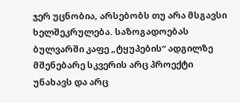ჯერ უცნობია, არსებობს თუ არა მსგავსი ხელშეკრულება. საზოგადოებას ბულვარში კაფე „ტყუპების“ ადგილზე მშენებარე სკვერის არც პროექტი უნახავს და არც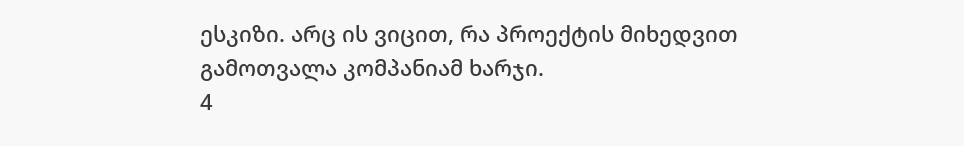ესკიზი. არც ის ვიცით, რა პროექტის მიხედვით გამოთვალა კომპანიამ ხარჯი.
4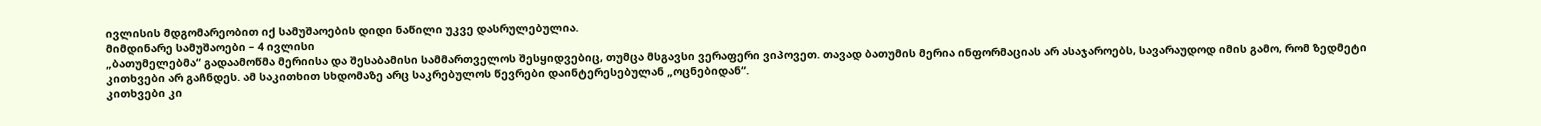ივლისის მდგომარეობით იქ სამუშაოების დიდი ნაწილი უკვე დასრულებულია.
მიმდინარე სამუშაოები – 4 ივლისი
„ბათუმელებმა“ გადაამოწმა მერიისა და შესაბამისი სამმართველოს შესყიდვებიც, თუმცა მსგავსი ვერაფერი ვიპოვეთ. თავად ბათუმის მერია ინფორმაციას არ ასაჯაროებს, სავარაუდოდ იმის გამო, რომ ზედმეტი კითხვები არ გაჩნდეს. ამ საკითხით სხდომაზე არც საკრებულოს წევრები დაინტერესებულან „ოცნებიდან“.
კითხვები კი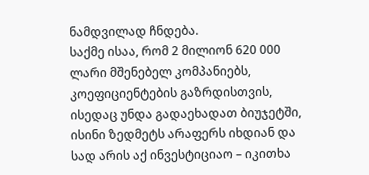ნამდვილად ჩნდება.
საქმე ისაა, რომ 2 მილიონ 620 000 ლარი მშენებელ კომპანიებს, კოეფიციენტების გაზრდისთვის, ისედაც უნდა გადაეხადათ ბიუჯეტში, ისინი ზედმეტს არაფერს იხდიან და სად არის აქ ინვესტიციაო – იკითხა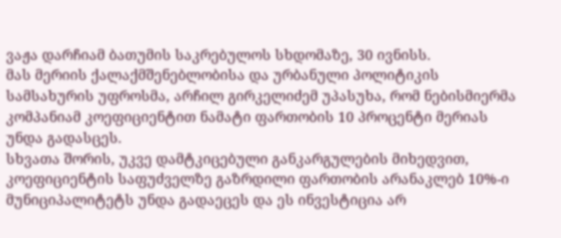ვაჟა დარჩიამ ბათუმის საკრებულოს სხდომაზე, 30 ივნისს.
მას მერიის ქალაქმშენებლობისა და ურბანული პოლიტიკის სამსახურის უფროსმა, არჩილ გირკელიძემ უპასუხა, რომ ნებისმიერმა კომპანიამ კოეფიციენტით ნამატი ფართობის 10 პროცენტი მერიას უნდა გადასცეს.
სხვათა შორის, უკვე დამტკიცებული განკარგულების მიხედვით, კოეფიციენტის საფუძველზე გაზრდილი ფართობის არანაკლებ 10%-ი მუნიციპალიტეტს უნდა გადაეცეს და ეს ინვესტიცია არ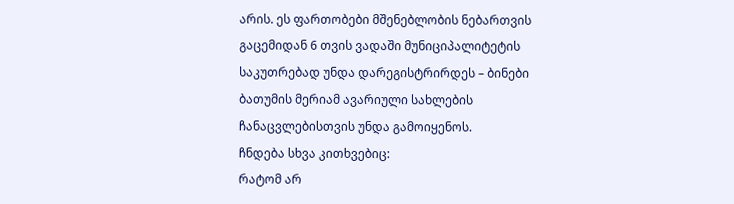არის. ეს ფართობები მშენებლობის ნებართვის გაცემიდან 6 თვის ვადაში მუნიციპალიტეტის საკუთრებად უნდა დარეგისტრირდეს – ბინები ბათუმის მერიამ ავარიული სახლების ჩანაცვლებისთვის უნდა გამოიყენოს.
ჩნდება სხვა კითხვებიც:
რატომ არ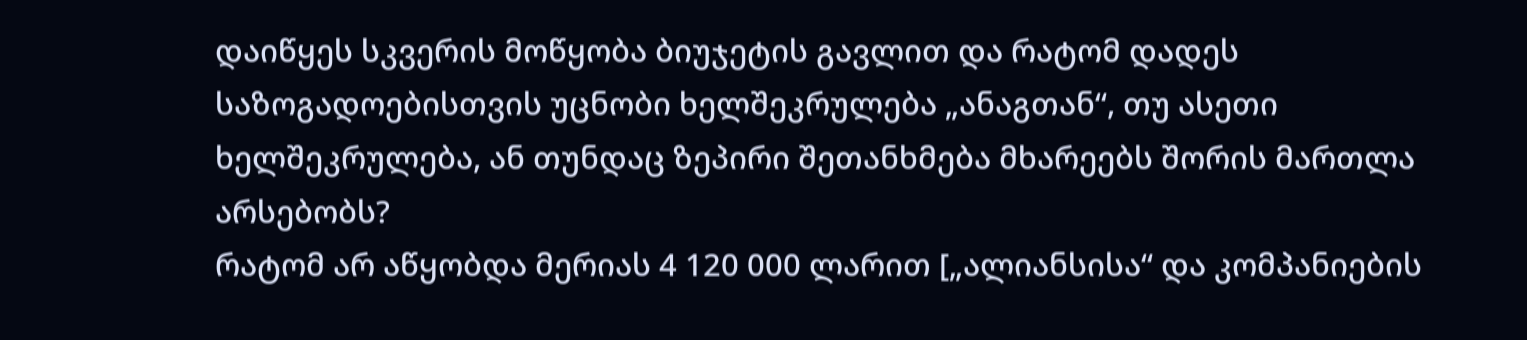დაიწყეს სკვერის მოწყობა ბიუჯეტის გავლით და რატომ დადეს საზოგადოებისთვის უცნობი ხელშეკრულება „ანაგთან“, თუ ასეთი ხელშეკრულება, ან თუნდაც ზეპირი შეთანხმება მხარეებს შორის მართლა არსებობს?
რატომ არ აწყობდა მერიას 4 120 000 ლარით [„ალიანსისა“ და კომპანიების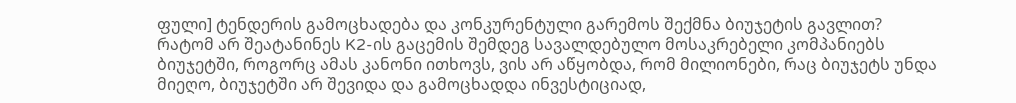ფული] ტენდერის გამოცხადება და კონკურენტული გარემოს შექმნა ბიუჯეტის გავლით?
რატომ არ შეატანინეს K2-ის გაცემის შემდეგ სავალდებულო მოსაკრებელი კომპანიებს ბიუჯეტში, როგორც ამას კანონი ითხოვს, ვის არ აწყობდა, რომ მილიონები, რაც ბიუჯეტს უნდა მიეღო, ბიუჯეტში არ შევიდა და გამოცხადდა ინვესტიციად,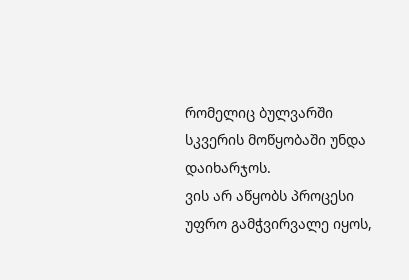რომელიც ბულვარში სკვერის მოწყობაში უნდა დაიხარჯოს.
ვის არ აწყობს პროცესი უფრო გამჭვირვალე იყოს,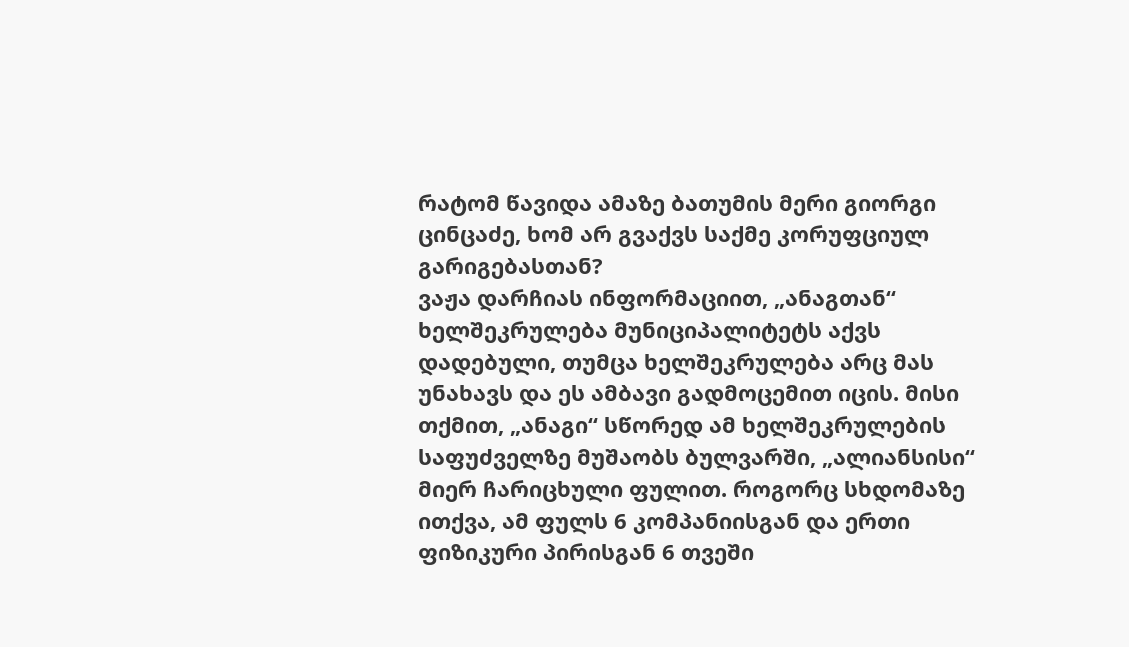რატომ წავიდა ამაზე ბათუმის მერი გიორგი ცინცაძე, ხომ არ გვაქვს საქმე კორუფციულ გარიგებასთან?
ვაჟა დარჩიას ინფორმაციით, „ანაგთან“ ხელშეკრულება მუნიციპალიტეტს აქვს დადებული, თუმცა ხელშეკრულება არც მას უნახავს და ეს ამბავი გადმოცემით იცის. მისი თქმით, „ანაგი“ სწორედ ამ ხელშეკრულების საფუძველზე მუშაობს ბულვარში, „ალიანსისი“ მიერ ჩარიცხული ფულით. როგორც სხდომაზე ითქვა, ამ ფულს 6 კომპანიისგან და ერთი ფიზიკური პირისგან 6 თვეში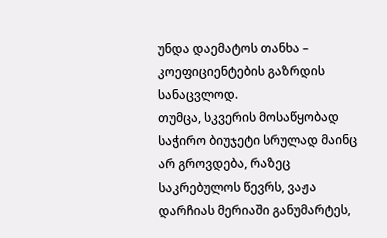უნდა დაემატოს თანხა – კოეფიციენტების გაზრდის სანაცვლოდ.
თუმცა, სკვერის მოსაწყობად საჭირო ბიუჯეტი სრულად მაინც არ გროვდება, რაზეც საკრებულოს წევრს, ვაჟა დარჩიას მერიაში განუმარტეს,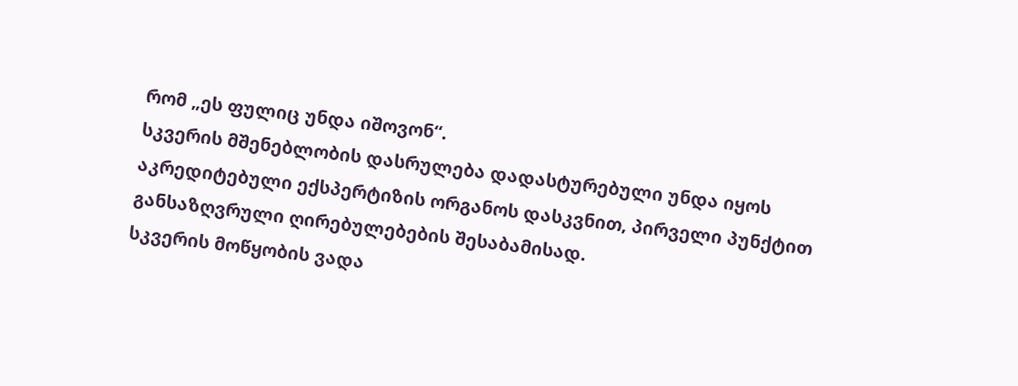რომ „ეს ფულიც უნდა იშოვონ“.
სკვერის მშენებლობის დასრულება დადასტურებული უნდა იყოს აკრედიტებული ექსპერტიზის ორგანოს დასკვნით, პირველი პუნქტით განსაზღვრული ღირებულებების შესაბამისად.
სკვერის მოწყობის ვადა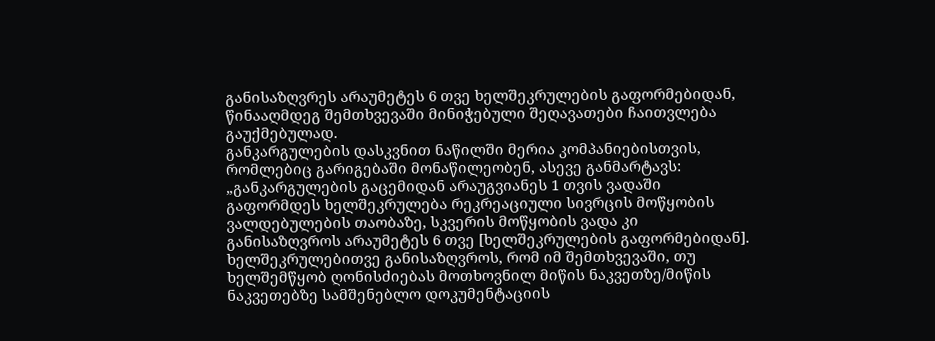განისაზღვრეს არაუმეტეს 6 თვე ხელშეკრულების გაფორმებიდან, წინააღმდეგ შემთხვევაში მინიჭებული შეღავათები ჩაითვლება გაუქმებულად.
განკარგულების დასკვნით ნაწილში მერია კომპანიებისთვის, რომლებიც გარიგებაში მონაწილეობენ, ასევე განმარტავს:
„განკარგულების გაცემიდან არაუგვიანეს 1 თვის ვადაში გაფორმდეს ხელშეკრულება რეკრეაციული სივრცის მოწყობის ვალდებულების თაობაზე, სკვერის მოწყობის ვადა კი განისაზღვროს არაუმეტეს 6 თვე [ხელშეკრულების გაფორმებიდან].
ხელშეკრულებითვე განისაზღვროს, რომ იმ შემთხვევაში, თუ ხელშემწყობ ღონისძიებას მოთხოვნილ მიწის ნაკვეთზე/მიწის ნაკვეთებზე სამშენებლო დოკუმენტაციის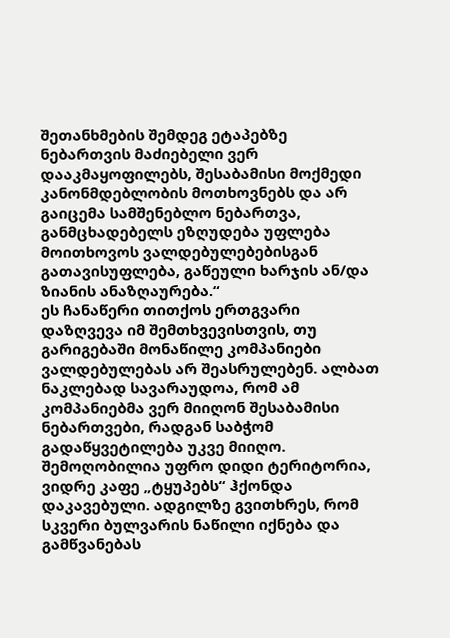შეთანხმების შემდეგ ეტაპებზე ნებართვის მაძიებელი ვერ დააკმაყოფილებს, შესაბამისი მოქმედი კანონმდებლობის მოთხოვნებს და არ გაიცემა სამშენებლო ნებართვა, განმცხადებელს ეზღუდება უფლება მოითხოვოს ვალდებულებებისგან გათავისუფლება, გაწეული ხარჯის ან/და ზიანის ანაზღაურება.“
ეს ჩანაწერი თითქოს ერთგვარი დაზღვევა იმ შემთხვევისთვის, თუ გარიგებაში მონაწილე კომპანიები ვალდებულებას არ შეასრულებენ. ალბათ ნაკლებად სავარაუდოა, რომ ამ კომპანიებმა ვერ მიიღონ შესაბამისი ნებართვები, რადგან საბჭომ გადაწყვეტილება უკვე მიიღო.
შემოღობილია უფრო დიდი ტერიტორია, ვიდრე კაფე „ტყუპებს“ ჰქონდა დაკავებული. ადგილზე გვითხრეს, რომ სკვერი ბულვარის ნაწილი იქნება და გამწვანებას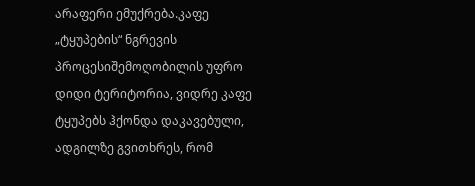არაფერი ემუქრება.კაფე „ტყუპების“ ნგრევის პროცესიშემოღობილის უფრო დიდი ტერიტორია, ვიდრე კაფე ტყუპებს ჰქონდა დაკავებული, ადგილზე გვითხრეს, რომ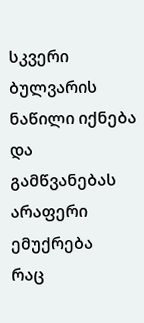სკვერი ბულვარის ნაწილი იქნება და გამწვანებას არაფერი ემუქრება
რაც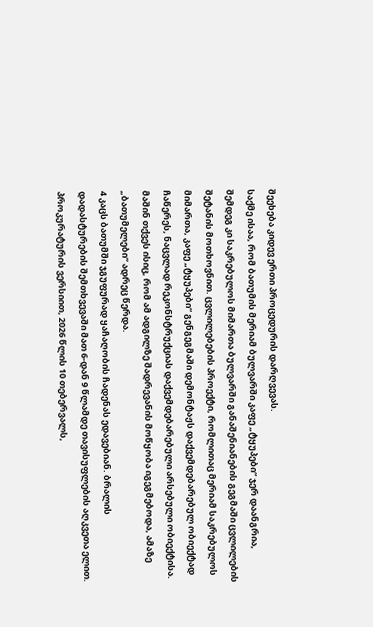შეეხება კიდევ ერთი პროცედურის დარღვევას.
საქმე ისაა, რომ ბათუმის მერიამ ბულვარში კაფე „ტყუპები“ ჯერ დაანგრია, შემდეგ კი საკრებულოს მიმართა ბულვარში განაშენიანების გეგმაში ცვლილების შეტანის მოთხოვნით. ცვლილებების პროექტი, რომლითაც მერიამ საკრებულოს მიმართა, კაფე „ტყუპები“ გენგეგმაში დემონტაჟს დაქვემდებარებულ ობიექტად ჩაწერეს, ნაცვლად რეკონსტრუქციას დაქვემდებარებული არსებული ობიექტისა.
მაშინ თქვეს ისიც, რომ ამ ადგილზე შადრევანის მოწყობა იგეგმებოდა, ამაზე „ბათუმელები“ ადრეც წერდა.
4 კაცს ბათუმში ჯგუფურად ყაჩაღობის ჩადენას ედავებიან. ბრალის დადასტურების შემთხვევაში მათ 6-დან 9 წლამდე თავისუფლების აღკვეთა ელით.
პროკურატურის ვერსიით, 2026 წლის 10 თებერვალს,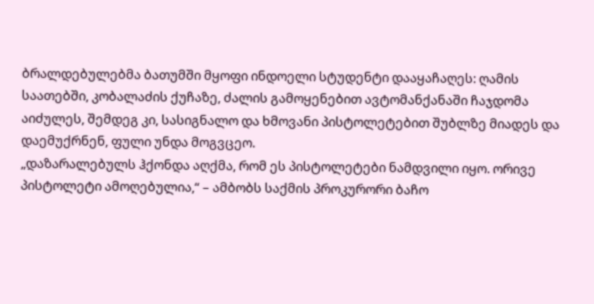ბრალდებულებმა ბათუმში მყოფი ინდოელი სტუდენტი დააყაჩაღეს: ღამის საათებში, კობალაძის ქუჩაზე, ძალის გამოყენებით ავტომანქანაში ჩაჯდომა აიძულეს, შემდეგ კი, სასიგნალო და ხმოვანი პისტოლეტებით შუბლზე მიადეს და დაემუქრნენ, ფული უნდა მოგვცეო.
„დაზარალებულს ჰქონდა აღქმა, რომ ეს პისტოლეტები ნამდვილი იყო. ორივე პისტოლეტი ამოღებულია,“ – ამბობს საქმის პროკურორი ბაჩო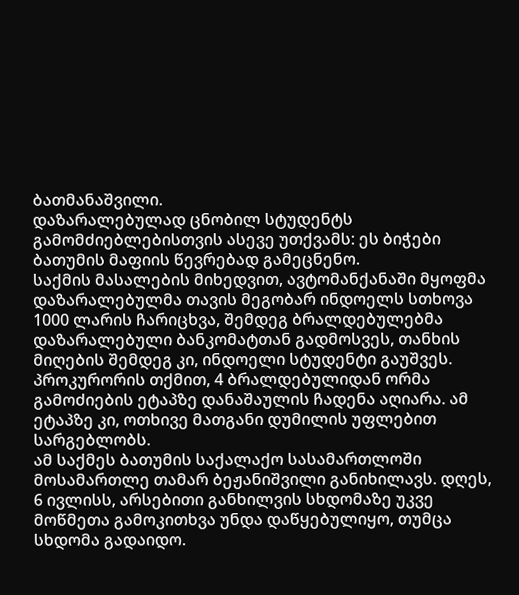ბათმანაშვილი.
დაზარალებულად ცნობილ სტუდენტს გამომძიებლებისთვის ასევე უთქვამს: ეს ბიჭები ბათუმის მაფიის წევრებად გამეცნენო.
საქმის მასალების მიხედვით, ავტომანქანაში მყოფმა დაზარალებულმა თავის მეგობარ ინდოელს სთხოვა 1000 ლარის ჩარიცხვა, შემდეგ ბრალდებულებმა დაზარალებული ბანკომატთან გადმოსვეს, თანხის მიღების შემდეგ კი, ინდოელი სტუდენტი გაუშვეს.
პროკურორის თქმით, 4 ბრალდებულიდან ორმა გამოძიების ეტაპზე დანაშაულის ჩადენა აღიარა. ამ ეტაპზე კი, ოთხივე მათგანი დუმილის უფლებით სარგებლობს.
ამ საქმეს ბათუმის საქალაქო სასამართლოში მოსამართლე თამარ ბეჟანიშვილი განიხილავს. დღეს, 6 ივლისს, არსებითი განხილვის სხდომაზე უკვე მოწმეთა გამოკითხვა უნდა დაწყებულიყო, თუმცა სხდომა გადაიდო.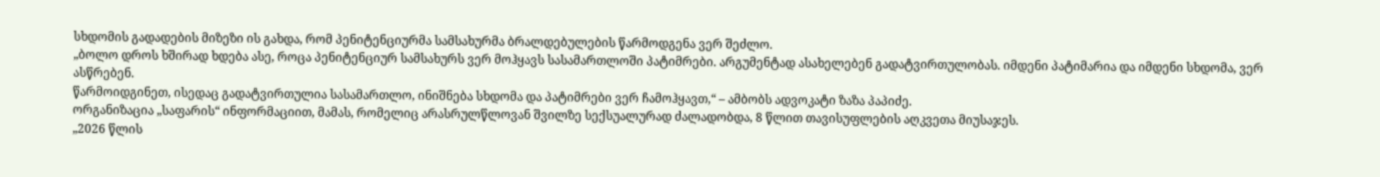სხდომის გადადების მიზეზი ის გახდა, რომ პენიტენციურმა სამსახურმა ბრალდებულების წარმოდგენა ვერ შეძლო.
„ბოლო დროს ხშირად ხდება ასე, როცა პენიტენციურ სამსახურს ვერ მოჰყავს სასამართლოში პატიმრები. არგუმენტად ასახელებენ გადატვირთულობას. იმდენი პატიმარია და იმდენი სხდომა, ვერ ასწრებენ.
წარმოიდგინეთ, ისედაც გადატვირთულია სასამართლო, ინიშნება სხდომა და პატიმრები ვერ ჩამოჰყავთ,“ – ამბობს ადვოკატი ზაზა პაპიძე.
ორგანიზაცია „საფარის“ ინფორმაციით, მამას, რომელიც არასრულწლოვან შვილზე სექსუალურად ძალადობდა, 8 წლით თავისუფლების აღკვეთა მიუსაჯეს.
„2026 წლის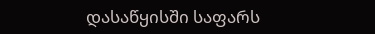დასაწყისში საფარს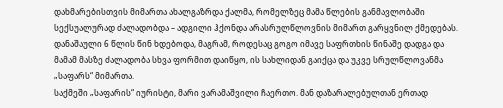დახმარებისთვის მიმართა ახალგაზრდა ქალმა, რომელზეც მამა წლების განმავლობაში სექსუალურად ძალადობდა – ადგილი ჰქონდა არასრულწლოვნის მიმართ გარყვნილ ქმედებას.
დანაშაული 6 წლის წინ ხდებოდა, მაგრამ, როდესაც გოგო იმავე საფრთხის წინაშე დადგა და მამამ მასზე ძალადობა სხვა ფორმით დაიწყო, ის სახლიდან გაიქცა და უკვე სრულწლოვანმა „საფარს“ მიმართა.
საქმეში „საფარის“ იურისტი, მარი ვარამაშვილი ჩაერთო. მან დაზარალებულთან ერთად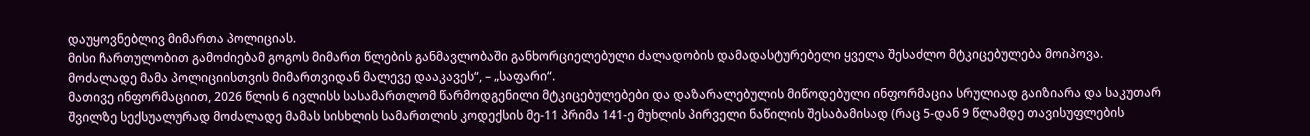დაუყოვნებლივ მიმართა პოლიციას.
მისი ჩართულობით გამოძიებამ გოგოს მიმართ წლების განმავლობაში განხორციელებული ძალადობის დამადასტურებელი ყველა შესაძლო მტკიცებულება მოიპოვა. მოძალადე მამა პოლიციისთვის მიმართვიდან მალევე დააკავეს“, – „საფარი“.
მათივე ინფორმაციით, 2026 წლის 6 ივლისს სასამართლომ წარმოდგენილი მტკიცებულებები და დაზარალებულის მიწოდებული ინფორმაცია სრულიად გაიზიარა და საკუთარ შვილზე სექსუალურად მოძალადე მამას სისხლის სამართლის კოდექსის მე-11 პრიმა 141-ე მუხლის პირველი ნაწილის შესაბამისად (რაც 5-დან 9 წლამდე თავისუფლების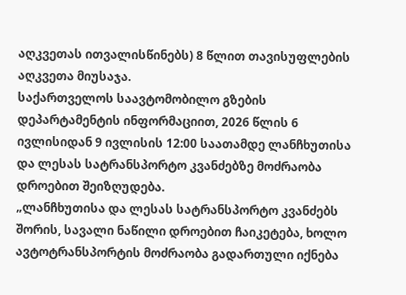აღკვეთას ითვალისწინებს) 8 წლით თავისუფლების აღკვეთა მიუსაჯა.
საქართველოს საავტომობილო გზების დეპარტამენტის ინფორმაციით, 2026 წლის 6 ივლისიდან 9 ივლისის 12:00 საათამდე ლანჩხუთისა და ლესას სატრანსპორტო კვანძებზე მოძრაობა დროებით შეიზღუდება.
„ლანჩხუთისა და ლესას სატრანსპორტო კვანძებს შორის, სავალი ნაწილი დროებით ჩაიკეტება, ხოლო ავტოტრანსპორტის მოძრაობა გადართული იქნება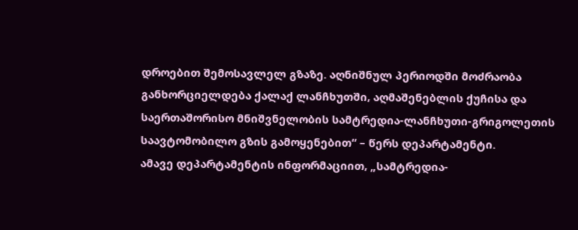დროებით შემოსავლელ გზაზე. აღნიშნულ პერიოდში მოძრაობა განხორციელდება ქალაქ ლანჩხუთში, აღმაშენებლის ქუჩისა და საერთაშორისო მნიშვნელობის სამტრედია-ლანჩხუთი-გრიგოლეთის საავტომობილო გზის გამოყენებით“ – წერს დეპარტამენტი.
ამავე დეპარტამენტის ინფორმაციით, „სამტრედია-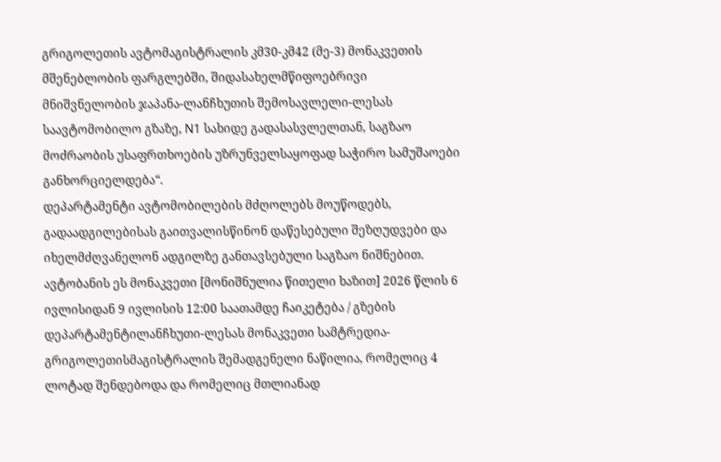გრიგოლეთის ავტომაგისტრალის კმ30-კმ42 (მე-3) მონაკვეთის მშენებლობის ფარგლებში, შიდასახელმწიფოებრივი მნიშვნელობის ჯაპანა-ლანჩხუთის შემოსავლელი-ლესას საავტომობილო გზაზე, N1 სახიდე გადასასვლელთან, საგზაო მოძრაობის უსაფრთხოების უზრუნველსაყოფად საჭირო სამუშაოები განხორციელდება“.
დეპარტამენტი ავტომობილების მძღოლებს მოუწოდებს, გადაადგილებისას გაითვალისწინონ დაწესებული შეზღუდვები და იხელმძღვანელონ ადგილზე განთავსებული საგზაო ნიშნებით.
ავტობანის ეს მონაკვეთი [მონიშნულია წითელი ხაზით] 2026 წლის 6 ივლისიდან 9 ივლისის 12:00 საათამდე ჩაიკეტება / გზების დეპარტამენტილანჩხუთი-ლესას მონაკვეთი სამტრედია-გრიგოლეთისმაგისტრალის შემადგენელი ნაწილია, რომელიც 4 ლოტად შენდებოდა და რომელიც მთლიანად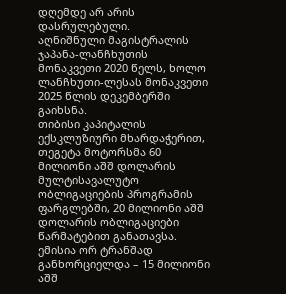დღემდე არ არის დასრულებული.
აღნიშნული მაგისტრალის ჯაპანა-ლანჩხუთის მონაკვეთი 2020 წელს, ხოლო ლანჩხუთი-ლესას მონაკვეთი 2025 წლის დეკემბერში გაიხსნა.
თიბისი კაპიტალის ექსკლუზიური მხარდაჭერით, თეგეტა მოტორსმა 60 მილიონი აშშ დოლარის მულტისავალუტო ობლიგაციების პროგრამის ფარგლებში, 20 მილიონი აშშ დოლარის ობლიგაციები წარმატებით განათავსა. ემისია ორ ტრანშად განხორციელდა – 15 მილიონი აშშ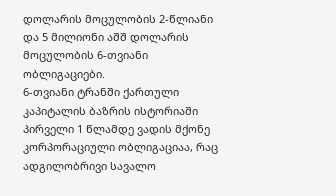დოლარის მოცულობის 2-წლიანი და 5 მილიონი აშშ დოლარის მოცულობის 6-თვიანი ობლიგაციები.
6-თვიანი ტრანში ქართული კაპიტალის ბაზრის ისტორიაში პირველი 1 წლამდე ვადის მქონე კორპორაციული ობლიგაციაა, რაც ადგილობრივი სავალო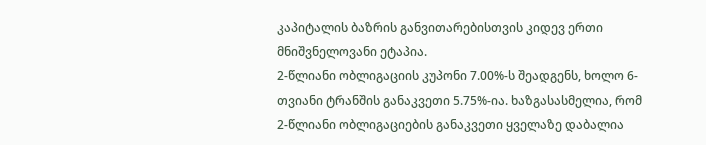კაპიტალის ბაზრის განვითარებისთვის კიდევ ერთი მნიშვნელოვანი ეტაპია.
2-წლიანი ობლიგაციის კუპონი 7.00%-ს შეადგენს, ხოლო 6-თვიანი ტრანშის განაკვეთი 5.75%-ია. ხაზგასასმელია, რომ 2-წლიანი ობლიგაციების განაკვეთი ყველაზე დაბალია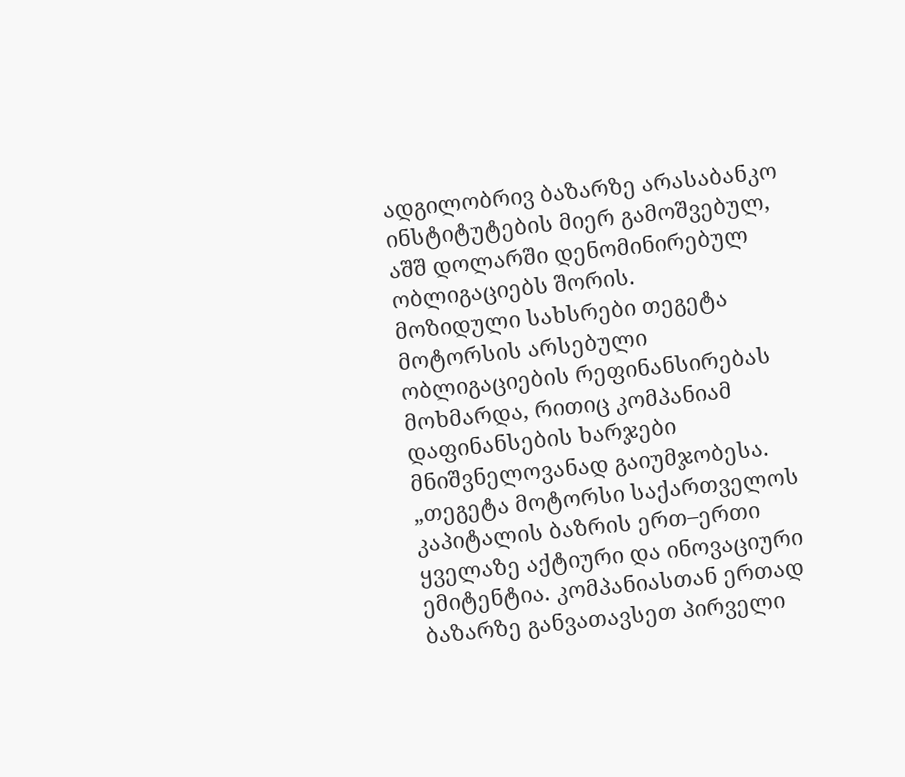ადგილობრივ ბაზარზე არასაბანკო ინსტიტუტების მიერ გამოშვებულ, აშშ დოლარში დენომინირებულ ობლიგაციებს შორის.
მოზიდული სახსრები თეგეტა მოტორსის არსებული ობლიგაციების რეფინანსირებას მოხმარდა, რითიც კომპანიამ დაფინანსების ხარჯები მნიშვნელოვანად გაიუმჯობესა.
„თეგეტა მოტორსი საქართველოს კაპიტალის ბაზრის ერთ–ერთი ყველაზე აქტიური და ინოვაციური ემიტენტია. კომპანიასთან ერთად ბაზარზე განვათავსეთ პირველი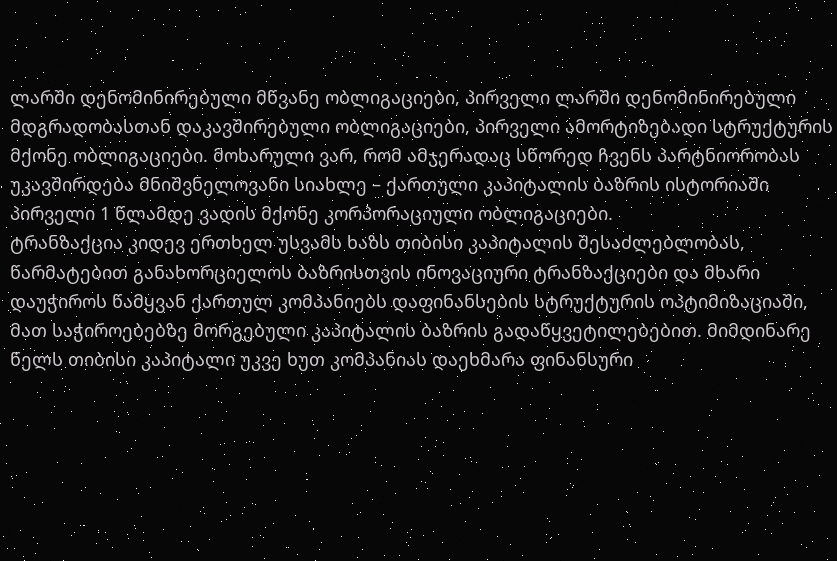ლარში დენომინირებული მწვანე ობლიგაციები, პირველი ლარში დენომინირებული მდგრადობასთან დაკავშირებული ობლიგაციები, პირველი ამორტიზებადი სტრუქტურის მქონე ობლიგაციები. მოხარული ვარ, რომ ამჯერადაც სწორედ ჩვენს პარტნიორობას უკავშირდება მნიშვნელოვანი სიახლე – ქართული კაპიტალის ბაზრის ისტორიაში პირველი 1 წლამდე ვადის მქონე კორპორაციული ობლიგაციები.
ტრანზაქცია კიდევ ერთხელ უსვამს ხაზს თიბისი კაპიტალის შესაძლებლობას, წარმატებით განახორციელოს ბაზრისთვის ინოვაციური ტრანზაქციები და მხარი დაუჭიროს წამყვან ქართულ კომპანიებს დაფინანსების სტრუქტურის ოპტიმიზაციაში, მათ საჭიროებებზე მორგებული კაპიტალის ბაზრის გადაწყვეტილებებით. მიმდინარე წელს თიბისი კაპიტალი უკვე ხუთ კომპანიას დაეხმარა ფინანსური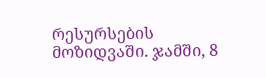რესურსების მოზიდვაში. ჯამში, 8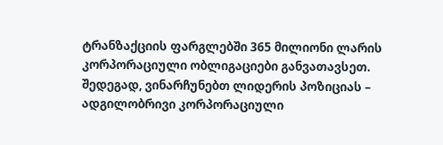ტრანზაქციის ფარგლებში 365 მილიონი ლარის კორპორაციული ობლიგაციები განვათავსეთ. შედეგად, ვინარჩუნებთ ლიდერის პოზიციას – ადგილობრივი კორპორაციული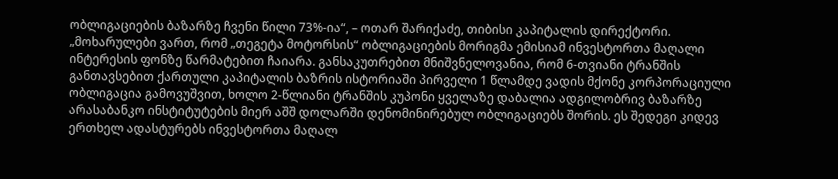ობლიგაციების ბაზარზე ჩვენი წილი 73%-ია“, – ოთარ შარიქაძე, თიბისი კაპიტალის დირექტორი.
„მოხარულები ვართ, რომ „თეგეტა მოტორსის“ ობლიგაციების მორიგმა ემისიამ ინვესტორთა მაღალი ინტერესის ფონზე წარმატებით ჩაიარა. განსაკუთრებით მნიშვნელოვანია, რომ 6-თვიანი ტრანშის განთავსებით ქართული კაპიტალის ბაზრის ისტორიაში პირველი 1 წლამდე ვადის მქონე კორპორაციული ობლიგაცია გამოვუშვით, ხოლო 2-წლიანი ტრანშის კუპონი ყველაზე დაბალია ადგილობრივ ბაზარზე არასაბანკო ინსტიტუტების მიერ აშშ დოლარში დენომინირებულ ობლიგაციებს შორის. ეს შედეგი კიდევ ერთხელ ადასტურებს ინვესტორთა მაღალ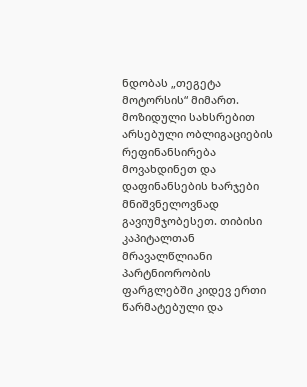ნდობას „თეგეტა მოტორსის“ მიმართ. მოზიდული სახსრებით არსებული ობლიგაციების რეფინანსირება მოვახდინეთ და დაფინანსების ხარჯები მნიშვნელოვნად გავიუმჯობესეთ. თიბისი კაპიტალთან მრავალწლიანი პარტნიორობის ფარგლებში კიდევ ერთი წარმატებული და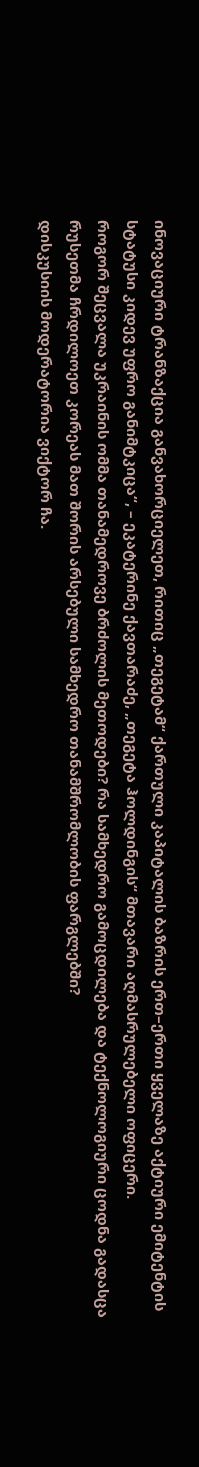ინოვაციური ტრანზაქცია განვახორციელეთ, რითიც „თეგეტამ“ ქართული კაპიტალის ბაზრის ერთ–ერთი ყველაზე აქტიური ემიტენტის სტატუსი კიდევ უფრო განიმტკიცა“, – ეკატერინე ქავთარაძე, „თეგეტა ჰოლდინგის“ მთავარი აღმასრულებელი ოფიცერი.
როგორ შეცვალა უკრაინის ომმა თანამედროვე ბრძოლის მეთოდები? რა სამხედრო გამოცდილება და ტექნოლოგიური ცოდნა გადასცა რუსეთმა ჩრდილოეთ კორეას მათ შორის არსებული სამხედრო თანამშრომლობის ფარგლებში?
დისკუსიის მოდერატორია ვიქტორ ჩა.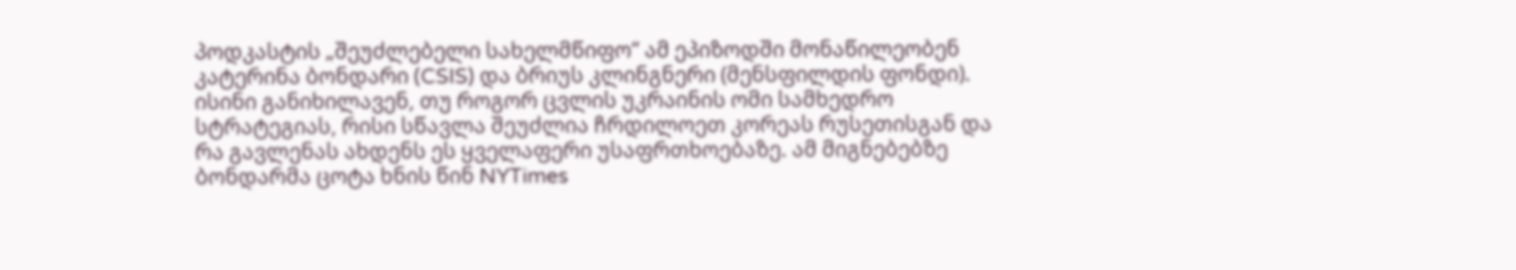პოდკასტის „შეუძლებელი სახელმწიფო“ ამ ეპიზოდში მონაწილეობენ კატერინა ბონდარი (CSIS) და ბრიუს კლინგნერი (მენსფილდის ფონდი). ისინი განიხილავენ, თუ როგორ ცვლის უკრაინის ომი სამხედრო სტრატეგიას, რისი სწავლა შეუძლია ჩრდილოეთ კორეას რუსეთისგან და რა გავლენას ახდენს ეს ყველაფერი უსაფრთხოებაზე. ამ მიგნებებზე ბონდარმა ცოტა ხნის წინ NYTimes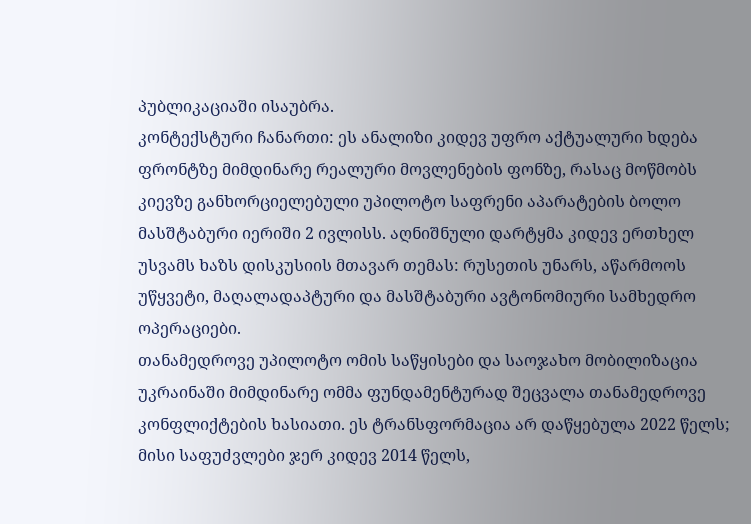პუბლიკაციაში ისაუბრა.
კონტექსტური ჩანართი: ეს ანალიზი კიდევ უფრო აქტუალური ხდება ფრონტზე მიმდინარე რეალური მოვლენების ფონზე, რასაც მოწმობს კიევზე განხორციელებული უპილოტო საფრენი აპარატების ბოლო მასშტაბური იერიში 2 ივლისს. აღნიშნული დარტყმა კიდევ ერთხელ უსვამს ხაზს დისკუსიის მთავარ თემას: რუსეთის უნარს, აწარმოოს უწყვეტი, მაღალადაპტური და მასშტაბური ავტონომიური სამხედრო ოპერაციები.
თანამედროვე უპილოტო ომის საწყისები და საოჯახო მობილიზაცია
უკრაინაში მიმდინარე ომმა ფუნდამენტურად შეცვალა თანამედროვე კონფლიქტების ხასიათი. ეს ტრანსფორმაცია არ დაწყებულა 2022 წელს; მისი საფუძვლები ჯერ კიდევ 2014 წელს,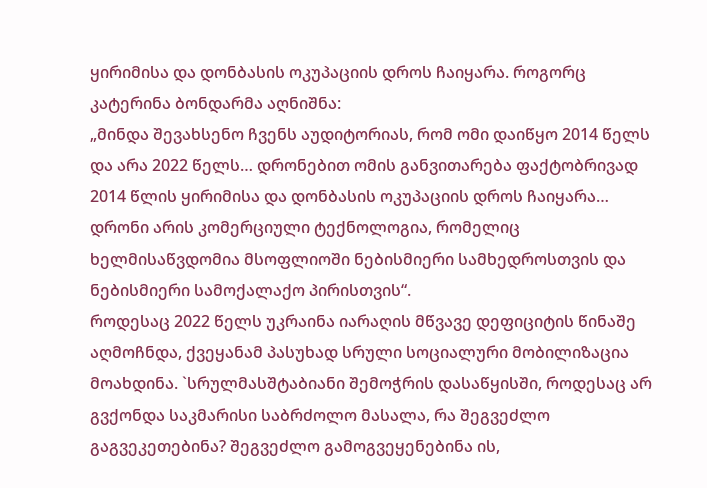ყირიმისა და დონბასის ოკუპაციის დროს ჩაიყარა. როგორც კატერინა ბონდარმა აღნიშნა:
„მინდა შევახსენო ჩვენს აუდიტორიას, რომ ომი დაიწყო 2014 წელს და არა 2022 წელს… დრონებით ომის განვითარება ფაქტობრივად 2014 წლის ყირიმისა და დონბასის ოკუპაციის დროს ჩაიყარა… დრონი არის კომერციული ტექნოლოგია, რომელიც ხელმისაწვდომია მსოფლიოში ნებისმიერი სამხედროსთვის და ნებისმიერი სამოქალაქო პირისთვის“.
როდესაც 2022 წელს უკრაინა იარაღის მწვავე დეფიციტის წინაშე აღმოჩნდა, ქვეყანამ პასუხად სრული სოციალური მობილიზაცია მოახდინა. `სრულმასშტაბიანი შემოჭრის დასაწყისში, როდესაც არ გვქონდა საკმარისი საბრძოლო მასალა, რა შეგვეძლო გაგვეკეთებინა? შეგვეძლო გამოგვეყენებინა ის,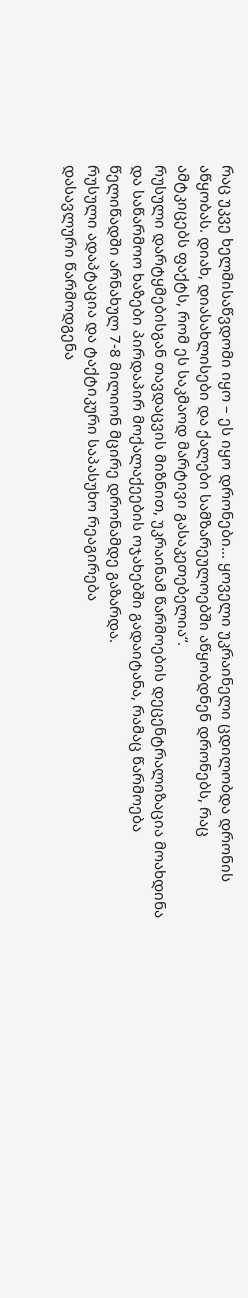რაც უკვე ხელმისაწვდომი იყო – ეს იყო დრონები… ყოველი უკრაინელი ცდილობდა დრონის აწყობას. დიახ, დიასახლისები და ქალები სამზარეულოებში აწყობდნენ დრონებს, რაც ამტკიცებს ფაქტს, რომ ეს საკმაოდ მარტივი გასაკეთებელია“.
რუსული დარტყმებისგან თავდაცვის მიზნით, უკრაინამ წარმოების დეცენტრალიზაცია მოახდინა და საწარმოო ხაზები პირდაპირ მოქალაქეების ოჯახებში გადაიტანა, რამაც წარმოება წელიწადში არნახულ 7-8 მილიონ მცირე დრონამდე გაზარდა.
რუსული ადაპტაცია და ტაქტიკური საპასუხო რეაგირება
დასავლური წარმოდგენა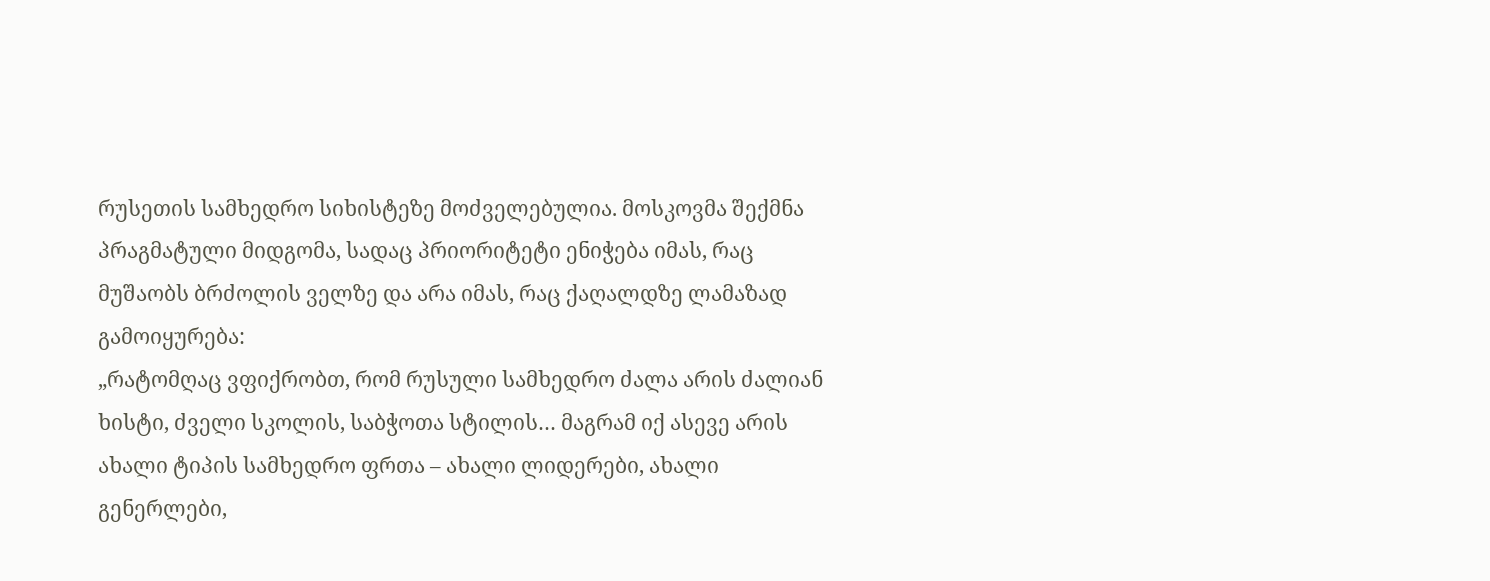რუსეთის სამხედრო სიხისტეზე მოძველებულია. მოსკოვმა შექმნა პრაგმატული მიდგომა, სადაც პრიორიტეტი ენიჭება იმას, რაც მუშაობს ბრძოლის ველზე და არა იმას, რაც ქაღალდზე ლამაზად გამოიყურება:
„რატომღაც ვფიქრობთ, რომ რუსული სამხედრო ძალა არის ძალიან ხისტი, ძველი სკოლის, საბჭოთა სტილის… მაგრამ იქ ასევე არის ახალი ტიპის სამხედრო ფრთა – ახალი ლიდერები, ახალი გენერლები,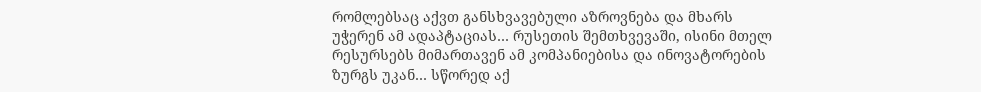რომლებსაც აქვთ განსხვავებული აზროვნება და მხარს უჭერენ ამ ადაპტაციას… რუსეთის შემთხვევაში, ისინი მთელ რესურსებს მიმართავენ ამ კომპანიებისა და ინოვატორების ზურგს უკან… სწორედ აქ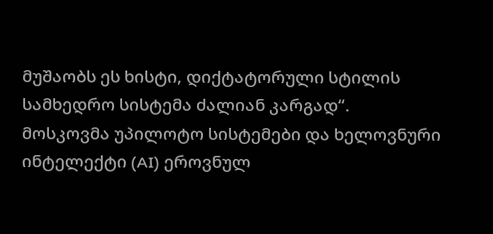მუშაობს ეს ხისტი, დიქტატორული სტილის სამხედრო სისტემა ძალიან კარგად“.
მოსკოვმა უპილოტო სისტემები და ხელოვნური ინტელექტი (AI) ეროვნულ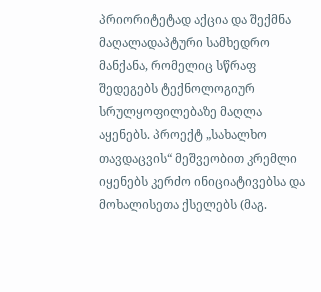პრიორიტეტად აქცია და შექმნა მაღალადაპტური სამხედრო მანქანა, რომელიც სწრაფ შედეგებს ტექნოლოგიურ სრულყოფილებაზე მაღლა აყენებს. პროექტ „სახალხო თავდაცვის“ მეშვეობით კრემლი იყენებს კერძო ინიციატივებსა და მოხალისეთა ქსელებს (მაგ.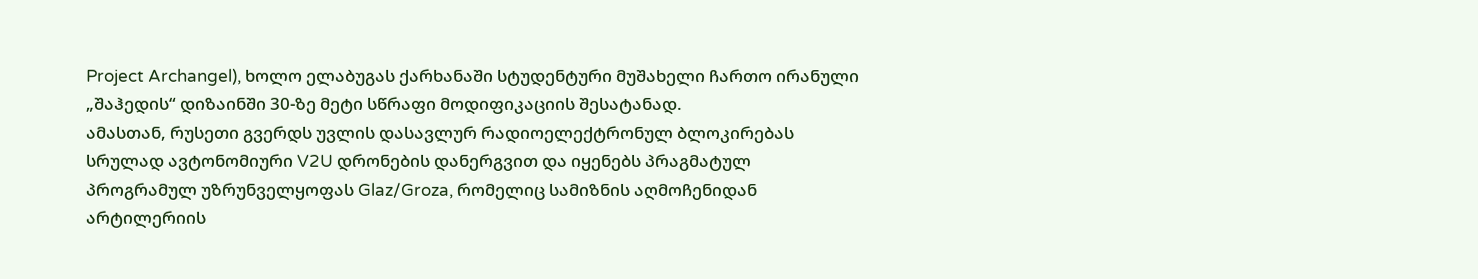Project Archangel), ხოლო ელაბუგას ქარხანაში სტუდენტური მუშახელი ჩართო ირანული „შაჰედის“ დიზაინში 30-ზე მეტი სწრაფი მოდიფიკაციის შესატანად.
ამასთან, რუსეთი გვერდს უვლის დასავლურ რადიოელექტრონულ ბლოკირებას სრულად ავტონომიური V2U დრონების დანერგვით და იყენებს პრაგმატულ პროგრამულ უზრუნველყოფას Glaz/Groza, რომელიც სამიზნის აღმოჩენიდან არტილერიის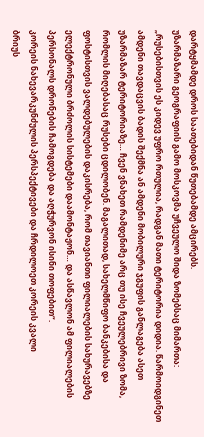დარტყმამდე დროს საათებიდან წუთებამდე ამცირებს.
უზარმაზარი გეოგრაფიის გამო მოსკოვმა უჩვეულო შიდა ზომებსაც მიმართა:
„რუსებისთვის ეს კიდევ უფრო რთულია, რადგან მათი ტერიტორია დიდია. წარმოიდგინეთ ამდენი თავდაცვის ბადის შექმნა ან ამდენი მობილური ჯგუფის განლაგება ასეთ უზარმაზარ ტერიტორიაზე… ჩვენ ვნახეთ რამდენიმე არც თუ ისე ჩვეულებრივი ზომა, რომლის მიღებასაც რუსები ცდილობენ. მაგალითად, სახელმწიფო ბანკებისა და ფოსტისთვის ვალდებულების დაკისრება, რომ თავიანთი ფილიალების სახურავებზე ელექტრონული ბრძოლის სისტემები დაამონტაჟონ… და ასწავლონ ამ ფილიალების პერსონალს დრონების ჩამოგდება და აღჭურვონ ისინი თოფებით“.
კორეის ნახევარკუნძულის პერსპექტივები და ჩრდილოეთ კორეის კვალი
ბრიუს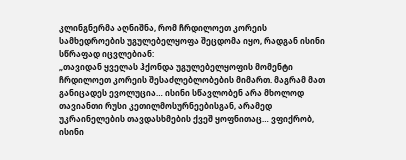კლინგნერმა აღნიშნა, რომ ჩრდილოეთ კორეის სამხედროების უგულებელყოფა შეცდომა იყო, რადგან ისინი სწრაფად იცვლებიან:
„თავიდან ყველას ჰქონდა უგულებელყოფის მომენტი ჩრდილოეთ კორეის შესაძლებლობების მიმართ. მაგრამ მათ განიცადეს ევოლუცია… ისინი სწავლობენ არა მხოლოდ თავიანთი რუსი კეთილმოსურნეებისგან, არამედ უკრაინელების თავდასხმების ქვეშ ყოფნითაც… ვფიქრობ, ისინი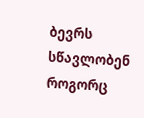ბევრს სწავლობენ როგორც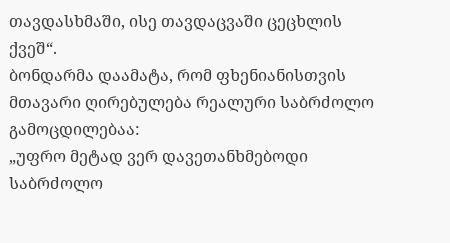თავდასხმაში, ისე თავდაცვაში ცეცხლის ქვეშ“.
ბონდარმა დაამატა, რომ ფხენიანისთვის მთავარი ღირებულება რეალური საბრძოლო გამოცდილებაა:
„უფრო მეტად ვერ დავეთანხმებოდი საბრძოლო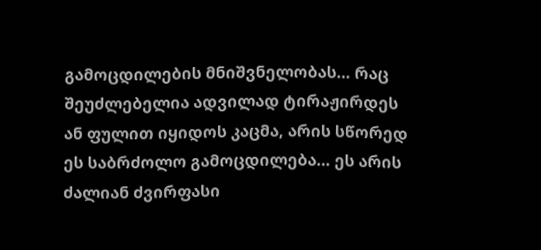გამოცდილების მნიშვნელობას… რაც შეუძლებელია ადვილად ტირაჟირდეს ან ფულით იყიდოს კაცმა, არის სწორედ ეს საბრძოლო გამოცდილება… ეს არის ძალიან ძვირფასი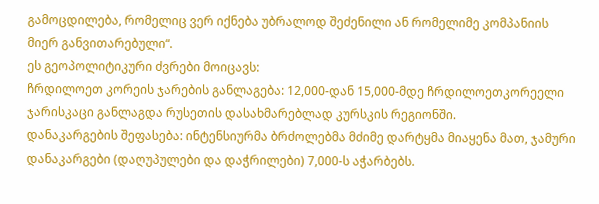გამოცდილება, რომელიც ვერ იქნება უბრალოდ შეძენილი ან რომელიმე კომპანიის მიერ განვითარებული“.
ეს გეოპოლიტიკური ძვრები მოიცავს:
ჩრდილოეთ კორეის ჯარების განლაგება: 12,000-დან 15,000-მდე ჩრდილოეთკორეელი ჯარისკაცი განლაგდა რუსეთის დასახმარებლად კურსკის რეგიონში.
დანაკარგების შეფასება: ინტენსიურმა ბრძოლებმა მძიმე დარტყმა მიაყენა მათ, ჯამური დანაკარგები (დაღუპულები და დაჭრილები) 7,000-ს აჭარბებს.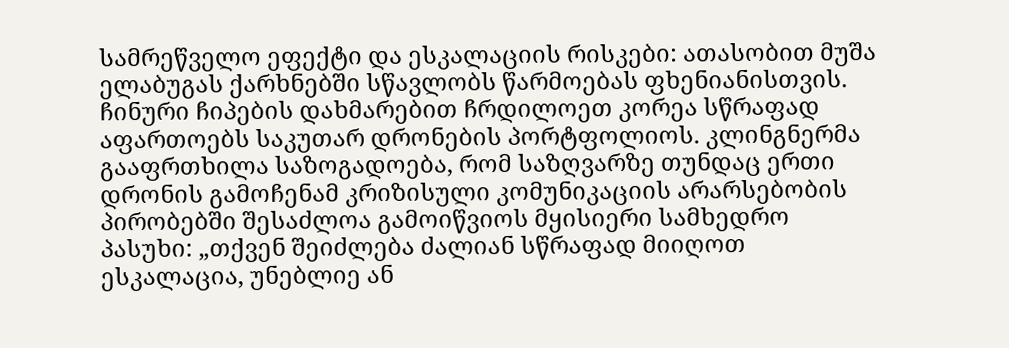სამრეწველო ეფექტი და ესკალაციის რისკები: ათასობით მუშა ელაბუგას ქარხნებში სწავლობს წარმოებას ფხენიანისთვის. ჩინური ჩიპების დახმარებით ჩრდილოეთ კორეა სწრაფად აფართოებს საკუთარ დრონების პორტფოლიოს. კლინგნერმა გააფრთხილა საზოგადოება, რომ საზღვარზე თუნდაც ერთი დრონის გამოჩენამ კრიზისული კომუნიკაციის არარსებობის პირობებში შესაძლოა გამოიწვიოს მყისიერი სამხედრო პასუხი: „თქვენ შეიძლება ძალიან სწრაფად მიიღოთ ესკალაცია, უნებლიე ან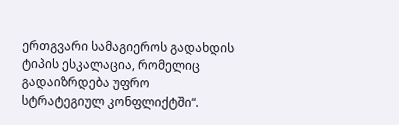ერთგვარი სამაგიეროს გადახდის ტიპის ესკალაცია, რომელიც გადაიზრდება უფრო სტრატეგიულ კონფლიქტში“.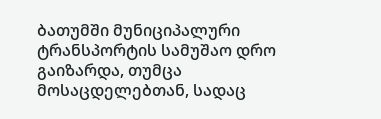ბათუმში მუნიციპალური ტრანსპორტის სამუშაო დრო გაიზარდა, თუმცა მოსაცდელებთან, სადაც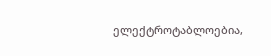ელექტროტაბლოებია,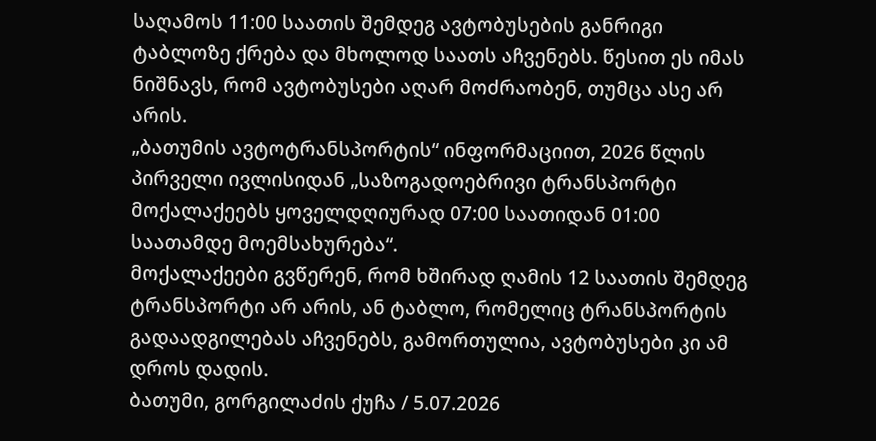საღამოს 11:00 საათის შემდეგ ავტობუსების განრიგი ტაბლოზე ქრება და მხოლოდ საათს აჩვენებს. წესით ეს იმას ნიშნავს, რომ ავტობუსები აღარ მოძრაობენ, თუმცა ასე არ არის.
„ბათუმის ავტოტრანსპორტის“ ინფორმაციით, 2026 წლის პირველი ივლისიდან „საზოგადოებრივი ტრანსპორტი მოქალაქეებს ყოველდღიურად 07:00 საათიდან 01:00 საათამდე მოემსახურება“.
მოქალაქეები გვწერენ, რომ ხშირად ღამის 12 საათის შემდეგ ტრანსპორტი არ არის, ან ტაბლო, რომელიც ტრანსპორტის გადაადგილებას აჩვენებს, გამორთულია, ავტობუსები კი ამ დროს დადის.
ბათუმი, გორგილაძის ქუჩა / 5.07.2026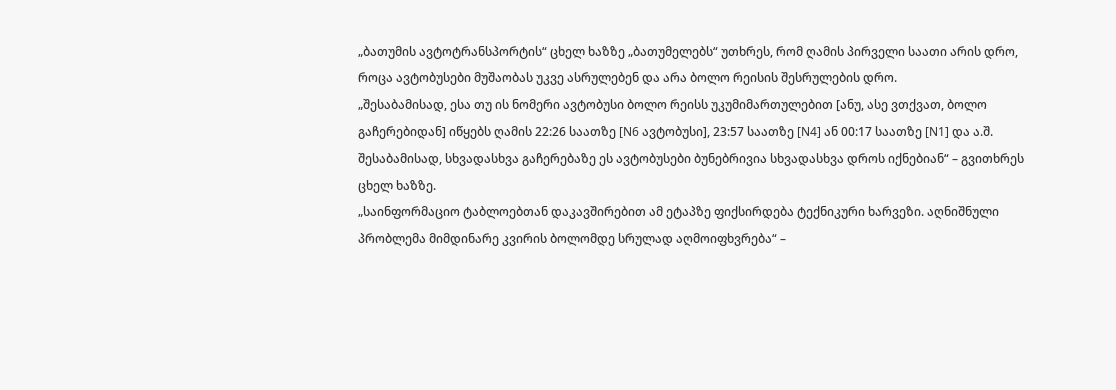„ბათუმის ავტოტრანსპორტის“ ცხელ ხაზზე „ბათუმელებს“ უთხრეს, რომ ღამის პირველი საათი არის დრო, როცა ავტობუსები მუშაობას უკვე ასრულებენ და არა ბოლო რეისის შესრულების დრო.
„შესაბამისად, ესა თუ ის ნომერი ავტობუსი ბოლო რეისს უკუმიმართულებით [ანუ, ასე ვთქვათ, ბოლო გაჩერებიდან] იწყებს ღამის 22:26 საათზე [N6 ავტობუსი], 23:57 საათზე [N4] ან 00:17 საათზე [N1] და ა.შ. შესაბამისად, სხვადასხვა გაჩერებაზე ეს ავტობუსები ბუნებრივია სხვადასხვა დროს იქნებიან“ – გვითხრეს ცხელ ხაზზე.
„საინფორმაციო ტაბლოებთან დაკავშირებით ამ ეტაპზე ფიქსირდება ტექნიკური ხარვეზი. აღნიშნული პრობლემა მიმდინარე კვირის ბოლომდე სრულად აღმოიფხვრება“ –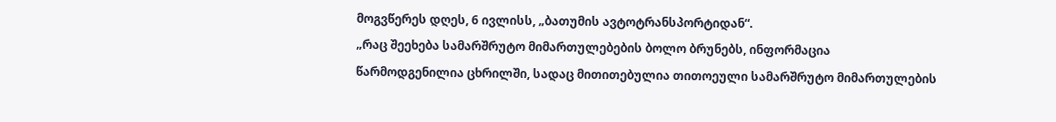მოგვწერეს დღეს, 6 ივლისს, „ბათუმის ავტოტრანსპორტიდან“.
„რაც შეეხება სამარშრუტო მიმართულებების ბოლო ბრუნებს, ინფორმაცია წარმოდგენილია ცხრილში, სადაც მითითებულია თითოეული სამარშრუტო მიმართულების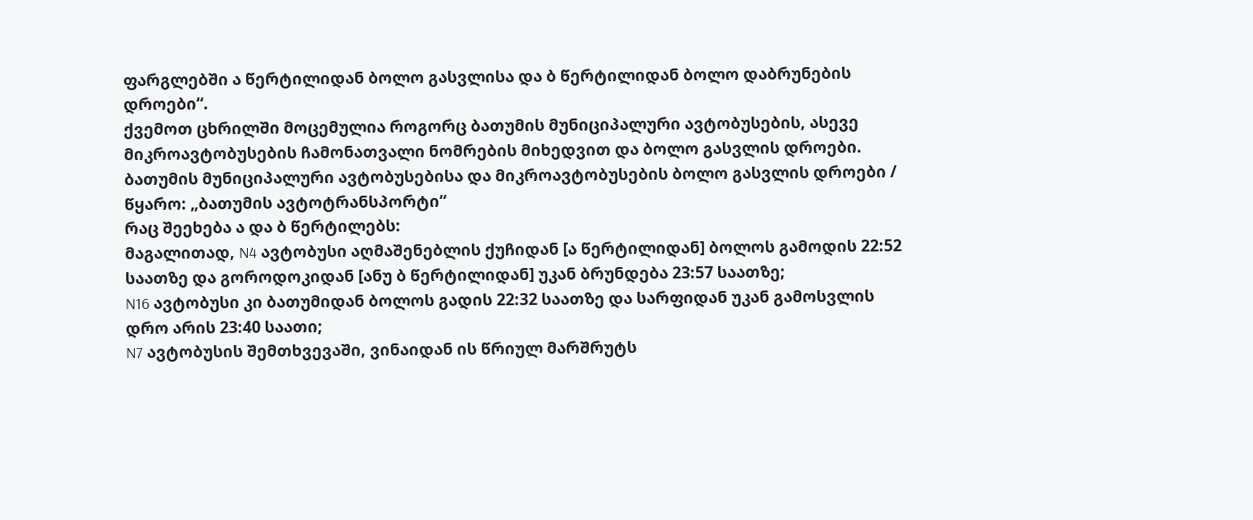ფარგლებში ა წერტილიდან ბოლო გასვლისა და ბ წერტილიდან ბოლო დაბრუნების დროები“.
ქვემოთ ცხრილში მოცემულია როგორც ბათუმის მუნიციპალური ავტობუსების, ასევე მიკროავტობუსების ჩამონათვალი ნომრების მიხედვით და ბოლო გასვლის დროები.
ბათუმის მუნიციპალური ავტობუსებისა და მიკროავტობუსების ბოლო გასვლის დროები / წყარო: „ბათუმის ავტოტრანსპორტი“
რაც შეეხება ა და ბ წერტილებს:
მაგალითად, N4 ავტობუსი აღმაშენებლის ქუჩიდან [ა წერტილიდან] ბოლოს გამოდის 22:52 საათზე და გოროდოკიდან [ანუ ბ წერტილიდან] უკან ბრუნდება 23:57 საათზე;
N16 ავტობუსი კი ბათუმიდან ბოლოს გადის 22:32 საათზე და სარფიდან უკან გამოსვლის დრო არის 23:40 საათი;
N7 ავტობუსის შემთხვევაში, ვინაიდან ის წრიულ მარშრუტს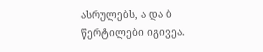ასრულებს, ა და ბ წერტილები იგივეა.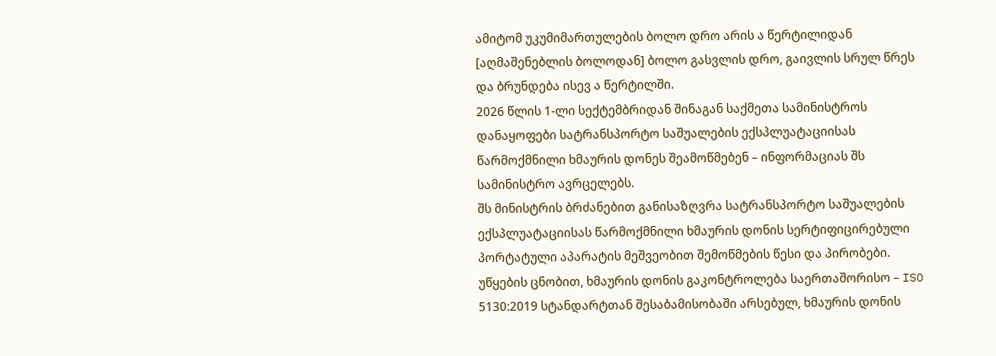ამიტომ უკუმიმართულების ბოლო დრო არის ა წერტილიდან [აღმაშენებლის ბოლოდან] ბოლო გასვლის დრო, გაივლის სრულ წრეს და ბრუნდება ისევ ა წერტილში.
2026 წლის 1-ლი სექტემბრიდან შინაგან საქმეთა სამინისტროს დანაყოფები სატრანსპორტო საშუალების ექსპლუატაციისას წარმოქმნილი ხმაურის დონეს შეამოწმებენ – ინფორმაციას შს სამინისტრო ავრცელებს.
შს მინისტრის ბრძანებით განისაზღვრა სატრანსპორტო საშუალების ექსპლუატაციისას წარმოქმნილი ხმაურის დონის სერტიფიცირებული პორტატული აპარატის მეშვეობით შემოწმების წესი და პირობები.
უწყების ცნობით, ხმაურის დონის გაკონტროლება საერთაშორისო – ISO 5130:2019 სტანდარტთან შესაბამისობაში არსებულ, ხმაურის დონის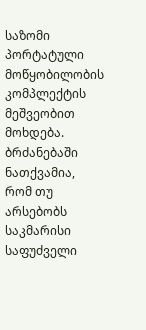საზომი პორტატული მოწყობილობის კომპლექტის მეშვეობით მოხდება.
ბრძანებაში ნათქვამია, რომ თუ არსებობს საკმარისი საფუძველი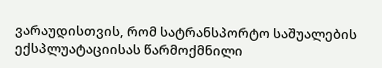ვარაუდისთვის, რომ სატრანსპორტო საშუალების ექსპლუატაციისას წარმოქმნილი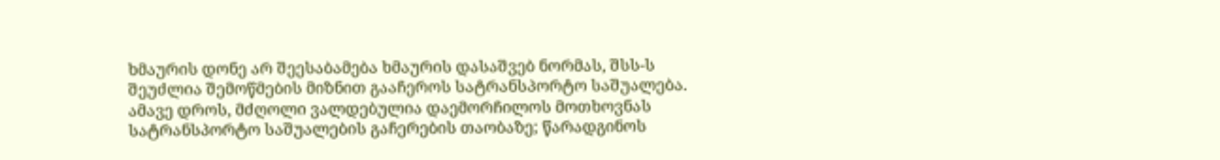ხმაურის დონე არ შეესაბამება ხმაურის დასაშვებ ნორმას, შსს-ს შეუძლია შემოწმების მიზნით გააჩეროს სატრანსპორტო საშუალება.
ამავე დროს, მძღოლი ვალდებულია დაემორჩილოს მოთხოვნას სატრანსპორტო საშუალების გაჩერების თაობაზე; წარადგინოს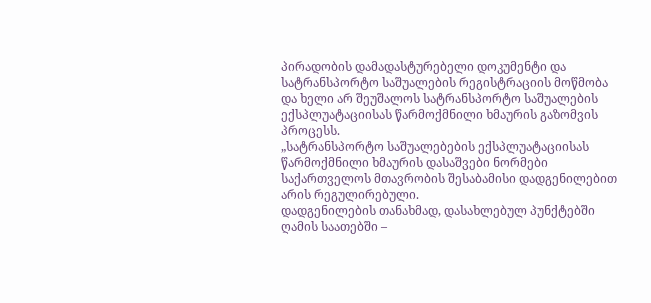პირადობის დამადასტურებელი დოკუმენტი და სატრანსპორტო საშუალების რეგისტრაციის მოწმობა და ხელი არ შეუშალოს სატრანსპორტო საშუალების ექსპლუატაციისას წარმოქმნილი ხმაურის გაზომვის პროცესს.
„სატრანსპორტო საშუალებების ექსპლუატაციისას წარმოქმნილი ხმაურის დასაშვები ნორმები საქართველოს მთავრობის შესაბამისი დადგენილებით არის რეგულირებული.
დადგენილების თანახმად, დასახლებულ პუნქტებში ღამის საათებში –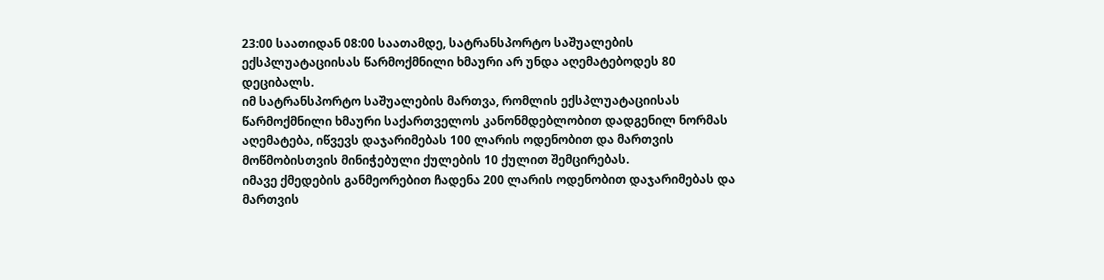23:00 საათიდან 08:00 საათამდე, სატრანსპორტო საშუალების ექსპლუატაციისას წარმოქმნილი ხმაური არ უნდა აღემატებოდეს 80 დეციბალს.
იმ სატრანსპორტო საშუალების მართვა, რომლის ექსპლუატაციისას წარმოქმნილი ხმაური საქართველოს კანონმდებლობით დადგენილ ნორმას აღემატება, იწვევს დაჯარიმებას 100 ლარის ოდენობით და მართვის მოწმობისთვის მინიჭებული ქულების 10 ქულით შემცირებას.
იმავე ქმედების განმეორებით ჩადენა 200 ლარის ოდენობით დაჯარიმებას და მართვის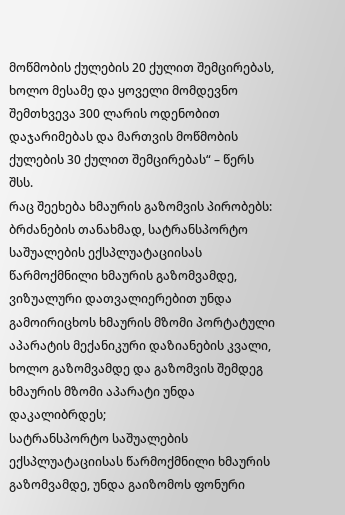მოწმობის ქულების 20 ქულით შემცირებას, ხოლო მესამე და ყოველი მომდევნო შემთხვევა 300 ლარის ოდენობით დაჯარიმებას და მართვის მოწმობის ქულების 30 ქულით შემცირებას“ – წერს შსს.
რაც შეეხება ხმაურის გაზომვის პირობებს:
ბრძანების თანახმად, სატრანსპორტო საშუალების ექსპლუატაციისას წარმოქმნილი ხმაურის გაზომვამდე, ვიზუალური დათვალიერებით უნდა გამოირიცხოს ხმაურის მზომი პორტატული აპარატის მექანიკური დაზიანების კვალი, ხოლო გაზომვამდე და გაზომვის შემდეგ ხმაურის მზომი აპარატი უნდა დაკალიბრდეს;
სატრანსპორტო საშუალების ექსპლუატაციისას წარმოქმნილი ხმაურის გაზომვამდე, უნდა გაიზომოს ფონური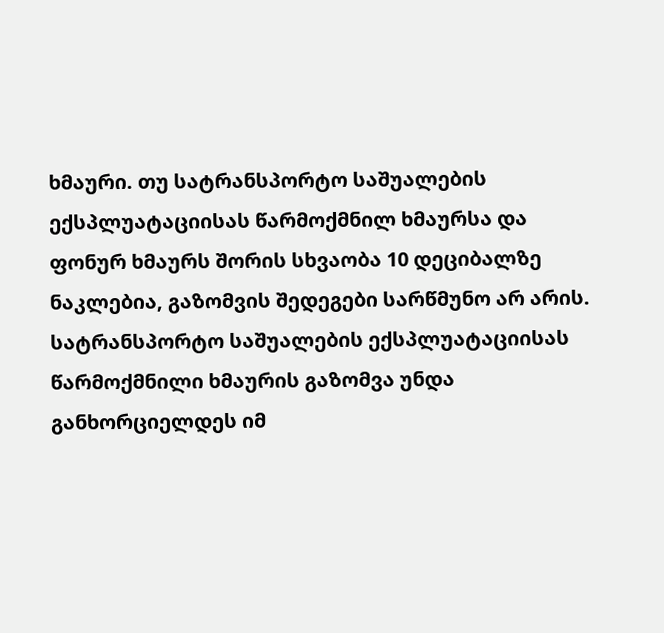ხმაური. თუ სატრანსპორტო საშუალების ექსპლუატაციისას წარმოქმნილ ხმაურსა და ფონურ ხმაურს შორის სხვაობა 10 დეციბალზე ნაკლებია, გაზომვის შედეგები სარწმუნო არ არის.
სატრანსპორტო საშუალების ექსპლუატაციისას წარმოქმნილი ხმაურის გაზომვა უნდა განხორციელდეს იმ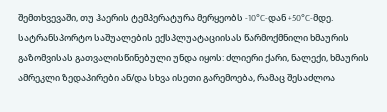შემთხვევაში, თუ ჰაერის ტემპერატურა მერყეობს -10°C-დან +50°C-მდე.
სატრანსპორტო საშუალების ექსპლუატაციისას წარმოქმნილი ხმაურის გაზომვისას გათვალისწინებული უნდა იყოს: ძლიერი ქარი, ნალექი, ხმაურის ამრეკლი ზედაპირები ან/და სხვა ისეთი გარემოება, რამაც შესაძლოა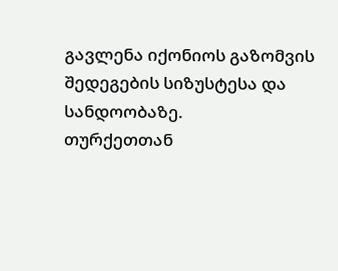გავლენა იქონიოს გაზომვის შედეგების სიზუსტესა და სანდოობაზე.
თურქეთთან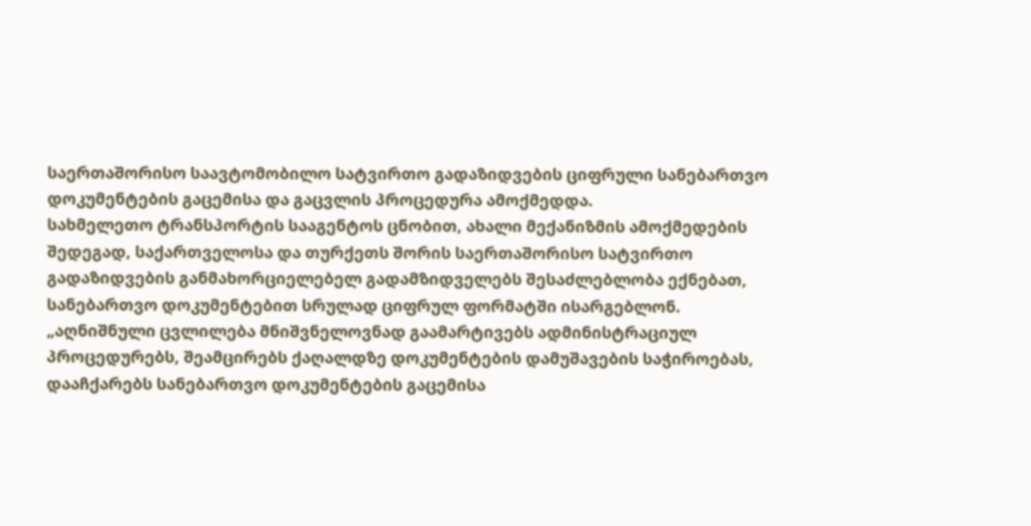საერთაშორისო საავტომობილო სატვირთო გადაზიდვების ციფრული სანებართვო დოკუმენტების გაცემისა და გაცვლის პროცედურა ამოქმედდა.
სახმელეთო ტრანსპორტის სააგენტოს ცნობით, ახალი მექანიზმის ამოქმედების შედეგად, საქართველოსა და თურქეთს შორის საერთაშორისო სატვირთო გადაზიდვების განმახორციელებელ გადამზიდველებს შესაძლებლობა ექნებათ, სანებართვო დოკუმენტებით სრულად ციფრულ ფორმატში ისარგებლონ.
„აღნიშნული ცვლილება მნიშვნელოვნად გაამარტივებს ადმინისტრაციულ პროცედურებს, შეამცირებს ქაღალდზე დოკუმენტების დამუშავების საჭიროებას, დააჩქარებს სანებართვო დოკუმენტების გაცემისა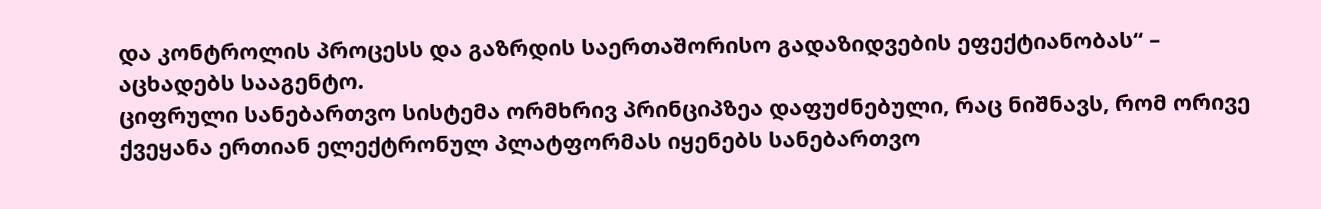და კონტროლის პროცესს და გაზრდის საერთაშორისო გადაზიდვების ეფექტიანობას“ – აცხადებს სააგენტო.
ციფრული სანებართვო სისტემა ორმხრივ პრინციპზეა დაფუძნებული, რაც ნიშნავს, რომ ორივე ქვეყანა ერთიან ელექტრონულ პლატფორმას იყენებს სანებართვო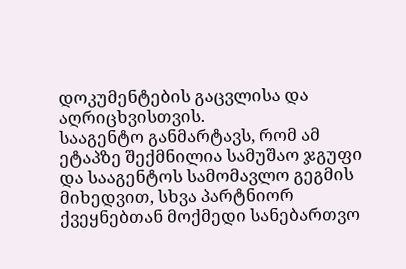დოკუმენტების გაცვლისა და აღრიცხვისთვის.
სააგენტო განმარტავს, რომ ამ ეტაპზე შექმნილია სამუშაო ჯგუფი და სააგენტოს სამომავლო გეგმის მიხედვით, სხვა პარტნიორ ქვეყნებთან მოქმედი სანებართვო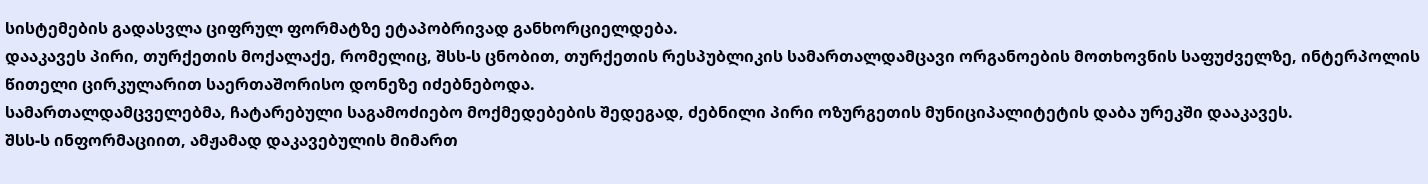სისტემების გადასვლა ციფრულ ფორმატზე ეტაპობრივად განხორციელდება.
დააკავეს პირი, თურქეთის მოქალაქე, რომელიც, შსს-ს ცნობით, თურქეთის რესპუბლიკის სამართალდამცავი ორგანოების მოთხოვნის საფუძველზე, ინტერპოლის წითელი ცირკულარით საერთაშორისო დონეზე იძებნებოდა.
სამართალდამცველებმა, ჩატარებული საგამოძიებო მოქმედებების შედეგად, ძებნილი პირი ოზურგეთის მუნიციპალიტეტის დაბა ურეკში დააკავეს.
შსს-ს ინფორმაციით, ამჟამად დაკავებულის მიმართ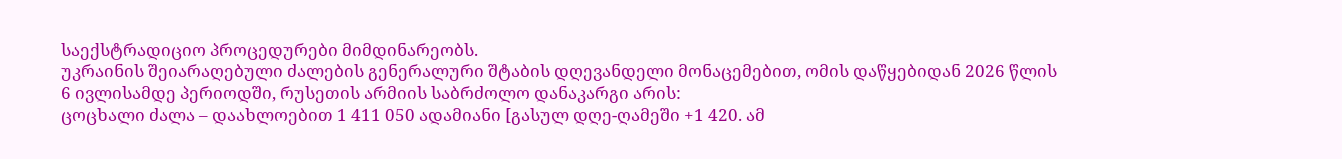საექსტრადიციო პროცედურები მიმდინარეობს.
უკრაინის შეიარაღებული ძალების გენერალური შტაბის დღევანდელი მონაცემებით, ომის დაწყებიდან 2026 წლის 6 ივლისამდე პერიოდში, რუსეთის არმიის საბრძოლო დანაკარგი არის:
ცოცხალი ძალა – დაახლოებით 1 411 050 ადამიანი [გასულ დღე-ღამეში +1 420. ამ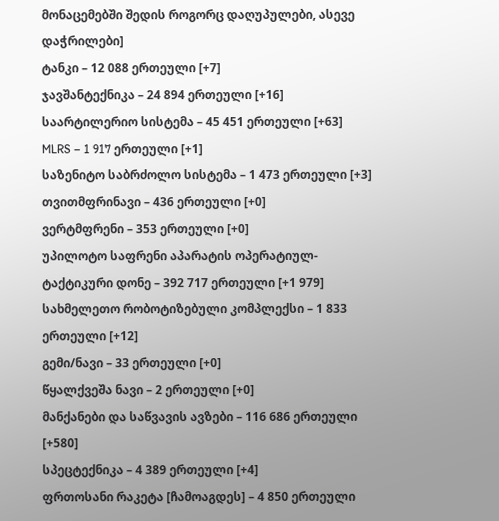მონაცემებში შედის როგორც დაღუპულები, ასევე დაჭრილები]
ტანკი – 12 088 ერთეული [+7]
ჯავშანტექნიკა – 24 894 ერთეული [+16]
საარტილერიო სისტემა – 45 451 ერთეული [+63]
MLRS – 1 917 ერთეული [+1]
საზენიტო საბრძოლო სისტემა – 1 473 ერთეული [+3]
თვითმფრინავი – 436 ერთეული [+0]
ვერტმფრენი – 353 ერთეული [+0]
უპილოტო საფრენი აპარატის ოპერატიულ-ტაქტიკური დონე – 392 717 ერთეული [+1 979]
სახმელეთო რობოტიზებული კომპლექსი – 1 833 ერთეული [+12]
გემი/ნავი – 33 ერთეული [+0]
წყალქვეშა ნავი – 2 ერთეული [+0]
მანქანები და საწვავის ავზები – 116 686 ერთეული [+580]
სპეცტექნიკა – 4 389 ერთეული [+4]
ფრთოსანი რაკეტა [ჩამოაგდეს] – 4 850 ერთეული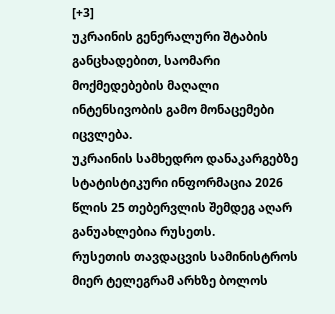[+3]
უკრაინის გენერალური შტაბის განცხადებით, საომარი მოქმედებების მაღალი ინტენსივობის გამო მონაცემები იცვლება.
უკრაინის სამხედრო დანაკარგებზე სტატისტიკური ინფორმაცია 2026 წლის 25 თებერვლის შემდეგ აღარ განუახლებია რუსეთს.
რუსეთის თავდაცვის სამინისტროს მიერ ტელეგრამ არხზე ბოლოს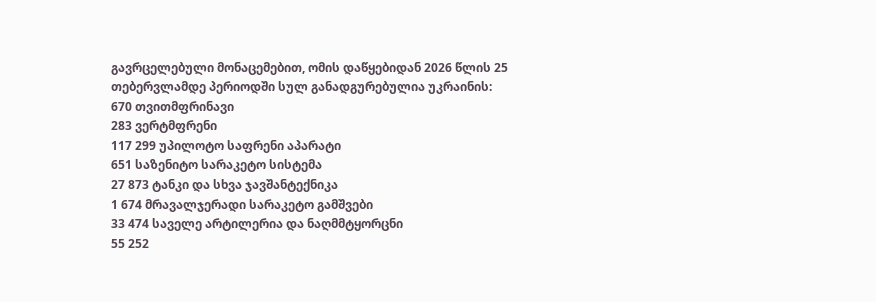გავრცელებული მონაცემებით, ომის დაწყებიდან 2026 წლის 25 თებერვლამდე პერიოდში სულ განადგურებულია უკრაინის:
670 თვითმფრინავი
283 ვერტმფრენი
117 299 უპილოტო საფრენი აპარატი
651 საზენიტო სარაკეტო სისტემა
27 873 ტანკი და სხვა ჯავშანტექნიკა
1 674 მრავალჯერადი სარაკეტო გამშვები
33 474 საველე არტილერია და ნაღმმტყორცნი
55 252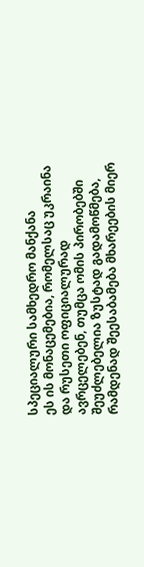სპეციალური სამხედრო მანქანა
ეს ის მონაცემებია, რომელსაც უკრაინა და რუსეთი ოფიციალურად ავრცელებენ, თუმცა ომის პირობებში შეუძლებელია ზუსტად გადამოწმება, რამდენად შეესაბამება მხარეების მიერ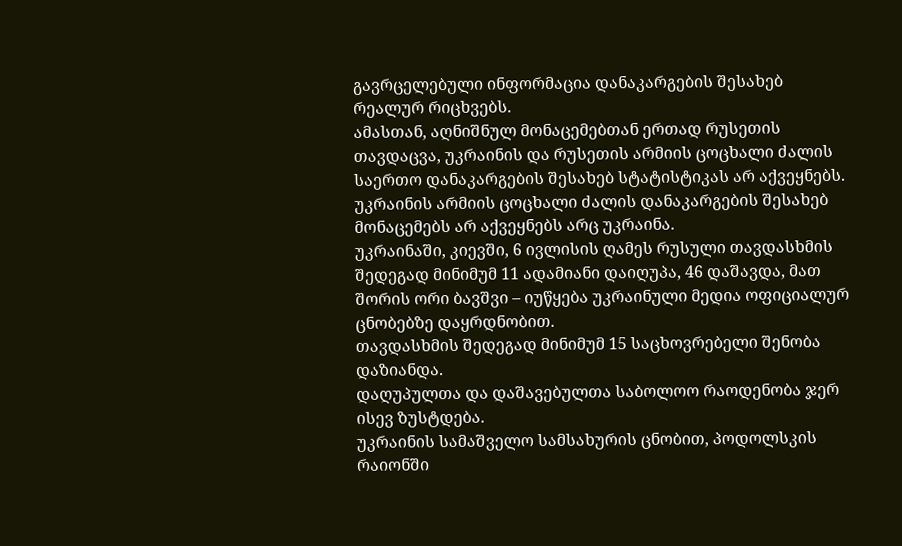გავრცელებული ინფორმაცია დანაკარგების შესახებ რეალურ რიცხვებს.
ამასთან, აღნიშნულ მონაცემებთან ერთად რუსეთის თავდაცვა, უკრაინის და რუსეთის არმიის ცოცხალი ძალის საერთო დანაკარგების შესახებ სტატისტიკას არ აქვეყნებს. უკრაინის არმიის ცოცხალი ძალის დანაკარგების შესახებ მონაცემებს არ აქვეყნებს არც უკრაინა.
უკრაინაში, კიევში, 6 ივლისის ღამეს რუსული თავდასხმის შედეგად მინიმუმ 11 ადამიანი დაიღუპა, 46 დაშავდა, მათ შორის ორი ბავშვი – იუწყება უკრაინული მედია ოფიციალურ ცნობებზე დაყრდნობით.
თავდასხმის შედეგად მინიმუმ 15 საცხოვრებელი შენობა დაზიანდა.
დაღუპულთა და დაშავებულთა საბოლოო რაოდენობა ჯერ ისევ ზუსტდება.
უკრაინის სამაშველო სამსახურის ცნობით, პოდოლსკის რაიონში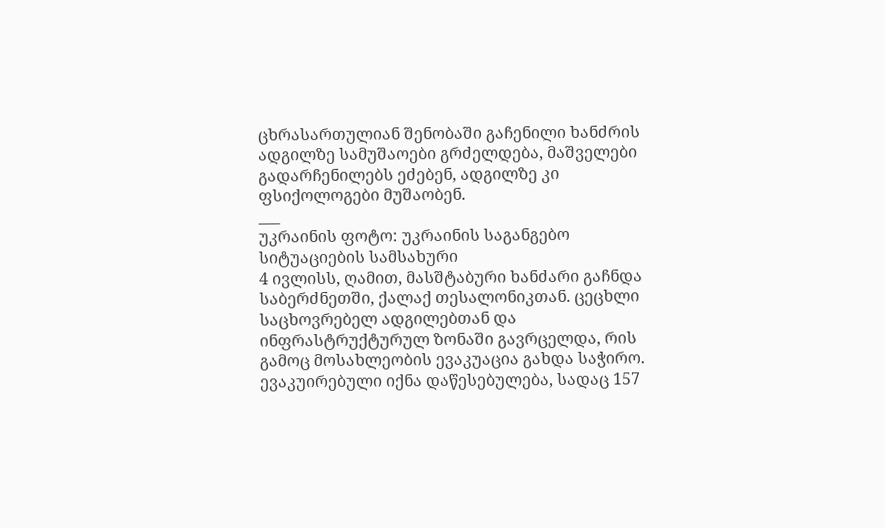ცხრასართულიან შენობაში გაჩენილი ხანძრის ადგილზე სამუშაოები გრძელდება, მაშველები გადარჩენილებს ეძებენ, ადგილზე კი ფსიქოლოგები მუშაობენ.
___
უკრაინის ფოტო: უკრაინის საგანგებო სიტუაციების სამსახური
4 ივლისს, ღამით, მასშტაბური ხანძარი გაჩნდა საბერძნეთში, ქალაქ თესალონიკთან. ცეცხლი საცხოვრებელ ადგილებთან და ინფრასტრუქტურულ ზონაში გავრცელდა, რის გამოც მოსახლეობის ევაკუაცია გახდა საჭირო.
ევაკუირებული იქნა დაწესებულება, სადაც 157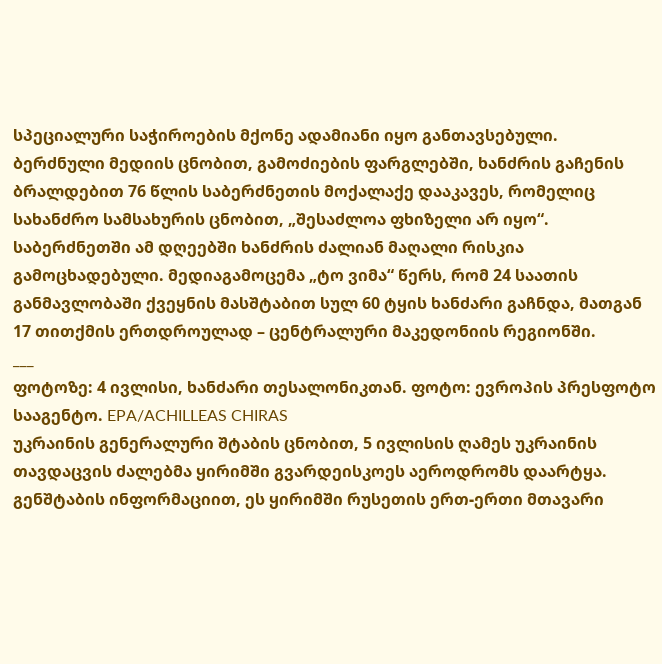სპეციალური საჭიროების მქონე ადამიანი იყო განთავსებული.
ბერძნული მედიის ცნობით, გამოძიების ფარგლებში, ხანძრის გაჩენის ბრალდებით 76 წლის საბერძნეთის მოქალაქე დააკავეს, რომელიც სახანძრო სამსახურის ცნობით, „შესაძლოა ფხიზელი არ იყო“.
საბერძნეთში ამ დღეებში ხანძრის ძალიან მაღალი რისკია გამოცხადებული. მედიაგამოცემა „ტო ვიმა“ წერს, რომ 24 საათის განმავლობაში ქვეყნის მასშტაბით სულ 60 ტყის ხანძარი გაჩნდა, მათგან 17 თითქმის ერთდროულად – ცენტრალური მაკედონიის რეგიონში.
___
ფოტოზე: 4 ივლისი, ხანძარი თესალონიკთან. ფოტო: ევროპის პრესფოტო სააგენტო. EPA/ACHILLEAS CHIRAS
უკრაინის გენერალური შტაბის ცნობით, 5 ივლისის ღამეს უკრაინის თავდაცვის ძალებმა ყირიმში გვარდეისკოეს აეროდრომს დაარტყა.
გენშტაბის ინფორმაციით, ეს ყირიმში რუსეთის ერთ-ერთი მთავარი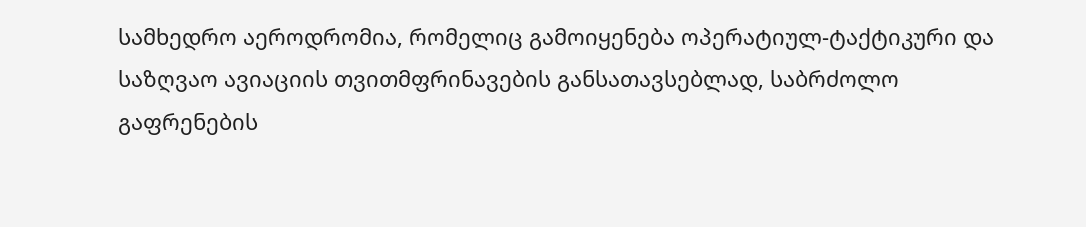სამხედრო აეროდრომია, რომელიც გამოიყენება ოპერატიულ-ტაქტიკური და საზღვაო ავიაციის თვითმფრინავების განსათავსებლად, საბრძოლო გაფრენების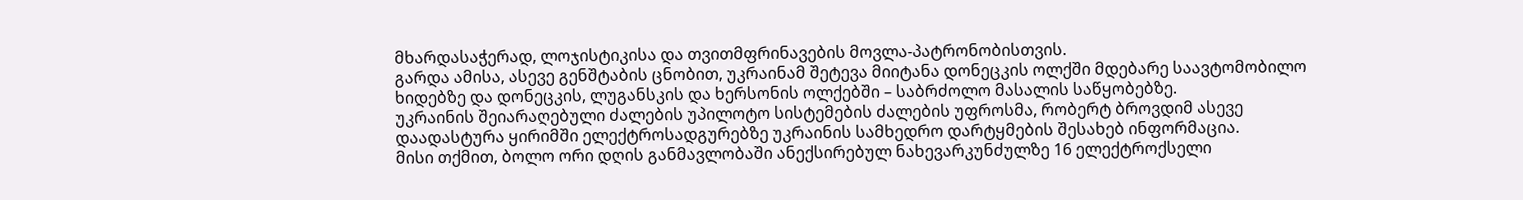მხარდასაჭერად, ლოჯისტიკისა და თვითმფრინავების მოვლა-პატრონობისთვის.
გარდა ამისა, ასევე გენშტაბის ცნობით, უკრაინამ შეტევა მიიტანა დონეცკის ოლქში მდებარე საავტომობილო ხიდებზე და დონეცკის, ლუგანსკის და ხერსონის ოლქებში – საბრძოლო მასალის საწყობებზე.
უკრაინის შეიარაღებული ძალების უპილოტო სისტემების ძალების უფროსმა, რობერტ ბროვდიმ ასევე დაადასტურა ყირიმში ელექტროსადგურებზე უკრაინის სამხედრო დარტყმების შესახებ ინფორმაცია.
მისი თქმით, ბოლო ორი დღის განმავლობაში ანექსირებულ ნახევარკუნძულზე 16 ელექტროქსელი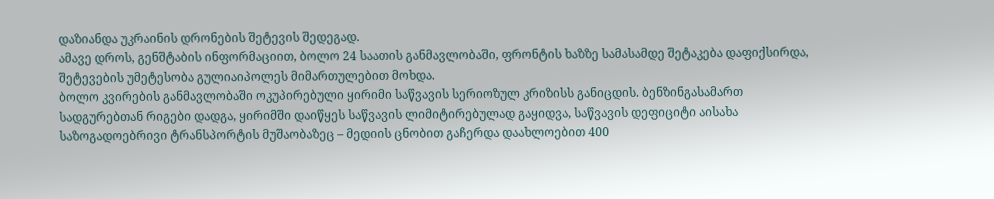დაზიანდა უკრაინის დრონების შეტევის შედეგად.
ამავე დროს, გენშტაბის ინფორმაციით, ბოლო 24 საათის განმავლობაში, ფრონტის ხაზზე სამასამდე შეტაკება დაფიქსირდა, შეტევების უმეტესობა გულიაიპოლეს მიმართულებით მოხდა.
ბოლო კვირების განმავლობაში ოკუპირებული ყირიმი საწვავის სერიოზულ კრიზისს განიცდის. ბენზინგასამართ სადგურებთან რიგები დადგა, ყირიმში დაიწყეს საწვავის ლიმიტირებულად გაყიდვა, საწვავის დეფიციტი აისახა საზოგადოებრივი ტრანსპორტის მუშაობაზეც – მედიის ცნობით გაჩერდა დაახლოებით 400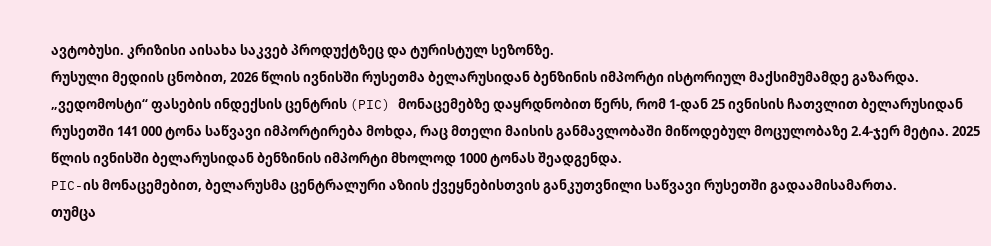ავტობუსი. კრიზისი აისახა საკვებ პროდუქტზეც და ტურისტულ სეზონზე.
რუსული მედიის ცნობით, 2026 წლის ივნისში რუსეთმა ბელარუსიდან ბენზინის იმპორტი ისტორიულ მაქსიმუმამდე გაზარდა.
„ვედომოსტი“ ფასების ინდექსის ცენტრის (PIC) მონაცემებზე დაყრდნობით წერს, რომ 1-დან 25 ივნისის ჩათვლით ბელარუსიდან რუსეთში 141 000 ტონა საწვავი იმპორტირება მოხდა, რაც მთელი მაისის განმავლობაში მიწოდებულ მოცულობაზე 2.4-ჯერ მეტია. 2025 წლის ივნისში ბელარუსიდან ბენზინის იმპორტი მხოლოდ 1000 ტონას შეადგენდა.
PIC-ის მონაცემებით, ბელარუსმა ცენტრალური აზიის ქვეყნებისთვის განკუთვნილი საწვავი რუსეთში გადაამისამართა.
თუმცა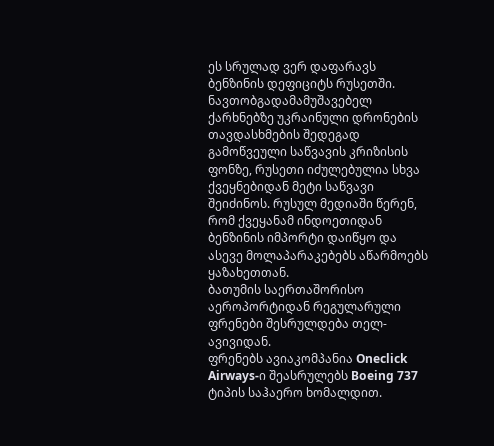ეს სრულად ვერ დაფარავს ბენზინის დეფიციტს რუსეთში.
ნავთობგადამამუშავებელ ქარხნებზე უკრაინული დრონების თავდასხმების შედეგად გამოწვეული საწვავის კრიზისის ფონზე, რუსეთი იძულებულია სხვა ქვეყნებიდან მეტი საწვავი შეიძინოს. რუსულ მედიაში წერენ, რომ ქვეყანამ ინდოეთიდან ბენზინის იმპორტი დაიწყო და ასევე მოლაპარაკებებს აწარმოებს ყაზახეთთან.
ბათუმის საერთაშორისო აეროპორტიდან რეგულარული ფრენები შესრულდება თელ-ავივიდან.
ფრენებს ავიაკომპანია Oneclick Airways-ი შეასრულებს Boeing 737 ტიპის საჰაერო ხომალდით.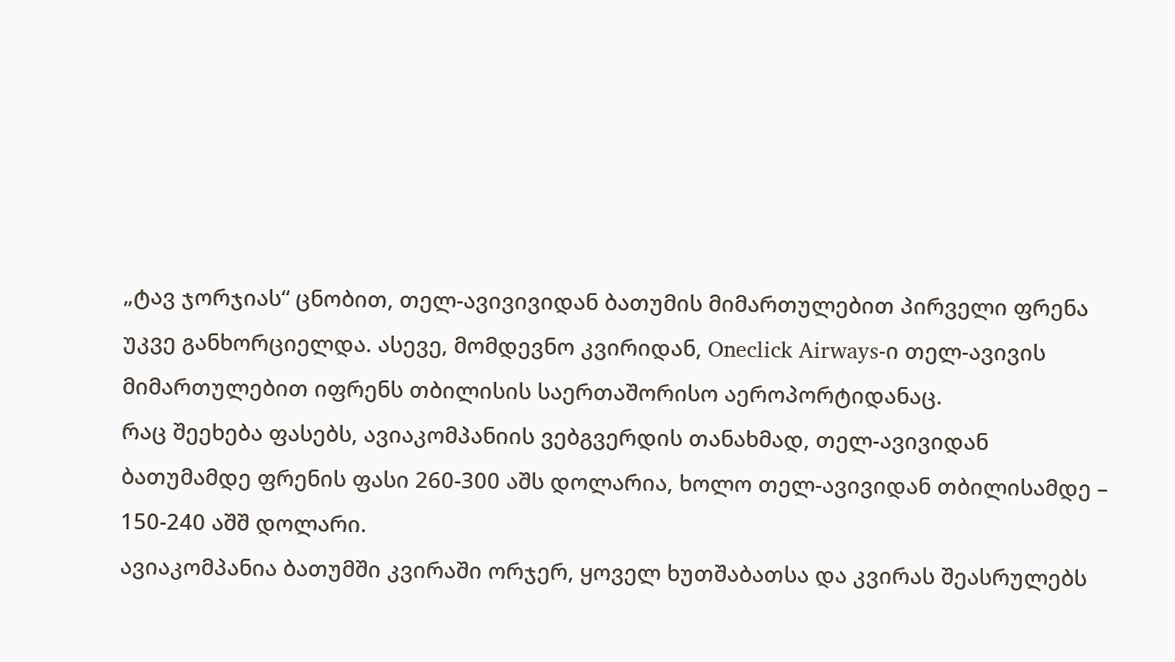„ტავ ჯორჯიას“ ცნობით, თელ-ავივივიდან ბათუმის მიმართულებით პირველი ფრენა უკვე განხორციელდა. ასევე, მომდევნო კვირიდან, Oneclick Airways-ი თელ-ავივის მიმართულებით იფრენს თბილისის საერთაშორისო აეროპორტიდანაც.
რაც შეეხება ფასებს, ავიაკომპანიის ვებგვერდის თანახმად, თელ-ავივიდან ბათუმამდე ფრენის ფასი 260-300 აშს დოლარია, ხოლო თელ-ავივიდან თბილისამდე – 150-240 აშშ დოლარი.
ავიაკომპანია ბათუმში კვირაში ორჯერ, ყოველ ხუთშაბათსა და კვირას შეასრულებს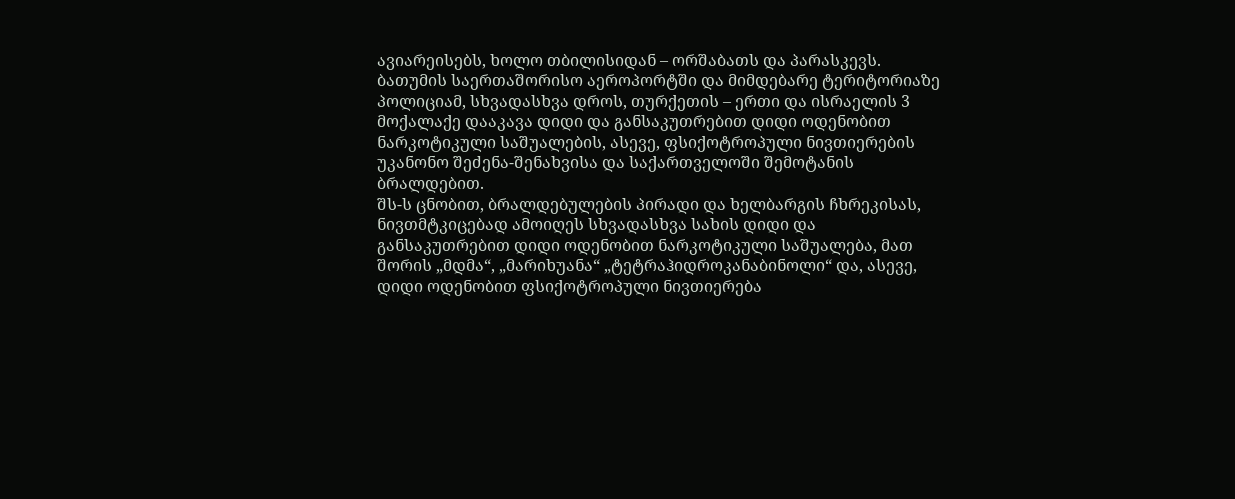ავიარეისებს, ხოლო თბილისიდან – ორშაბათს და პარასკევს.
ბათუმის საერთაშორისო აეროპორტში და მიმდებარე ტერიტორიაზე პოლიციამ, სხვადასხვა დროს, თურქეთის – ერთი და ისრაელის 3 მოქალაქე დააკავა დიდი და განსაკუთრებით დიდი ოდენობით ნარკოტიკული საშუალების, ასევე, ფსიქოტროპული ნივთიერების უკანონო შეძენა-შენახვისა და საქართველოში შემოტანის ბრალდებით.
შს-ს ცნობით, ბრალდებულების პირადი და ხელბარგის ჩხრეკისას, ნივთმტკიცებად ამოიღეს სხვადასხვა სახის დიდი და განსაკუთრებით დიდი ოდენობით ნარკოტიკული საშუალება, მათ შორის „მდმა“, „მარიხუანა“ „ტეტრაჰიდროკანაბინოლი“ და, ასევე, დიდი ოდენობით ფსიქოტროპული ნივთიერება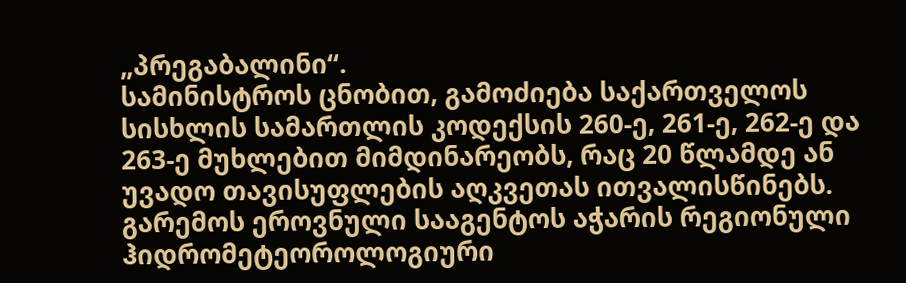„პრეგაბალინი“.
სამინისტროს ცნობით, გამოძიება საქართველოს სისხლის სამართლის კოდექსის 260-ე, 261-ე, 262-ე და 263-ე მუხლებით მიმდინარეობს, რაც 20 წლამდე ან უვადო თავისუფლების აღკვეთას ითვალისწინებს.
გარემოს ეროვნული სააგენტოს აჭარის რეგიონული ჰიდრომეტეოროლოგიური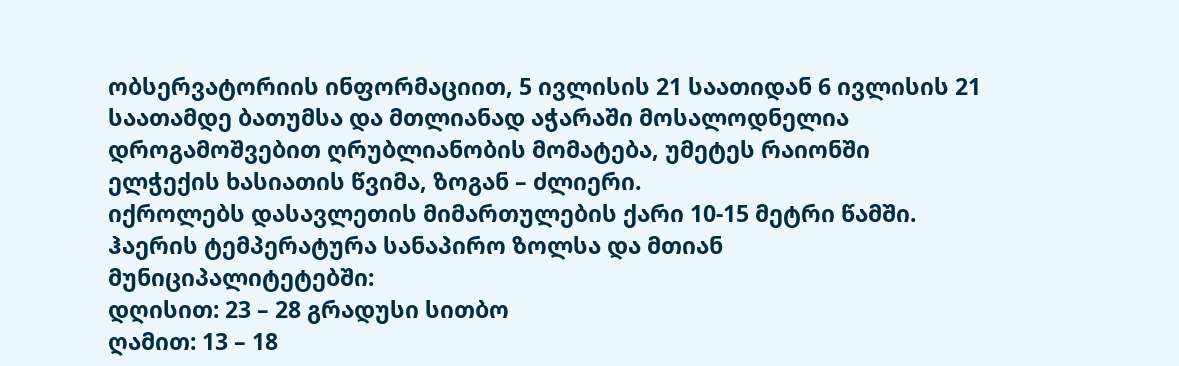ობსერვატორიის ინფორმაციით, 5 ივლისის 21 საათიდან 6 ივლისის 21 საათამდე ბათუმსა და მთლიანად აჭარაში მოსალოდნელია დროგამოშვებით ღრუბლიანობის მომატება, უმეტეს რაიონში ელჭექის ხასიათის წვიმა, ზოგან – ძლიერი.
იქროლებს დასავლეთის მიმართულების ქარი 10-15 მეტრი წამში.
ჰაერის ტემპერატურა სანაპირო ზოლსა და მთიან მუნიციპალიტეტებში:
დღისით: 23 – 28 გრადუსი სითბო
ღამით: 13 – 18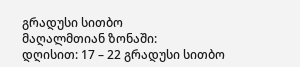გრადუსი სითბო
მაღალმთიან ზონაში:
დღისით: 17 – 22 გრადუსი სითბო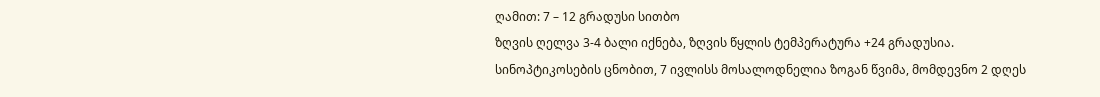ღამით: 7 – 12 გრადუსი სითბო
ზღვის ღელვა 3-4 ბალი იქნება, ზღვის წყლის ტემპერატურა +24 გრადუსია.
სინოპტიკოსების ცნობით, 7 ივლისს მოსალოდნელია ზოგან წვიმა, მომდევნო 2 დღეს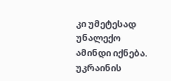კი უმეტესად უნალექო ამინდი იქნება.
უკრაინის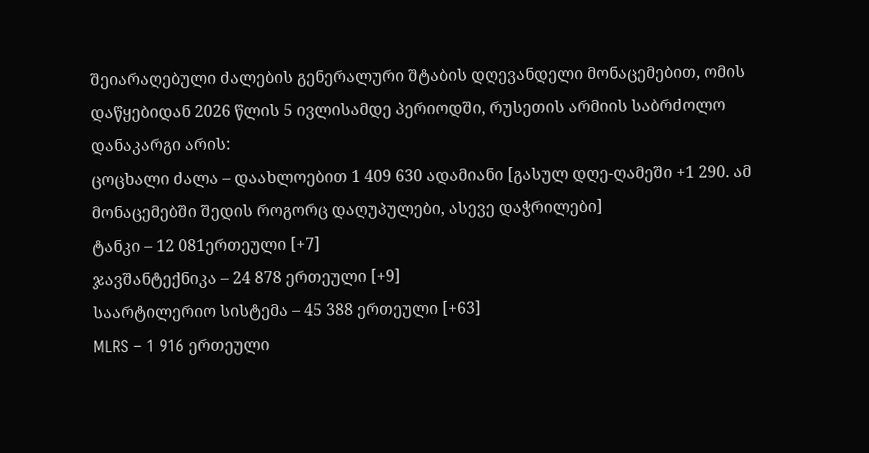შეიარაღებული ძალების გენერალური შტაბის დღევანდელი მონაცემებით, ომის დაწყებიდან 2026 წლის 5 ივლისამდე პერიოდში, რუსეთის არმიის საბრძოლო დანაკარგი არის:
ცოცხალი ძალა – დაახლოებით 1 409 630 ადამიანი [გასულ დღე-ღამეში +1 290. ამ მონაცემებში შედის როგორც დაღუპულები, ასევე დაჭრილები]
ტანკი – 12 081ერთეული [+7]
ჯავშანტექნიკა – 24 878 ერთეული [+9]
საარტილერიო სისტემა – 45 388 ერთეული [+63]
MLRS – 1 916 ერთეული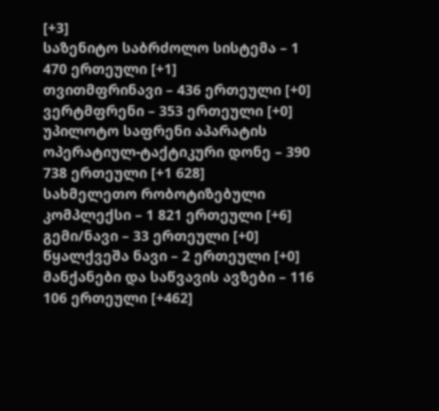[+3]
საზენიტო საბრძოლო სისტემა – 1 470 ერთეული [+1]
თვითმფრინავი – 436 ერთეული [+0]
ვერტმფრენი – 353 ერთეული [+0]
უპილოტო საფრენი აპარატის ოპერატიულ-ტაქტიკური დონე – 390 738 ერთეული [+1 628]
სახმელეთო რობოტიზებული კომპლექსი – 1 821 ერთეული [+6]
გემი/ნავი – 33 ერთეული [+0]
წყალქვეშა ნავი – 2 ერთეული [+0]
მანქანები და საწვავის ავზები – 116 106 ერთეული [+462]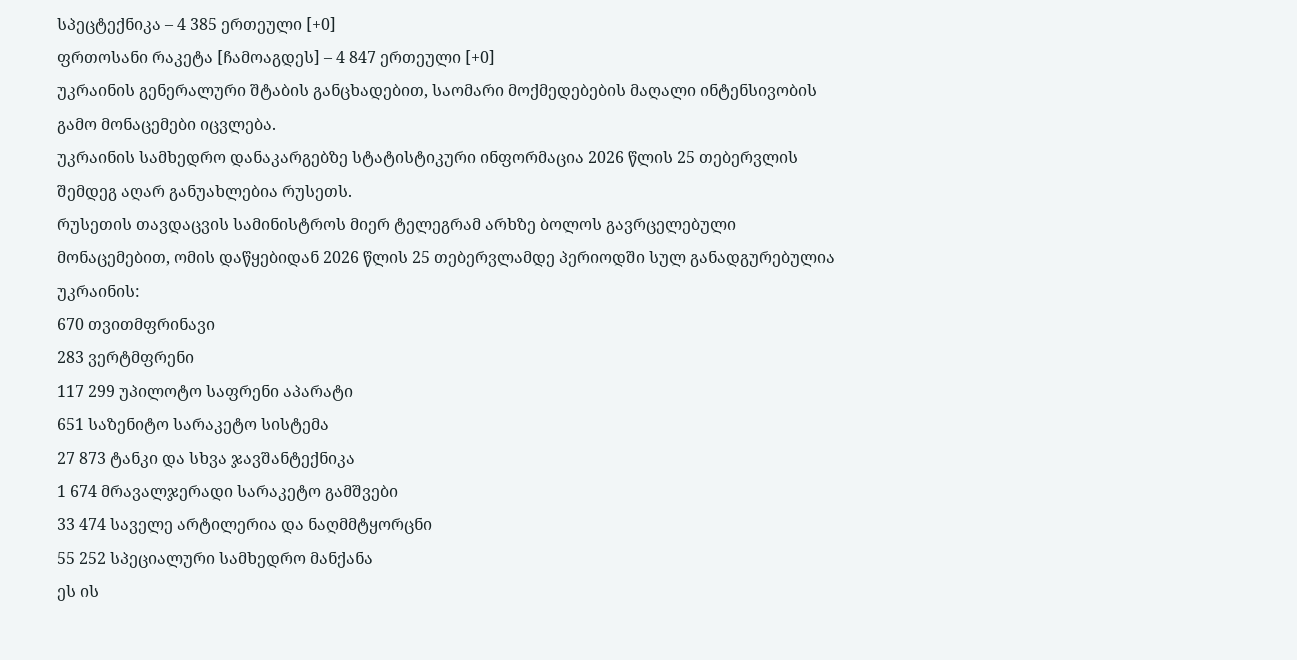სპეცტექნიკა – 4 385 ერთეული [+0]
ფრთოსანი რაკეტა [ჩამოაგდეს] – 4 847 ერთეული [+0]
უკრაინის გენერალური შტაბის განცხადებით, საომარი მოქმედებების მაღალი ინტენსივობის გამო მონაცემები იცვლება.
უკრაინის სამხედრო დანაკარგებზე სტატისტიკური ინფორმაცია 2026 წლის 25 თებერვლის შემდეგ აღარ განუახლებია რუსეთს.
რუსეთის თავდაცვის სამინისტროს მიერ ტელეგრამ არხზე ბოლოს გავრცელებული მონაცემებით, ომის დაწყებიდან 2026 წლის 25 თებერვლამდე პერიოდში სულ განადგურებულია უკრაინის:
670 თვითმფრინავი
283 ვერტმფრენი
117 299 უპილოტო საფრენი აპარატი
651 საზენიტო სარაკეტო სისტემა
27 873 ტანკი და სხვა ჯავშანტექნიკა
1 674 მრავალჯერადი სარაკეტო გამშვები
33 474 საველე არტილერია და ნაღმმტყორცნი
55 252 სპეციალური სამხედრო მანქანა
ეს ის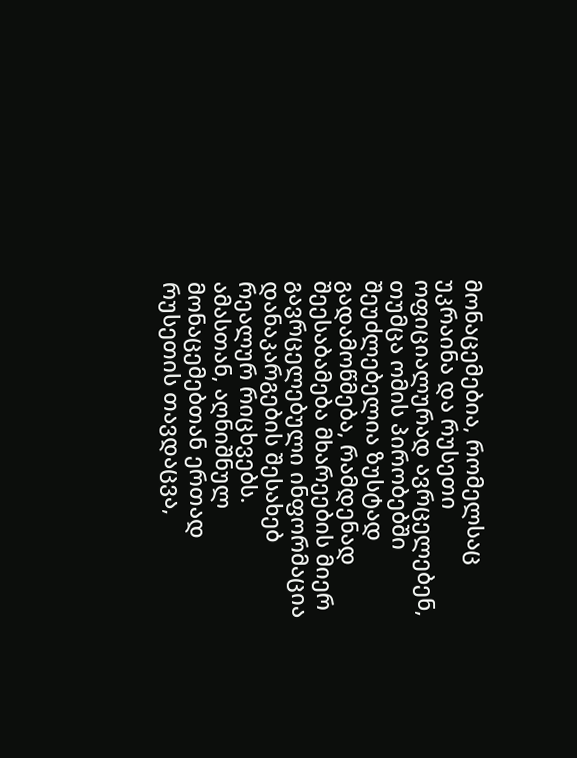მონაცემებია, რომელსაც უკრაინა და რუსეთი ოფიციალურად ავრცელებენ, თუმცა ომის პირობებში შეუძლებელია ზუსტად გადამოწმება, რამდენად შეესაბამება მხარეების მიერ გავრცელებული ინფორმაცია დანაკარგების შესახებ რეალურ რიცხვებს.
ამასთან, აღნიშნულ მონაცემებთან ერთად რუსეთის თავდაცვა,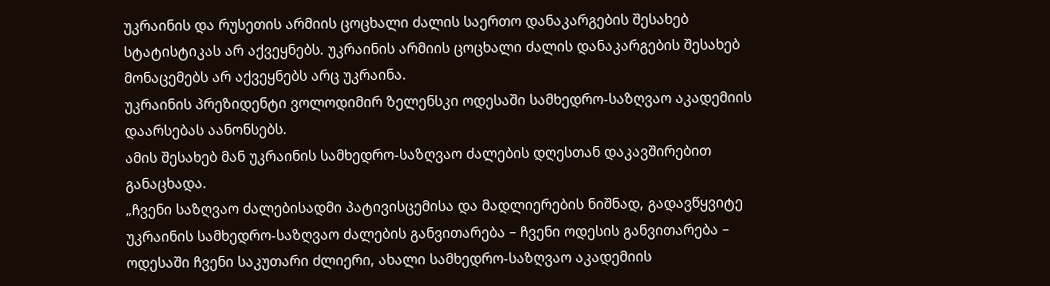უკრაინის და რუსეთის არმიის ცოცხალი ძალის საერთო დანაკარგების შესახებ სტატისტიკას არ აქვეყნებს. უკრაინის არმიის ცოცხალი ძალის დანაკარგების შესახებ მონაცემებს არ აქვეყნებს არც უკრაინა.
უკრაინის პრეზიდენტი ვოლოდიმირ ზელენსკი ოდესაში სამხედრო-საზღვაო აკადემიის დაარსებას აანონსებს.
ამის შესახებ მან უკრაინის სამხედრო-საზღვაო ძალების დღესთან დაკავშირებით განაცხადა.
„ჩვენი საზღვაო ძალებისადმი პატივისცემისა და მადლიერების ნიშნად, გადავწყვიტე უკრაინის სამხედრო-საზღვაო ძალების განვითარება – ჩვენი ოდესის განვითარება – ოდესაში ჩვენი საკუთარი ძლიერი, ახალი სამხედრო-საზღვაო აკადემიის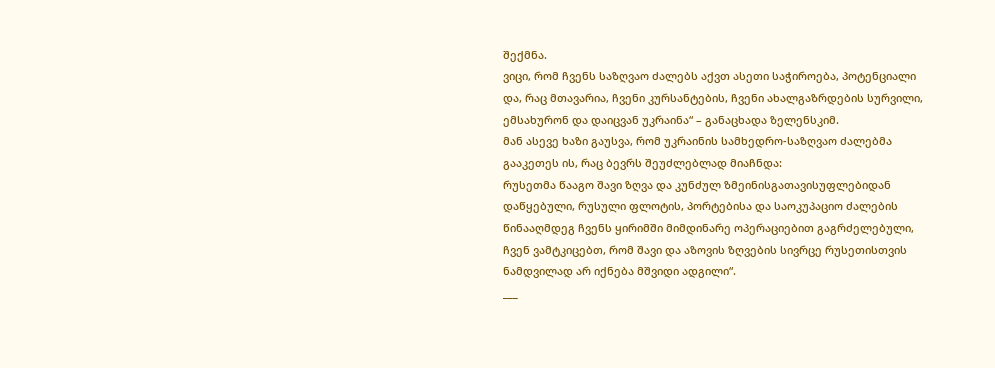შექმნა.
ვიცი, რომ ჩვენს საზღვაო ძალებს აქვთ ასეთი საჭიროება, პოტენციალი და, რაც მთავარია, ჩვენი კურსანტების, ჩვენი ახალგაზრდების სურვილი, ემსახურონ და დაიცვან უკრაინა“ – განაცხადა ზელენსკიმ.
მან ასევე ხაზი გაუსვა, რომ უკრაინის სამხედრო-საზღვაო ძალებმა გააკეთეს ის, რაც ბევრს შეუძლებლად მიაჩნდა:
რუსეთმა წააგო შავი ზღვა და კუნძულ ზმეინისგათავისუფლებიდან დაწყებული, რუსული ფლოტის, პორტებისა და საოკუპაციო ძალების წინააღმდეგ ჩვენს ყირიმში მიმდინარე ოპერაციებით გაგრძელებული, ჩვენ ვამტკიცებთ, რომ შავი და აზოვის ზღვების სივრცე რუსეთისთვის ნამდვილად არ იქნება მშვიდი ადგილი“.
___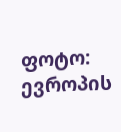ფოტო: ევროპის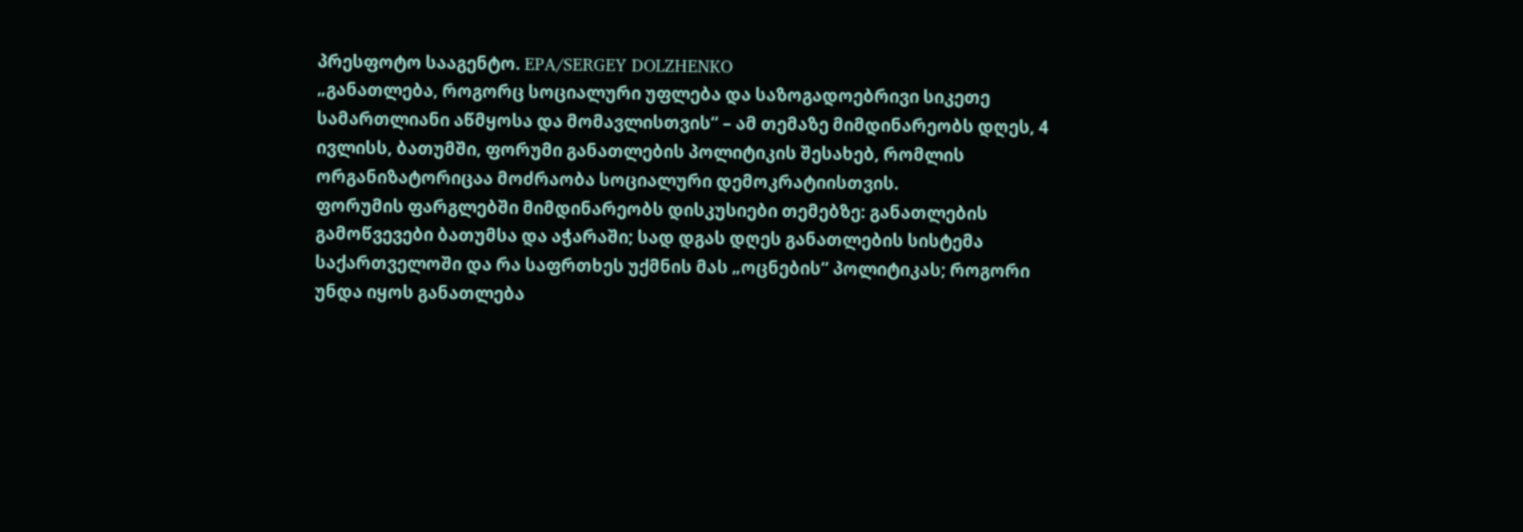პრესფოტო სააგენტო. EPA/SERGEY DOLZHENKO
„განათლება, როგორც სოციალური უფლება და საზოგადოებრივი სიკეთე სამართლიანი აწმყოსა და მომავლისთვის“ – ამ თემაზე მიმდინარეობს დღეს, 4 ივლისს, ბათუმში, ფორუმი განათლების პოლიტიკის შესახებ, რომლის ორგანიზატორიცაა მოძრაობა სოციალური დემოკრატიისთვის.
ფორუმის ფარგლებში მიმდინარეობს დისკუსიები თემებზე: განათლების გამოწვევები ბათუმსა და აჭარაში; სად დგას დღეს განათლების სისტემა საქართველოში და რა საფრთხეს უქმნის მას „ოცნების“ პოლიტიკას; როგორი უნდა იყოს განათლება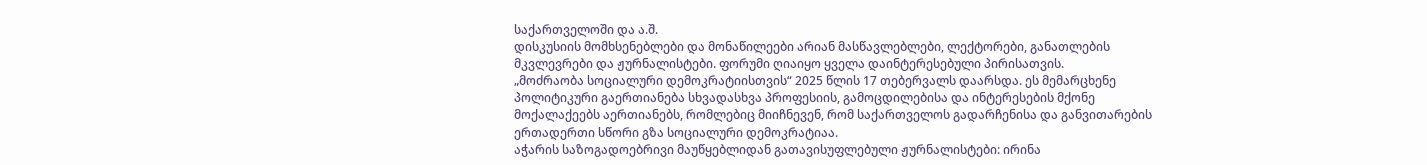საქართველოში და ა.შ.
დისკუსიის მომხსენებლები და მონაწილეები არიან მასწავლებლები, ლექტორები, განათლების მკვლევრები და ჟურნალისტები. ფორუმი ღიაიყო ყველა დაინტერესებული პირისათვის.
„მოძრაობა სოციალური დემოკრატიისთვის“ 2025 წლის 17 თებერვალს დაარსდა. ეს მემარცხენე პოლიტიკური გაერთიანება სხვადასხვა პროფესიის, გამოცდილებისა და ინტერესების მქონე მოქალაქეებს აერთიანებს, რომლებიც მიიჩნევენ, რომ საქართველოს გადარჩენისა და განვითარების ერთადერთი სწორი გზა სოციალური დემოკრატიაა.
აჭარის საზოგადოებრივი მაუწყებლიდან გათავისუფლებული ჟურნალისტები: ირინა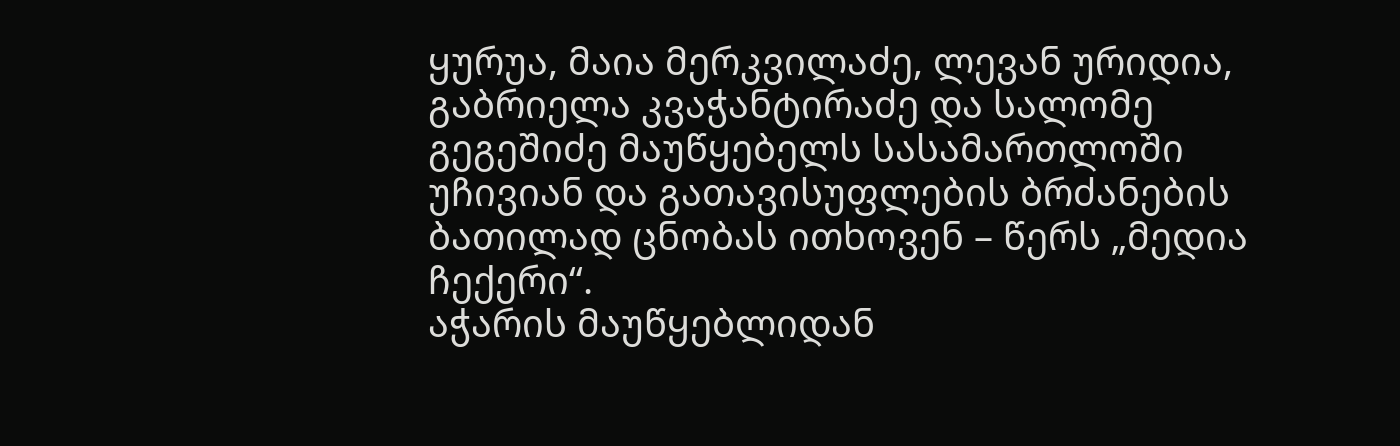ყურუა, მაია მერკვილაძე, ლევან ურიდია, გაბრიელა კვაჭანტირაძე და სალომე გეგეშიძე მაუწყებელს სასამართლოში უჩივიან და გათავისუფლების ბრძანების ბათილად ცნობას ითხოვენ – წერს „მედია ჩექერი“.
აჭარის მაუწყებლიდან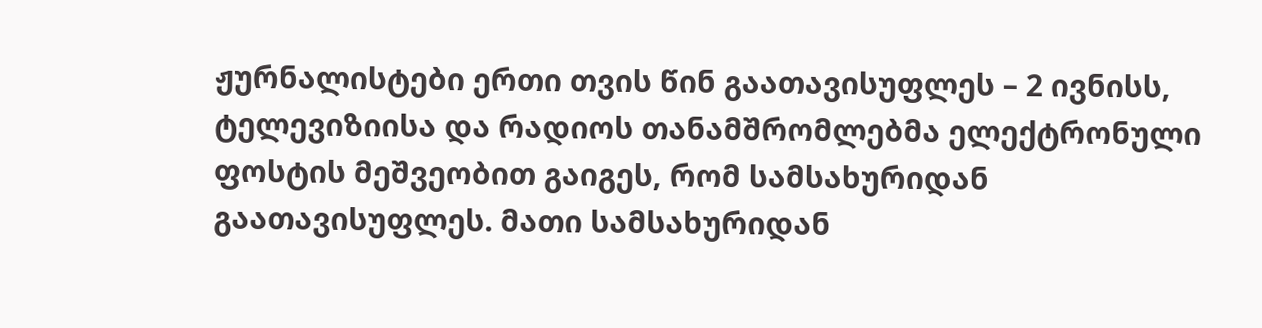ჟურნალისტები ერთი თვის წინ გაათავისუფლეს – 2 ივნისს, ტელევიზიისა და რადიოს თანამშრომლებმა ელექტრონული ფოსტის მეშვეობით გაიგეს, რომ სამსახურიდან გაათავისუფლეს. მათი სამსახურიდან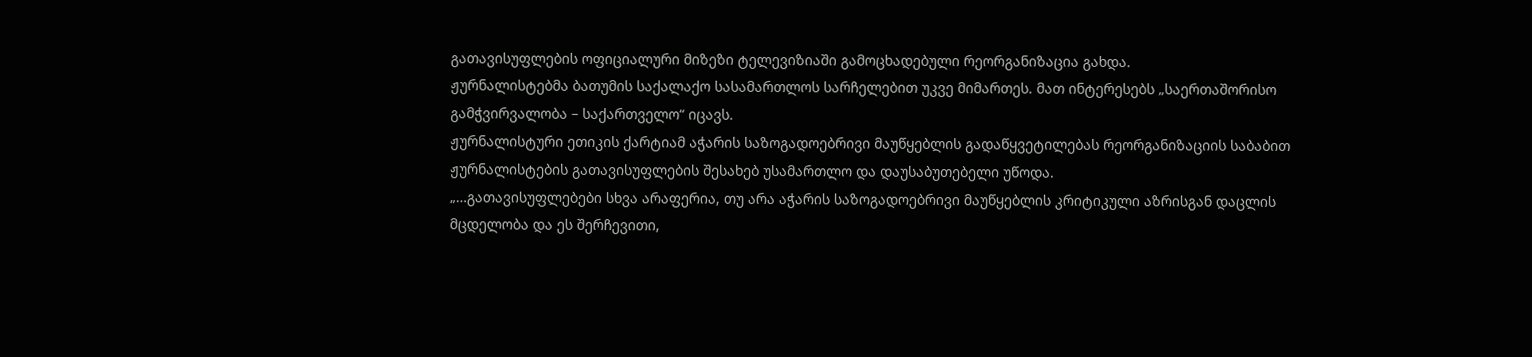გათავისუფლების ოფიციალური მიზეზი ტელევიზიაში გამოცხადებული რეორგანიზაცია გახდა.
ჟურნალისტებმა ბათუმის საქალაქო სასამართლოს სარჩელებით უკვე მიმართეს. მათ ინტერესებს „საერთაშორისო გამჭვირვალობა – საქართველო“ იცავს.
ჟურნალისტური ეთიკის ქარტიამ აჭარის საზოგადოებრივი მაუწყებლის გადაწყვეტილებას რეორგანიზაციის საბაბით ჟურნალისტების გათავისუფლების შესახებ უსამართლო და დაუსაბუთებელი უწოდა.
„…გათავისუფლებები სხვა არაფერია, თუ არა აჭარის საზოგადოებრივი მაუწყებლის კრიტიკული აზრისგან დაცლის მცდელობა და ეს შერჩევითი,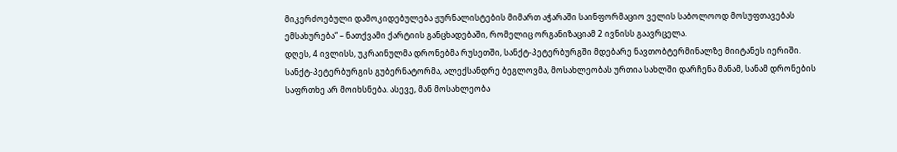მიკერძოებული დამოკიდებულება ჟურნალისტების მიმართ აჭარაში საინფორმაციო ველის საბოლოოდ მოსუფთავებას ემსახურება“ – ნათქვამი ქარტიის განცხადებაში, რომელიც ორგანიზაციამ 2 ივნისს გაავრცელა.
დღეს, 4 ივლისს, უკრაინულმა დრონებმა რუსეთში, სანქტ-პეტერბურგში მდებარე ნავთობტერმინალზე მიიტანეს იერიში.
სანქტ-პეტერბურგის გუბერნატორმა, ალექსანდრე ბეგლოვმა, მოსახლეობას ურთია სახლში დარჩენა მანამ, სანამ დრონების საფრთხე არ მოიხსნება. ასევე, მან მოსახლეობა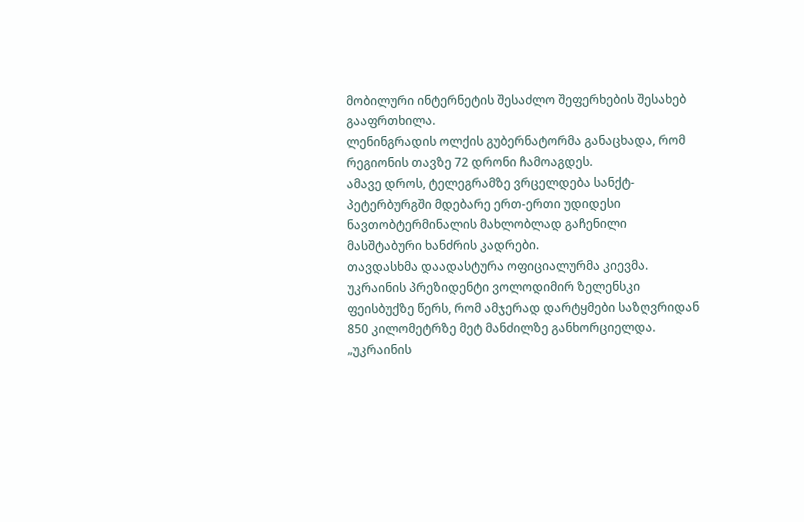მობილური ინტერნეტის შესაძლო შეფერხების შესახებ გააფრთხილა.
ლენინგრადის ოლქის გუბერნატორმა განაცხადა, რომ რეგიონის თავზე 72 დრონი ჩამოაგდეს.
ამავე დროს, ტელეგრამზე ვრცელდება სანქტ-პეტერბურგში მდებარე ერთ-ერთი უდიდესი ნავთობტერმინალის მახლობლად გაჩენილი მასშტაბური ხანძრის კადრები.
თავდასხმა დაადასტურა ოფიციალურმა კიევმა.
უკრაინის პრეზიდენტი ვოლოდიმირ ზელენსკი ფეისბუქზე წერს, რომ ამჯერად დარტყმები საზღვრიდან 850 კილომეტრზე მეტ მანძილზე განხორციელდა.
„უკრაინის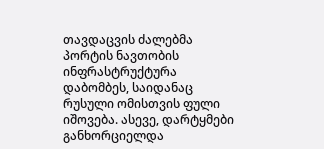თავდაცვის ძალებმა პორტის ნავთობის ინფრასტრუქტურა დაბომბეს, საიდანაც რუსული ომისთვის ფული იშოვება. ასევე, დარტყმები განხორციელდა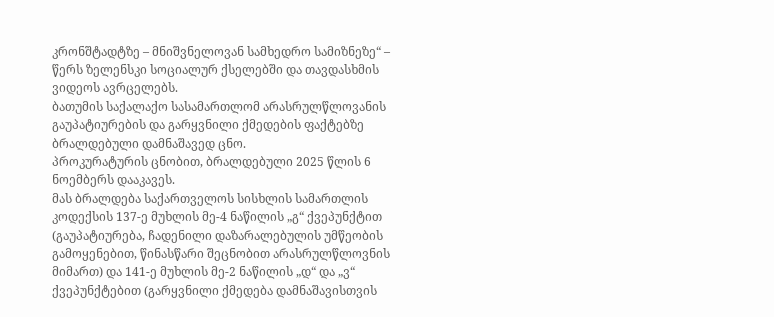კრონშტადტზე – მნიშვნელოვან სამხედრო სამიზნეზე“ – წერს ზელენსკი სოციალურ ქსელებში და თავდასხმის ვიდეოს ავრცელებს.
ბათუმის საქალაქო სასამართლომ არასრულწლოვანის გაუპატიურების და გარყვნილი ქმედების ფაქტებზე ბრალდებული დამნაშავედ ცნო.
პროკურატურის ცნობით, ბრალდებული 2025 წლის 6 ნოემბერს დააკავეს.
მას ბრალდება საქართველოს სისხლის სამართლის კოდექსის 137-ე მუხლის მე-4 ნაწილის „გ“ ქვეპუნქტით (გაუპატიურება, ჩადენილი დაზარალებულის უმწეობის გამოყენებით, წინასწარი შეცნობით არასრულწლოვნის მიმართ) და 141-ე მუხლის მე-2 ნაწილის „დ“ და „ვ“ ქვეპუნქტებით (გარყვნილი ქმედება დამნაშავისთვის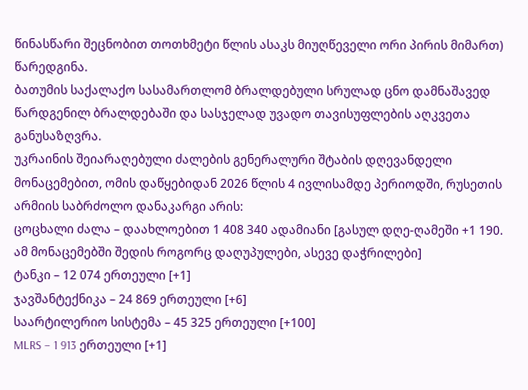წინასწარი შეცნობით თოთხმეტი წლის ასაკს მიუღწეველი ორი პირის მიმართ) წარედგინა.
ბათუმის საქალაქო სასამართლომ ბრალდებული სრულად ცნო დამნაშავედ წარდგენილ ბრალდებაში და სასჯელად უვადო თავისუფლების აღკვეთა განუსაზღვრა.
უკრაინის შეიარაღებული ძალების გენერალური შტაბის დღევანდელი მონაცემებით, ომის დაწყებიდან 2026 წლის 4 ივლისამდე პერიოდში, რუსეთის არმიის საბრძოლო დანაკარგი არის:
ცოცხალი ძალა – დაახლოებით 1 408 340 ადამიანი [გასულ დღე-ღამეში +1 190. ამ მონაცემებში შედის როგორც დაღუპულები, ასევე დაჭრილები]
ტანკი – 12 074 ერთეული [+1]
ჯავშანტექნიკა – 24 869 ერთეული [+6]
საარტილერიო სისტემა – 45 325 ერთეული [+100]
MLRS – 1 913 ერთეული [+1]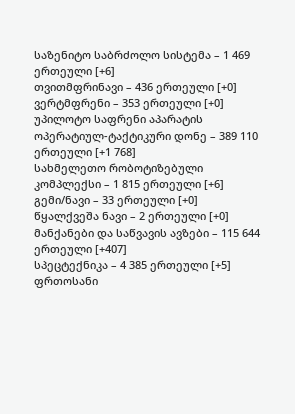საზენიტო საბრძოლო სისტემა – 1 469 ერთეული [+6]
თვითმფრინავი – 436 ერთეული [+0]
ვერტმფრენი – 353 ერთეული [+0]
უპილოტო საფრენი აპარატის ოპერატიულ-ტაქტიკური დონე – 389 110 ერთეული [+1 768]
სახმელეთო რობოტიზებული კომპლექსი – 1 815 ერთეული [+6]
გემი/ნავი – 33 ერთეული [+0]
წყალქვეშა ნავი – 2 ერთეული [+0]
მანქანები და საწვავის ავზები – 115 644 ერთეული [+407]
სპეცტექნიკა – 4 385 ერთეული [+5]
ფრთოსანი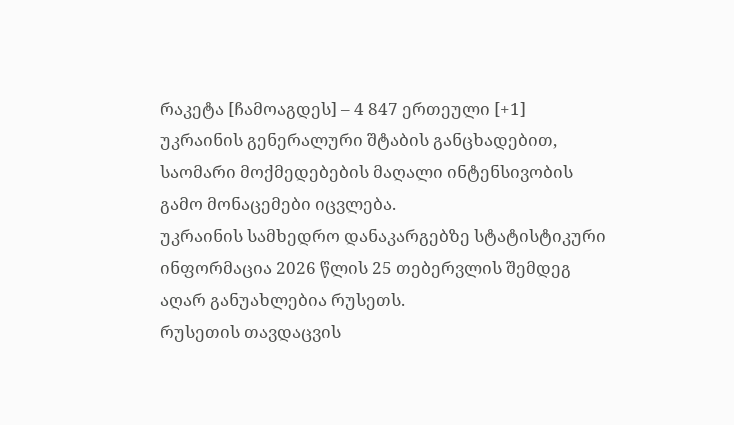რაკეტა [ჩამოაგდეს] – 4 847 ერთეული [+1]
უკრაინის გენერალური შტაბის განცხადებით, საომარი მოქმედებების მაღალი ინტენსივობის გამო მონაცემები იცვლება.
უკრაინის სამხედრო დანაკარგებზე სტატისტიკური ინფორმაცია 2026 წლის 25 თებერვლის შემდეგ აღარ განუახლებია რუსეთს.
რუსეთის თავდაცვის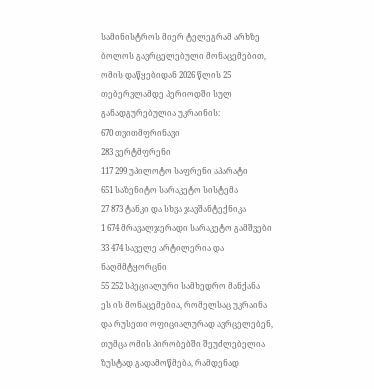სამინისტროს მიერ ტელეგრამ არხზე ბოლოს გავრცელებული მონაცემებით, ომის დაწყებიდან 2026 წლის 25 თებერვლამდე პერიოდში სულ განადგურებულია უკრაინის:
670 თვითმფრინავი
283 ვერტმფრენი
117 299 უპილოტო საფრენი აპარატი
651 საზენიტო სარაკეტო სისტემა
27 873 ტანკი და სხვა ჯავშანტექნიკა
1 674 მრავალჯერადი სარაკეტო გამშვები
33 474 საველე არტილერია და ნაღმმტყორცნი
55 252 სპეციალური სამხედრო მანქანა
ეს ის მონაცემებია, რომელსაც უკრაინა და რუსეთი ოფიციალურად ავრცელებენ, თუმცა ომის პირობებში შეუძლებელია ზუსტად გადამოწმება, რამდენად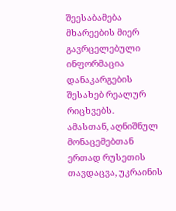შეესაბამება მხარეების მიერ გავრცელებული ინფორმაცია დანაკარგების შესახებ რეალურ რიცხვებს.
ამასთან, აღნიშნულ მონაცემებთან ერთად რუსეთის თავდაცვა, უკრაინის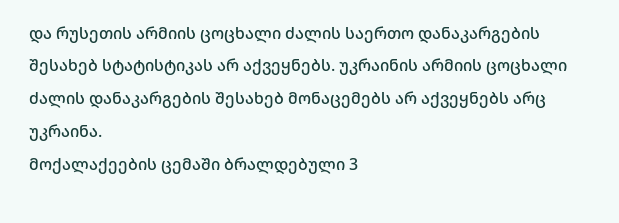და რუსეთის არმიის ცოცხალი ძალის საერთო დანაკარგების შესახებ სტატისტიკას არ აქვეყნებს. უკრაინის არმიის ცოცხალი ძალის დანაკარგების შესახებ მონაცემებს არ აქვეყნებს არც უკრაინა.
მოქალაქეების ცემაში ბრალდებული 3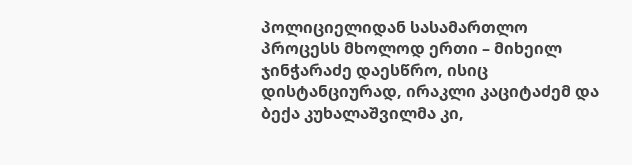პოლიციელიდან სასამართლო პროცესს მხოლოდ ერთი – მიხეილ ჯინჭარაძე დაესწრო, ისიც დისტანციურად, ირაკლი კაციტაძემ და ბექა კუხალაშვილმა კი,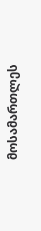მოსამართლეს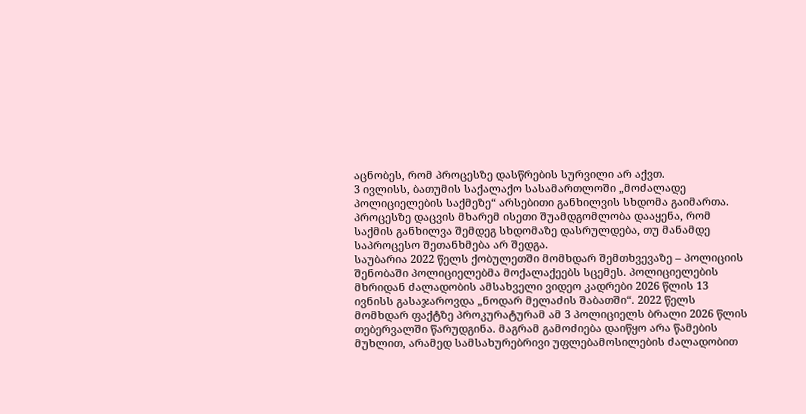აცნობეს, რომ პროცესზე დასწრების სურვილი არ აქვთ.
3 ივლისს, ბათუმის საქალაქო სასამართლოში „მოძალადე პოლიციელების საქმეზე“ არსებითი განხილვის სხდომა გაიმართა. პროცესზე დაცვის მხარემ ისეთი შუამდგომლობა დააყენა, რომ საქმის განხილვა შემდეგ სხდომაზე დასრულდება, თუ მანამდე საპროცესო შეთანხმება არ შედგა.
საუბარია 2022 წელს ქობულეთში მომხდარ შემთხვევაზე – პოლიციის შენობაში პოლიციელებმა მოქალაქეებს სცემეს. პოლიციელების მხრიდან ძალადობის ამსახველი ვიდეო კადრები 2026 წლის 13 ივნისს გასაჯაროვდა „ნოდარ მელაძის შაბათში“. 2022 წელს მომხდარ ფაქტზე პროკურატურამ ამ 3 პოლიციელს ბრალი 2026 წლის თებერვალში წარუდგინა. მაგრამ გამოძიება დაიწყო არა წამების მუხლით, არამედ სამსახურებრივი უფლებამოსილების ძალადობით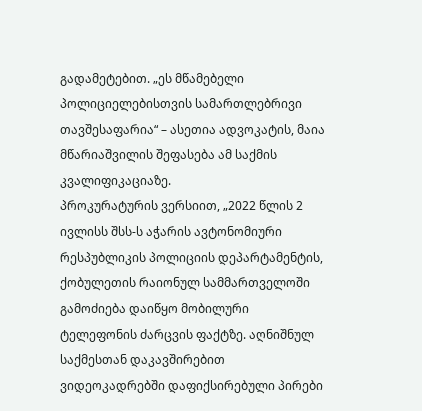გადამეტებით. „ეს მწამებელი პოლიციელებისთვის სამართლებრივი თავშესაფარია“ – ასეთია ადვოკატის, მაია მწარიაშვილის შეფასება ამ საქმის კვალიფიკაციაზე.
პროკურატურის ვერსიით, „2022 წლის 2 ივლისს შსს-ს აჭარის ავტონომიური რესპუბლიკის პოლიციის დეპარტამენტის, ქობულეთის რაიონულ სამმართველოში გამოძიება დაიწყო მობილური ტელეფონის ძარცვის ფაქტზე. აღნიშნულ საქმესთან დაკავშირებით ვიდეოკადრებში დაფიქსირებული პირები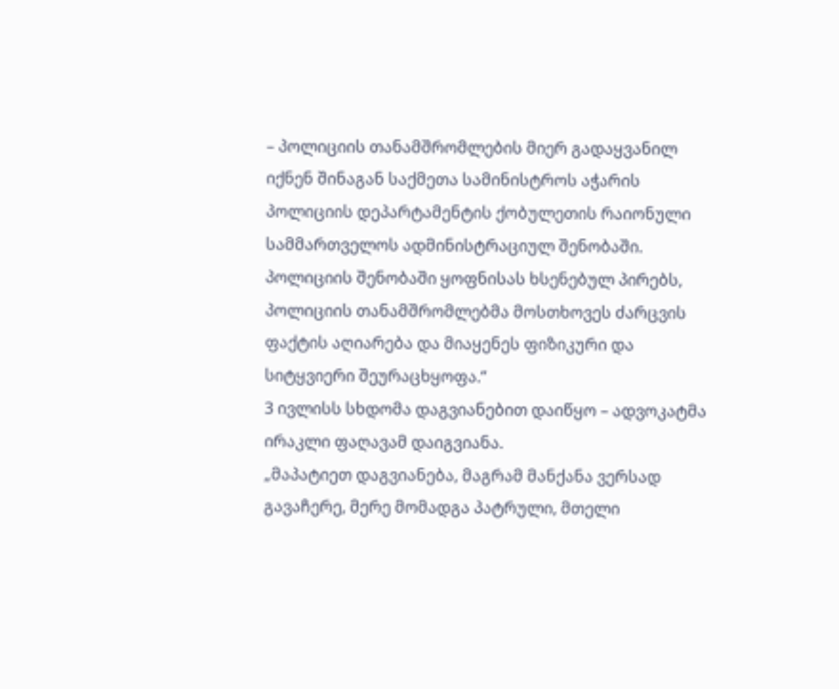– პოლიციის თანამშრომლების მიერ გადაყვანილ იქნენ შინაგან საქმეთა სამინისტროს აჭარის პოლიციის დეპარტამენტის ქობულეთის რაიონული სამმართველოს ადმინისტრაციულ შენობაში. პოლიციის შენობაში ყოფნისას ხსენებულ პირებს, პოლიციის თანამშრომლებმა მოსთხოვეს ძარცვის ფაქტის აღიარება და მიაყენეს ფიზიკური და სიტყვიერი შეურაცხყოფა.“
3 ივლისს სხდომა დაგვიანებით დაიწყო – ადვოკატმა ირაკლი ფაღავამ დაიგვიანა.
„მაპატიეთ დაგვიანება, მაგრამ მანქანა ვერსად გავაჩერე, მერე მომადგა პატრული, მთელი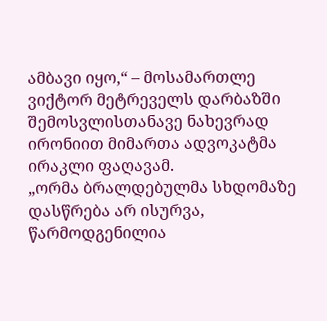ამბავი იყო,“ – მოსამართლე ვიქტორ მეტრეველს დარბაზში შემოსვლისთანავე ნახევრად ირონიით მიმართა ადვოკატმა ირაკლი ფაღავამ.
„ორმა ბრალდებულმა სხდომაზე დასწრება არ ისურვა, წარმოდგენილია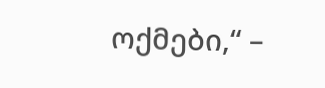ოქმები,“ –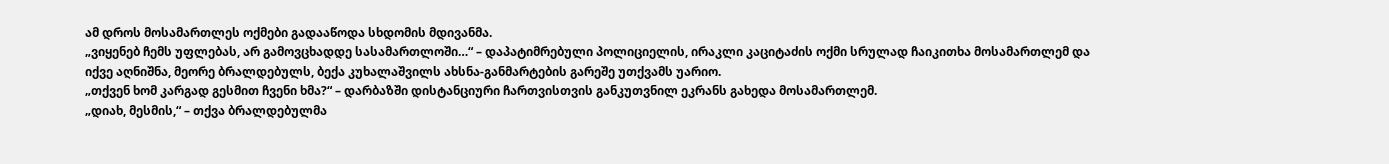ამ დროს მოსამართლეს ოქმები გადააწოდა სხდომის მდივანმა.
„ვიყენებ ჩემს უფლებას, არ გამოვცხადდე სასამართლოში…“ – დაპატიმრებული პოლიციელის, ირაკლი კაციტაძის ოქმი სრულად ჩაიკითხა მოსამართლემ და იქვე აღნიშნა, მეორე ბრალდებულს, ბექა კუხალაშვილს ახსნა-განმარტების გარეშე უთქვამს უარიო.
„თქვენ ხომ კარგად გესმით ჩვენი ხმა?“ – დარბაზში დისტანციური ჩართვისთვის განკუთვნილ ეკრანს გახედა მოსამართლემ.
„დიახ, მესმის,“ – თქვა ბრალდებულმა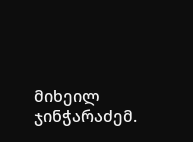მიხეილ ჯინჭარაძემ.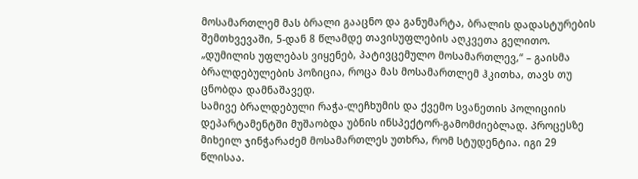მოსამართლემ მას ბრალი გააცნო და განუმარტა, ბრალის დადასტურების შემთხვევაში, 5-დან 8 წლამდე თავისუფლების აღკვეთა გელითო.
„დუმილის უფლებას ვიყენებ, პატივცემულო მოსამართლევ,“ – გაისმა ბრალდებულების პოზიცია, როცა მას მოსამართლემ ჰკითხა, თავს თუ ცნობდა დამნაშავედ.
სამივე ბრალდებული რაჭა-ლეჩხუმის და ქვემო სვანეთის პოლიციის დეპარტამენტში მუშაობდა უბნის ინსპექტორ-გამომძიებლად. პროცესზე მიხეილ ჯინჭარაძემ მოსამართლეს უთხრა, რომ სტუდენტია. იგი 29 წლისაა.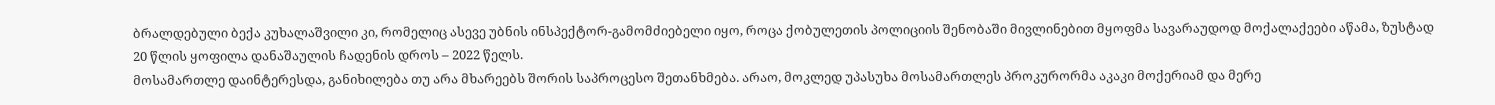ბრალდებული ბექა კუხალაშვილი კი, რომელიც ასევე უბნის ინსპექტორ-გამომძიებელი იყო, როცა ქობულეთის პოლიციის შენობაში მივლინებით მყოფმა სავარაუდოდ მოქალაქეები აწამა, ზუსტად 20 წლის ყოფილა დანაშაულის ჩადენის დროს – 2022 წელს.
მოსამართლე დაინტერესდა, განიხილება თუ არა მხარეებს შორის საპროცესო შეთანხმება. არაო, მოკლედ უპასუხა მოსამართლეს პროკურორმა აკაკი მოქერიამ და მერე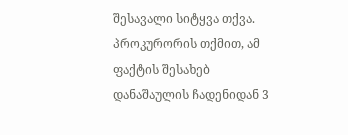შესავალი სიტყვა თქვა.
პროკურორის თქმით, ამ ფაქტის შესახებ დანაშაულის ჩადენიდან 3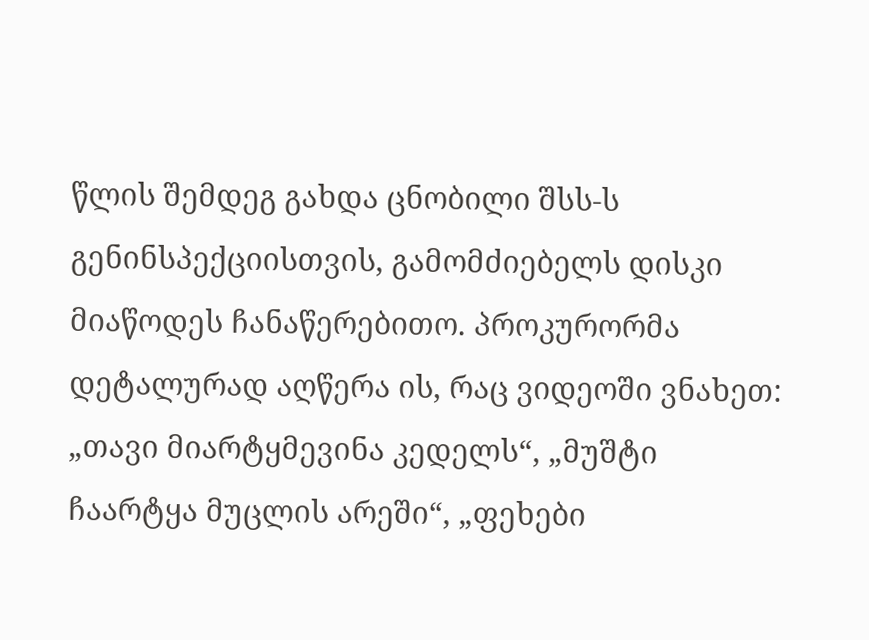წლის შემდეგ გახდა ცნობილი შსს-ს გენინსპექციისთვის, გამომძიებელს დისკი მიაწოდეს ჩანაწერებითო. პროკურორმა დეტალურად აღწერა ის, რაც ვიდეოში ვნახეთ: „თავი მიარტყმევინა კედელს“, „მუშტი ჩაარტყა მუცლის არეში“, „ფეხები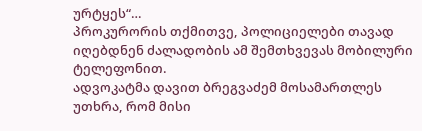ურტყეს“…
პროკურორის თქმითვე, პოლიციელები თავად იღებდნენ ძალადობის ამ შემთხვევას მობილური ტელეფონით.
ადვოკატმა დავით ბრეგვაძემ მოსამართლეს უთხრა, რომ მისი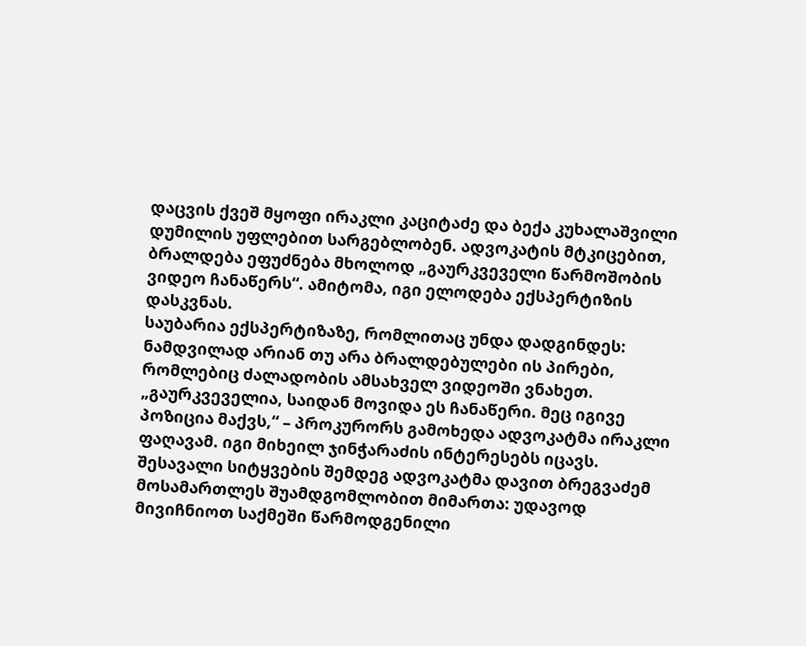დაცვის ქვეშ მყოფი ირაკლი კაციტაძე და ბექა კუხალაშვილი დუმილის უფლებით სარგებლობენ. ადვოკატის მტკიცებით, ბრალდება ეფუძნება მხოლოდ „გაურკვეველი წარმოშობის ვიდეო ჩანაწერს“. ამიტომა, იგი ელოდება ექსპერტიზის დასკვნას.
საუბარია ექსპერტიზაზე, რომლითაც უნდა დადგინდეს: ნამდვილად არიან თუ არა ბრალდებულები ის პირები, რომლებიც ძალადობის ამსახველ ვიდეოში ვნახეთ.
„გაურკვეველია, საიდან მოვიდა ეს ჩანაწერი. მეც იგივე პოზიცია მაქვს,“ – პროკურორს გამოხედა ადვოკატმა ირაკლი ფაღავამ. იგი მიხეილ ჯინჭარაძის ინტერესებს იცავს.
შესავალი სიტყვების შემდეგ ადვოკატმა დავით ბრეგვაძემ მოსამართლეს შუამდგომლობით მიმართა: უდავოდ მივიჩნიოთ საქმეში წარმოდგენილი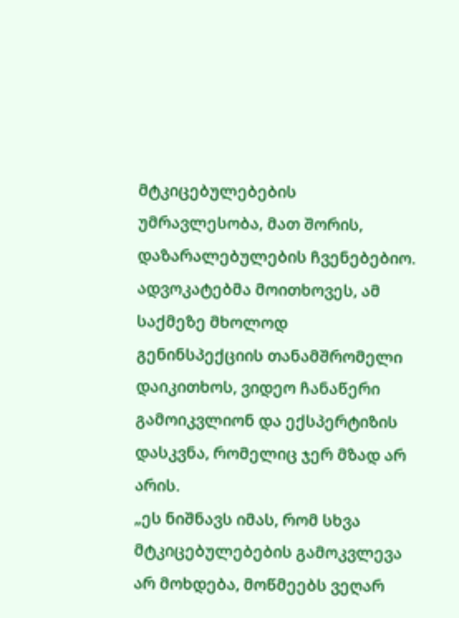მტკიცებულებების უმრავლესობა, მათ შორის, დაზარალებულების ჩვენებებიო. ადვოკატებმა მოითხოვეს, ამ საქმეზე მხოლოდ გენინსპექციის თანამშრომელი დაიკითხოს, ვიდეო ჩანაწერი გამოიკვლიონ და ექსპერტიზის დასკვნა, რომელიც ჯერ მზად არ არის.
„ეს ნიშნავს იმას, რომ სხვა მტკიცებულებების გამოკვლევა არ მოხდება, მოწმეებს ვეღარ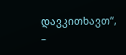დავკითხავთ“, –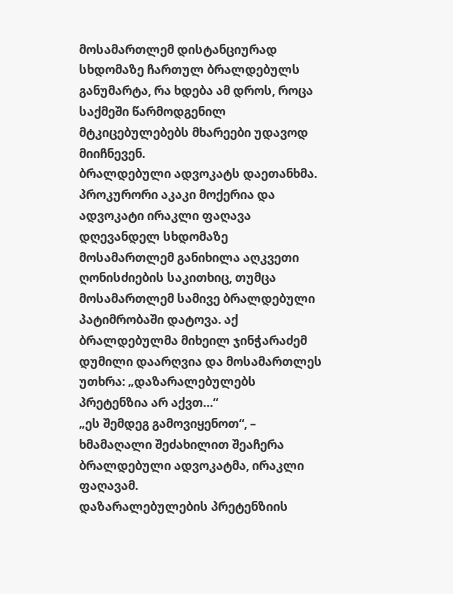მოსამართლემ დისტანციურად სხდომაზე ჩართულ ბრალდებულს განუმარტა, რა ხდება ამ დროს, როცა საქმეში წარმოდგენილ მტკიცებულებებს მხარეები უდავოდ მიიჩნევენ.
ბრალდებული ადვოკატს დაეთანხმა.
პროკურორი აკაკი მოქერია და ადვოკატი ირაკლი ფაღავა
დღევანდელ სხდომაზე მოსამართლემ განიხილა აღკვეთი ღონისძიების საკითხიც, თუმცა მოსამართლემ სამივე ბრალდებული პატიმრობაში დატოვა. აქ ბრალდებულმა მიხეილ ჯინჭარაძემ დუმილი დაარღვია და მოსამართლეს უთხრა: „დაზარალებულებს პრეტენზია არ აქვთ…“
„ეს შემდეგ გამოვიყენოთ“, – ხმამაღალი შეძახილით შეაჩერა ბრალდებული ადვოკატმა, ირაკლი ფაღავამ.
დაზარალებულების პრეტენზიის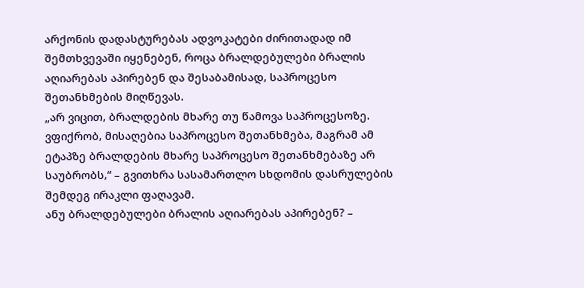არქონის დადასტურებას ადვოკატები ძირითადად იმ შემთხვევაში იყენებენ, როცა ბრალდებულები ბრალის აღიარებას აპირებენ და შესაბამისად, საპროცესო შეთანხმების მიღწევას.
„არ ვიცით, ბრალდების მხარე თუ წამოვა საპროცესოზე. ვფიქრობ, მისაღებია საპროცესო შეთანხმება, მაგრამ ამ ეტაპზე ბრალდების მხარე საპროცესო შეთანხმებაზე არ საუბრობს,“ – გვითხრა სასამართლო სხდომის დასრულების შემდეგ ირაკლი ფაღავამ.
ანუ ბრალდებულები ბრალის აღიარებას აპირებენ? –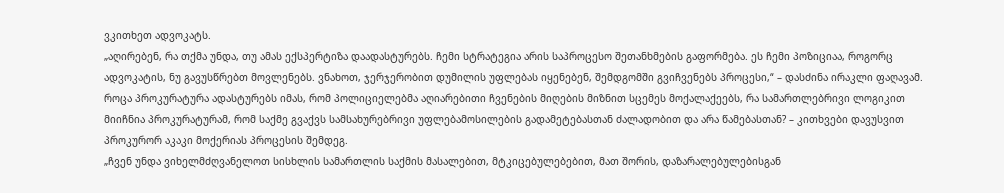ვკითხეთ ადვოკატს.
„აღირებენ, რა თქმა უნდა, თუ ამას ექსპერტიზა დაადასტურებს. ჩემი სტრატეგია არის საპროცესო შეთანხმების გაფორმება. ეს ჩემი პოზიციაა, როგორც ადვოკატის, ნუ გავუსწრებთ მოვლენებს. ვნახოთ, ჯერჯერობით დუმილის უფლებას იყენებენ, შემდგომში გვიჩვენებს პროცესი,“ – დასძინა ირაკლი ფაღავამ.
როცა პროკურატურა ადასტურებს იმას, რომ პოლიციელებმა აღიარებითი ჩვენების მიღების მიზნით სცემეს მოქალაქეებს, რა სამართლებრივი ლოგიკით მიიჩნია პროკურატურამ, რომ საქმე გვაქვს სამსახურებრივი უფლებამოსილების გადამეტებასთან ძალადობით და არა წამებასთან? – კითხვები დავუსვით პროკურორ აკაკი მოქერიას პროცესის შემდეგ.
„ჩვენ უნდა ვიხელმძღვანელოთ სისხლის სამართლის საქმის მასალებით, მტკიცებულებებით, მათ შორის, დაზარალებულებისგან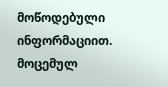მოწოდებული ინფორმაციით. მოცემულ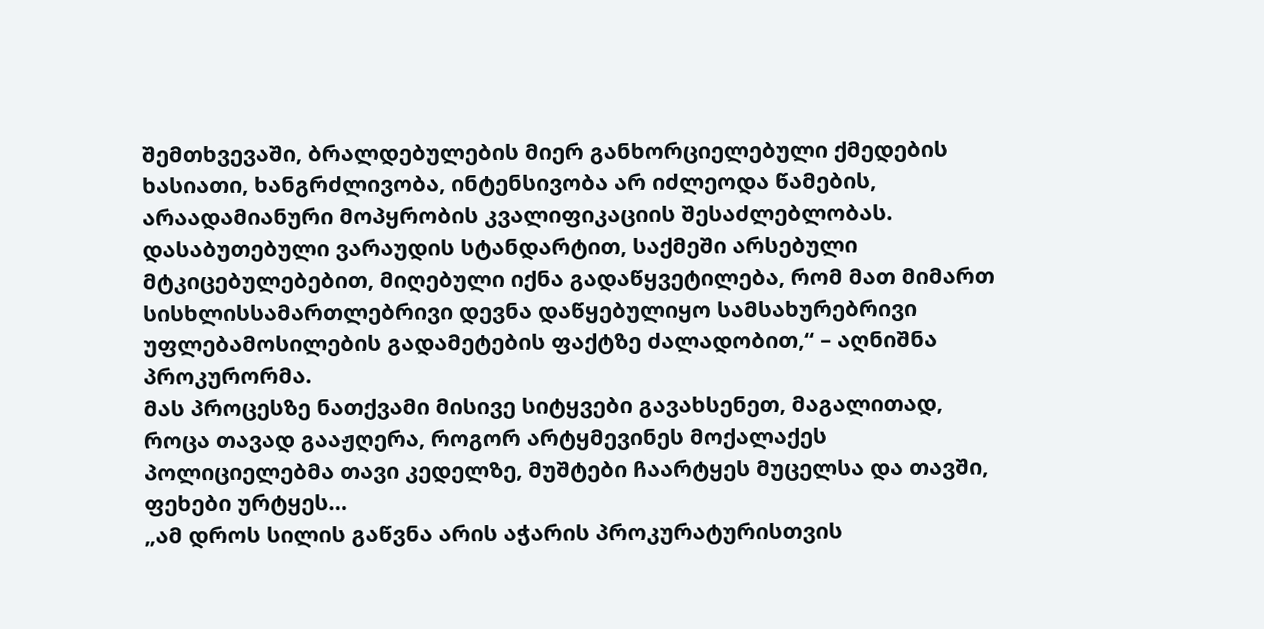შემთხვევაში, ბრალდებულების მიერ განხორციელებული ქმედების ხასიათი, ხანგრძლივობა, ინტენსივობა არ იძლეოდა წამების, არაადამიანური მოპყრობის კვალიფიკაციის შესაძლებლობას. დასაბუთებული ვარაუდის სტანდარტით, საქმეში არსებული მტკიცებულებებით, მიღებული იქნა გადაწყვეტილება, რომ მათ მიმართ სისხლისსამართლებრივი დევნა დაწყებულიყო სამსახურებრივი უფლებამოსილების გადამეტების ფაქტზე ძალადობით,“ – აღნიშნა პროკურორმა.
მას პროცესზე ნათქვამი მისივე სიტყვები გავახსენეთ, მაგალითად, როცა თავად გააჟღერა, როგორ არტყმევინეს მოქალაქეს პოლიციელებმა თავი კედელზე, მუშტები ჩაარტყეს მუცელსა და თავში, ფეხები ურტყეს…
„ამ დროს სილის გაწვნა არის აჭარის პროკურატურისთვის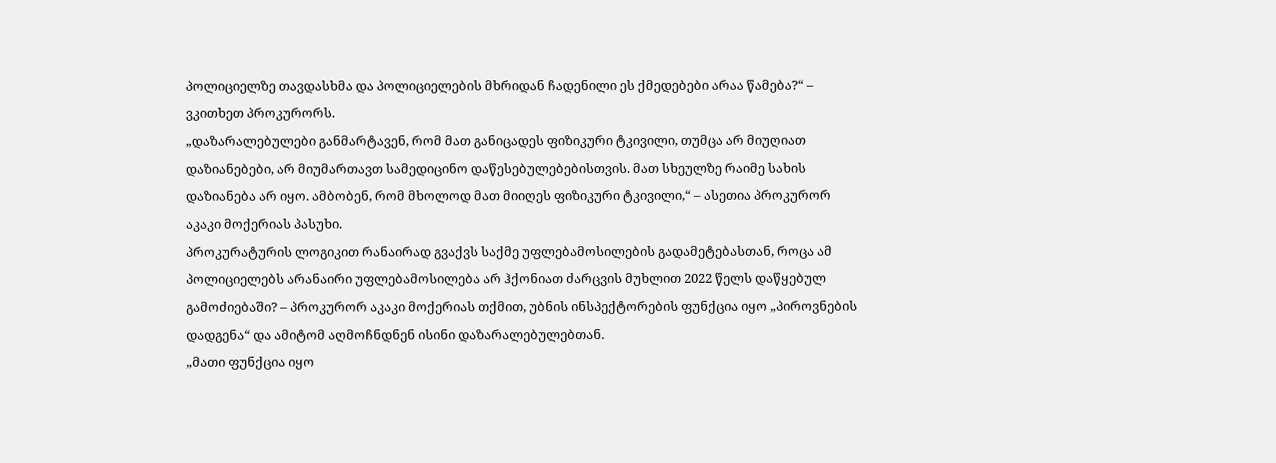პოლიციელზე თავდასხმა და პოლიციელების მხრიდან ჩადენილი ეს ქმედებები არაა წამება?“ – ვკითხეთ პროკურორს.
„დაზარალებულები განმარტავენ, რომ მათ განიცადეს ფიზიკური ტკივილი, თუმცა არ მიუღიათ დაზიანებები, არ მიუმართავთ სამედიცინო დაწესებულებებისთვის. მათ სხეულზე რაიმე სახის დაზიანება არ იყო. ამბობენ, რომ მხოლოდ მათ მიიღეს ფიზიკური ტკივილი,“ – ასეთია პროკურორ აკაკი მოქერიას პასუხი.
პროკურატურის ლოგიკით რანაირად გვაქვს საქმე უფლებამოსილების გადამეტებასთან, როცა ამ პოლიციელებს არანაირი უფლებამოსილება არ ჰქონიათ ძარცვის მუხლით 2022 წელს დაწყებულ გამოძიებაში? – პროკურორ აკაკი მოქერიას თქმით, უბნის ინსპექტორების ფუნქცია იყო „პიროვნების დადგენა“ და ამიტომ აღმოჩნდნენ ისინი დაზარალებულებთან.
„მათი ფუნქცია იყო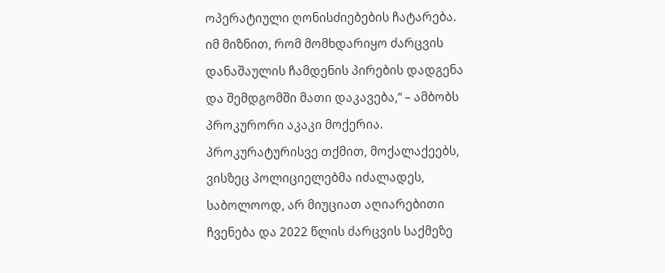ოპერატიული ღონისძიებების ჩატარება. იმ მიზნით, რომ მომხდარიყო ძარცვის დანაშაულის ჩამდენის პირების დადგენა და შემდგომში მათი დაკავება,“ – ამბობს პროკურორი აკაკი მოქერია.
პროკურატურისვე თქმით, მოქალაქეებს, ვისზეც პოლიციელებმა იძალადეს, საბოლოოდ, არ მიუციათ აღიარებითი ჩვენება და 2022 წლის ძარცვის საქმეზე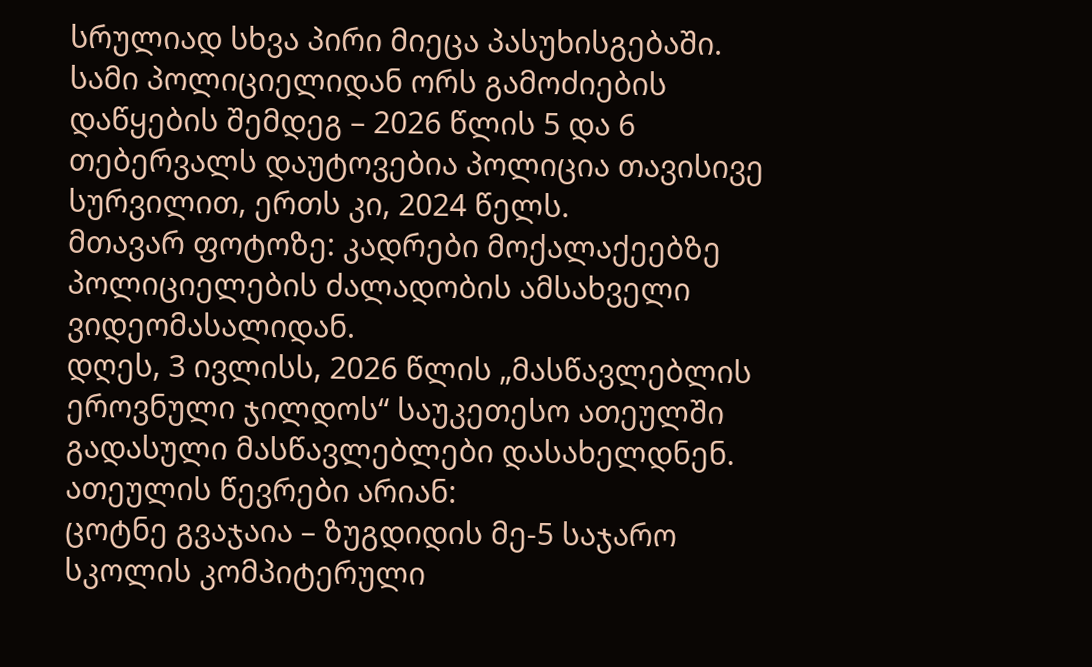სრულიად სხვა პირი მიეცა პასუხისგებაში.
სამი პოლიციელიდან ორს გამოძიების დაწყების შემდეგ – 2026 წლის 5 და 6 თებერვალს დაუტოვებია პოლიცია თავისივე სურვილით, ერთს კი, 2024 წელს.
მთავარ ფოტოზე: კადრები მოქალაქეებზე პოლიციელების ძალადობის ამსახველი ვიდეომასალიდან.
დღეს, 3 ივლისს, 2026 წლის „მასწავლებლის ეროვნული ჯილდოს“ საუკეთესო ათეულში გადასული მასწავლებლები დასახელდნენ.
ათეულის წევრები არიან:
ცოტნე გვაჯაია – ზუგდიდის მე-5 საჯარო სკოლის კომპიტერული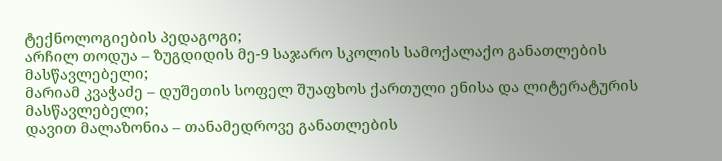ტექნოლოგიების პედაგოგი;
არჩილ თოდუა – ზუგდიდის მე-9 საჯარო სკოლის სამოქალაქო განათლების მასწავლებელი;
მარიამ კვაჭაძე – დუშეთის სოფელ შუაფხოს ქართული ენისა და ლიტერატურის მასწავლებელი;
დავით მალაზონია – თანამედროვე განათლების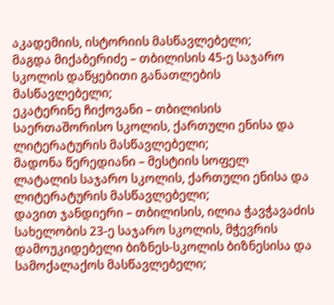აკადემიის, ისტორიის მასწავლებელი;
მაგდა მიქაბერიძე – თბილისის 45-ე საჯარო სკოლის დაწყებითი განათლების მასწავლებელი;
ეკატერინე ჩიქოვანი – თბილისის საერთაშორისო სკოლის, ქართული ენისა და ლიტერატურის მასწავლებელი;
მადონა წერედიანი – მესტიის სოფელ ლატალის საჯარო სკოლის, ქართული ენისა და ლიტერატურის მასწავლებელი;
დავით ჯანდიერი – თბილისის, ილია ჭავჭავაძის სახელობის 23-ე საჯარო სკოლის, მჭევრის დამოუკიდებელი ბიზნეს-სკოლის ბიზნესისა და სამოქალაქოს მასწავლებელი;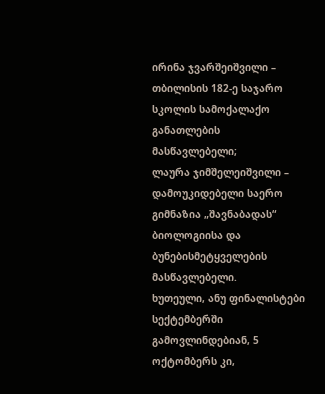ირინა ჯვარშეიშვილი – თბილისის 182-ე საჯარო სკოლის სამოქალაქო განათლების მასწავლებელი;
ლაურა ჯიმშელეიშვილი – დამოუკიდებელი საერო გიმნაზია „შავნაბადას“ ბიოლოგიისა და ბუნებისმეტყველების მასწავლებელი.
ხუთეული, ანუ ფინალისტები სექტემბერში გამოვლინდებიან, 5 ოქტომბერს კი,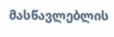მასწავლებლის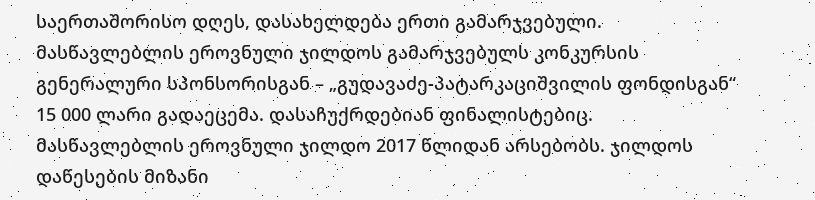საერთაშორისო დღეს, დასახელდება ერთი გამარჯვებული.
მასწავლებლის ეროვნული ჯილდოს გამარჯვებულს კონკურსის გენერალური სპონსორისგან – „გუდავაძე-პატარკაციშვილის ფონდისგან“ 15 000 ლარი გადაეცემა. დასაჩუქრდებიან ფინალისტებიც.
მასწავლებლის ეროვნული ჯილდო 2017 წლიდან არსებობს. ჯილდოს დაწესების მიზანი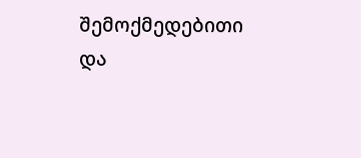შემოქმედებითი და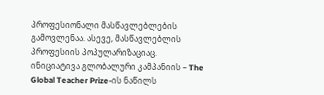პროფესიონალი მასწავლებლების გამოვლენაა. ასევე, მასწავლებლის პროფესიის პოპულარიზაციაც.
ინიციატივა გლობალური კამპანიის – The Global Teacher Prize-ის ნაწილს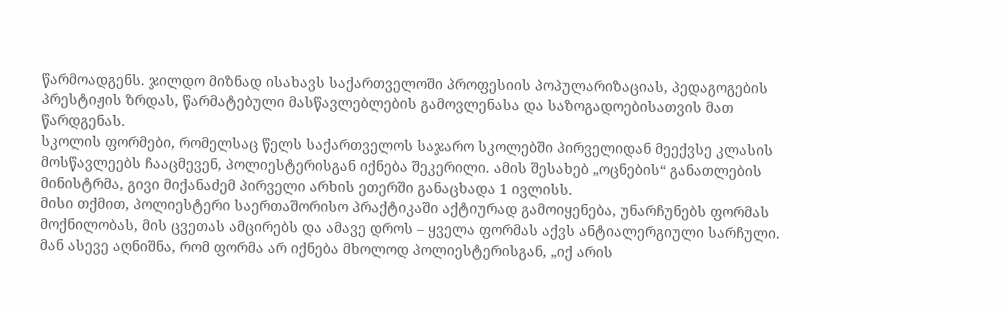წარმოადგენს. ჯილდო მიზნად ისახავს საქართველოში პროფესიის პოპულარიზაციას, პედაგოგების პრესტიჟის ზრდას, წარმატებული მასწავლებლების გამოვლენასა და საზოგადოებისათვის მათ წარდგენას.
სკოლის ფორმები, რომელსაც წელს საქართველოს საჯარო სკოლებში პირველიდან მეექვსე კლასის მოსწავლეებს ჩააცმევენ, პოლიესტერისგან იქნება შეკერილი. ამის შესახებ „ოცნების“ განათლების მინისტრმა, გივი მიქანაძემ პირველი არხის ეთერში განაცხადა 1 ივლისს.
მისი თქმით, პოლიესტერი საერთაშორისო პრაქტიკაში აქტიურად გამოიყენება, უნარჩუნებს ფორმას მოქნილობას, მის ცვეთას ამცირებს და ამავე დროს – ყველა ფორმას აქვს ანტიალერგიული სარჩული.
მან ასევე აღნიშნა, რომ ფორმა არ იქნება მხოლოდ პოლიესტერისგან, „იქ არის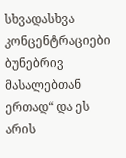სხვადასხვა კონცენტრაციები ბუნებრივ მასალებთან ერთად“ და ეს არის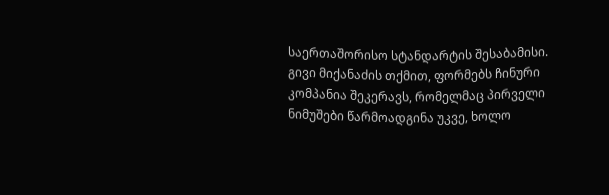საერთაშორისო სტანდარტის შესაბამისი.
გივი მიქანაძის თქმით, ფორმებს ჩინური კომპანია შეკერავს, რომელმაც პირველი ნიმუშები წარმოადგინა უკვე, ხოლო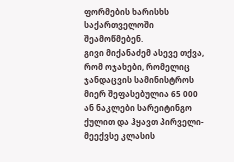ფორმების ხარისხს საქართველოში შეამოწმებენ.
გივი მიქანაძემ ასევე თქვა, რომ ოჯახები, რომელიც ჯანდაცვის სამინისტროს მიერ შეფასებულია 65 000 ან ნაკლები სარეიტინგო ქულით და ჰყავთ პირველი-მეექვსე კლასის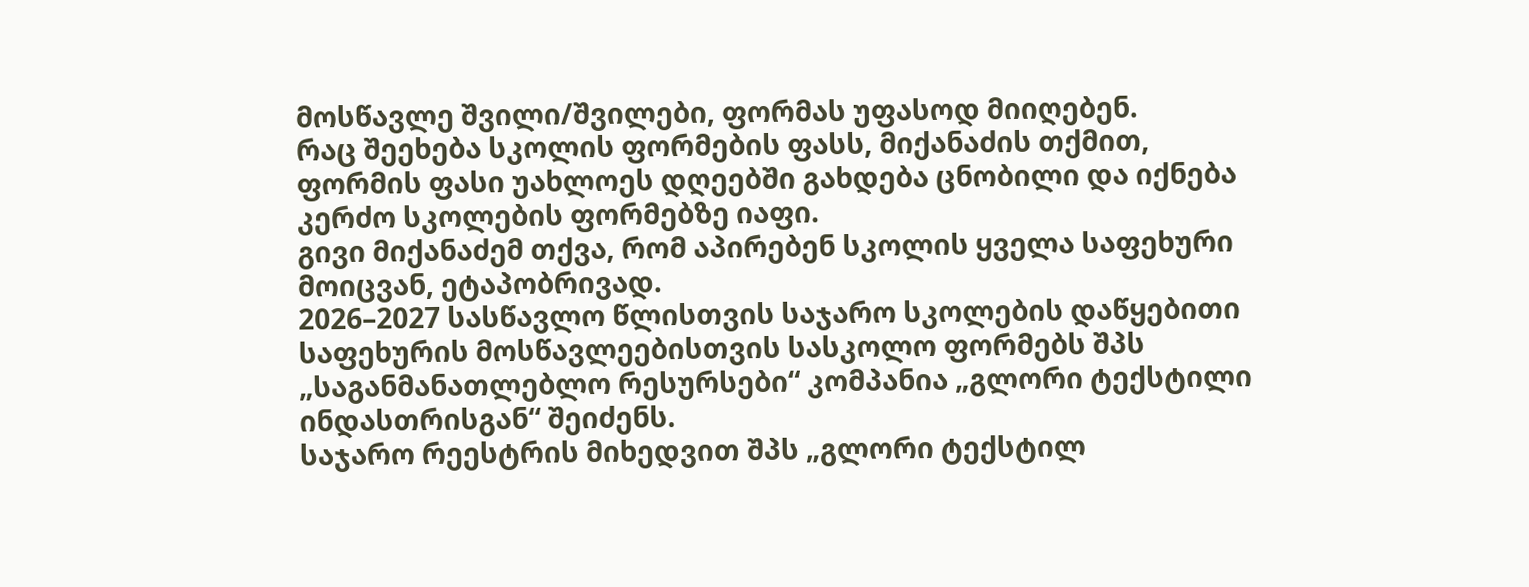მოსწავლე შვილი/შვილები, ფორმას უფასოდ მიიღებენ.
რაც შეეხება სკოლის ფორმების ფასს, მიქანაძის თქმით, ფორმის ფასი უახლოეს დღეებში გახდება ცნობილი და იქნება კერძო სკოლების ფორმებზე იაფი.
გივი მიქანაძემ თქვა, რომ აპირებენ სკოლის ყველა საფეხური მოიცვან, ეტაპობრივად.
2026–2027 სასწავლო წლისთვის საჯარო სკოლების დაწყებითი საფეხურის მოსწავლეებისთვის სასკოლო ფორმებს შპს „საგანმანათლებლო რესურსები“ კომპანია „გლორი ტექსტილი ინდასთრისგან“ შეიძენს.
საჯარო რეესტრის მიხედვით შპს „გლორი ტექსტილ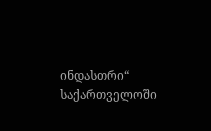ინდასთრი“ საქართველოში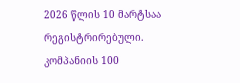2026 წლის 10 მარტსაა რეგისტრირებული. კომპანიის 100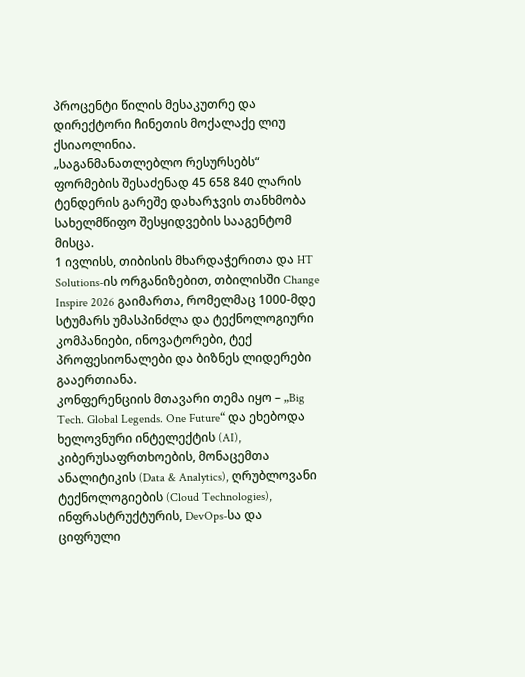პროცენტი წილის მესაკუთრე და დირექტორი ჩინეთის მოქალაქე ლიუ ქსიაოლინია.
„საგანმანათლებლო რესურსებს“ ფორმების შესაძენად 45 658 840 ლარის ტენდერის გარეშე დახარჯვის თანხმობა სახელმწიფო შესყიდვების სააგენტომ მისცა.
1 ივლისს, თიბისის მხარდაჭერითა და HT Solutions-ის ორგანიზებით, თბილისში Change Inspire 2026 გაიმართა, რომელმაც 1000-მდე სტუმარს უმასპინძლა და ტექნოლოგიური კომპანიები, ინოვატორები, ტექ პროფესიონალები და ბიზნეს ლიდერები გააერთიანა.
კონფერენციის მთავარი თემა იყო – „Big Tech. Global Legends. One Future“ და ეხებოდა ხელოვნური ინტელექტის (AI), კიბერუსაფრთხოების, მონაცემთა ანალიტიკის (Data & Analytics), ღრუბლოვანი ტექნოლოგიების (Cloud Technologies), ინფრასტრუქტურის, DevOps-სა და ციფრული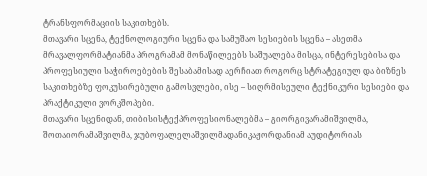ტრანსფორმაციის საკითხებს.
მთავარი სცენა, ტექნოლოგიური სცენა და სამუშაო სესიების სცენა – ასეთმა მრავალფორმატიანმა პროგრამამ მონაწილეებს საშუალება მისცა, ინტერესებისა და პროფესიული საჭიროებების შესაბამისად აერჩიათ როგორც სტრატეგიულ და ბიზნეს საკითხებზე ფოკუსირებული გამოსვლები, ისე – სიღრმისეული ტექნიკური სესიები და პრაქტიკული ვორკშოპები.
მთავარი სცენიდან, თიბისისტექპროფესიონალებმა – გიორგივარამიშვილმა, შოთაიორამაშვილმა, ჯუბოფალელაშვილმადანიკაჟორდანიამ აუდიტორიას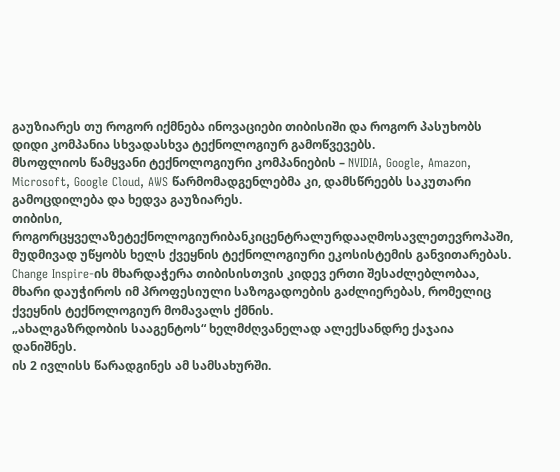გაუზიარეს თუ როგორ იქმნება ინოვაციები თიბისიში და როგორ პასუხობს დიდი კომპანია სხვადასხვა ტექნოლოგიურ გამოწვევებს.
მსოფლიოს წამყვანი ტექნოლოგიური კომპანიების – NVIDIA, Google, Amazon, Microsoft, Google Cloud, AWS წარმომადგენლებმა კი, დამსწრეებს საკუთარი გამოცდილება და ხედვა გაუზიარეს.
თიბისი, როგორცყველაზეტექნოლოგიურიბანკიცენტრალურდააღმოსავლეთევროპაში, მუდმივად უწყობს ხელს ქვეყნის ტექნოლოგიური ეკოსისტემის განვითარებას.
Change Inspire-ის მხარდაჭერა თიბისისთვის კიდევ ერთი შესაძლებლობაა, მხარი დაუჭიროს იმ პროფესიული საზოგადოების გაძლიერებას, რომელიც ქვეყნის ტექნოლოგიურ მომავალს ქმნის.
„ახალგაზრდობის სააგენტოს“ ხელმძღვანელად ალექსანდრე ქაჯაია დანიშნეს.
ის 2 ივლისს წარადგინეს ამ სამსახურში.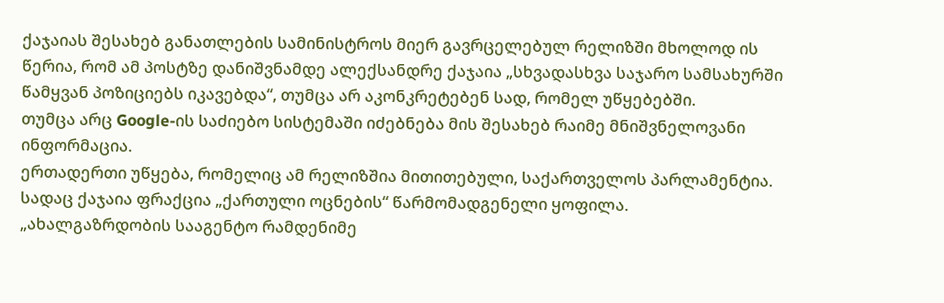ქაჯაიას შესახებ განათლების სამინისტროს მიერ გავრცელებულ რელიზში მხოლოდ ის წერია, რომ ამ პოსტზე დანიშვნამდე ალექსანდრე ქაჯაია „სხვადასხვა საჯარო სამსახურში წამყვან პოზიციებს იკავებდა“, თუმცა არ აკონკრეტებენ სად, რომელ უწყებებში.
თუმცა არც Google-ის საძიებო სისტემაში იძებნება მის შესახებ რაიმე მნიშვნელოვანი ინფორმაცია.
ერთადერთი უწყება, რომელიც ამ რელიზშია მითითებული, საქართველოს პარლამენტია. სადაც ქაჯაია ფრაქცია „ქართული ოცნების“ წარმომადგენელი ყოფილა.
„ახალგაზრდობის სააგენტო რამდენიმე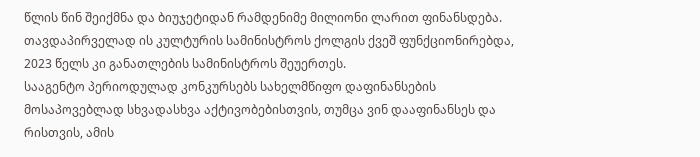წლის წინ შეიქმნა და ბიუჯეტიდან რამდენიმე მილიონი ლარით ფინანსდება. თავდაპირველად ის კულტურის სამინისტროს ქოლგის ქვეშ ფუნქციონირებდა, 2023 წელს კი განათლების სამინისტროს შეუერთეს.
სააგენტო პერიოდულად კონკურსებს სახელმწიფო დაფინანსების მოსაპოვებლად სხვადასხვა აქტივობებისთვის, თუმცა ვინ დააფინანსეს და რისთვის, ამის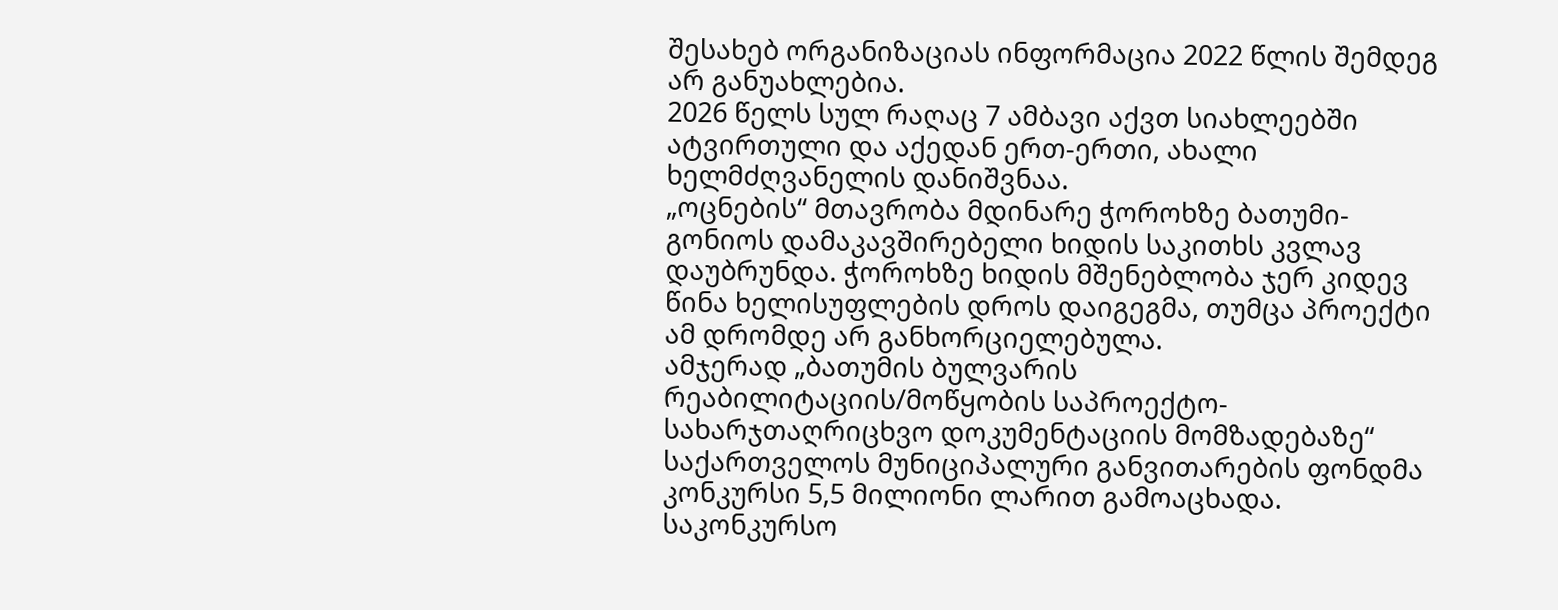შესახებ ორგანიზაციას ინფორმაცია 2022 წლის შემდეგ არ განუახლებია.
2026 წელს სულ რაღაც 7 ამბავი აქვთ სიახლეებში ატვირთული და აქედან ერთ-ერთი, ახალი ხელმძღვანელის დანიშვნაა.
„ოცნების“ მთავრობა მდინარე ჭოროხზე ბათუმი-გონიოს დამაკავშირებელი ხიდის საკითხს კვლავ დაუბრუნდა. ჭოროხზე ხიდის მშენებლობა ჯერ კიდევ წინა ხელისუფლების დროს დაიგეგმა, თუმცა პროექტი ამ დრომდე არ განხორციელებულა.
ამჯერად „ბათუმის ბულვარის რეაბილიტაციის/მოწყობის საპროექტო-სახარჯთაღრიცხვო დოკუმენტაციის მომზადებაზე“ საქართველოს მუნიციპალური განვითარების ფონდმა კონკურსი 5,5 მილიონი ლარით გამოაცხადა.
საკონკურსო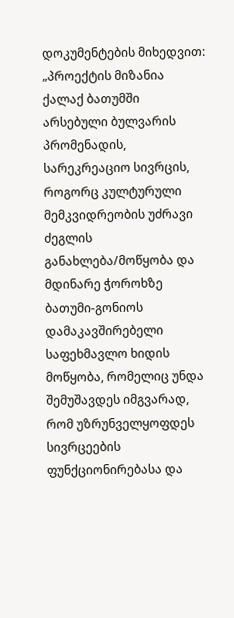დოკუმენტების მიხედვით:
„პროექტის მიზანია ქალაქ ბათუმში არსებული ბულვარის პრომენადის, სარეკრეაციო სივრცის, როგორც კულტურული მემკვიდრეობის უძრავი ძეგლის განახლება/მოწყობა და მდინარე ჭოროხზე ბათუმი-გონიოს დამაკავშირებელი საფეხმავლო ხიდის მოწყობა, რომელიც უნდა შემუშავდეს იმგვარად, რომ უზრუნველყოფდეს სივრცეების ფუნქციონირებასა და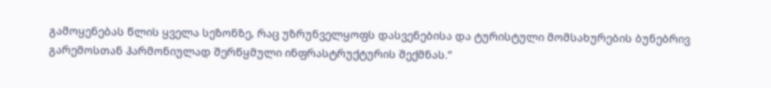გამოყენებას წლის ყველა სეზონზე, რაც უზრუნველყოფს დასვენებისა და ტურისტული მომსახურების ბუნებრივ გარემოსთან ჰარმონიულად შერწყმული ინფრასტრუქტურის შექმნას.“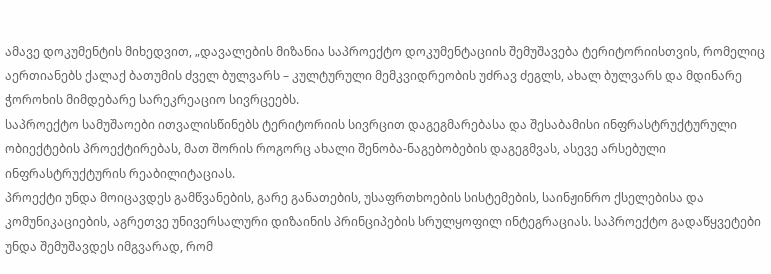ამავე დოკუმენტის მიხედვით, „დავალების მიზანია საპროექტო დოკუმენტაციის შემუშავება ტერიტორიისთვის, რომელიც აერთიანებს ქალაქ ბათუმის ძველ ბულვარს – კულტურული მემკვიდრეობის უძრავ ძეგლს, ახალ ბულვარს და მდინარე ჭოროხის მიმდებარე სარეკრეაციო სივრცეებს.
საპროექტო სამუშაოები ითვალისწინებს ტერიტორიის სივრცით დაგეგმარებასა და შესაბამისი ინფრასტრუქტურული ობიექტების პროექტირებას, მათ შორის როგორც ახალი შენობა-ნაგებობების დაგეგმვას, ასევე არსებული ინფრასტრუქტურის რეაბილიტაციას.
პროექტი უნდა მოიცავდეს გამწვანების, გარე განათების, უსაფრთხოების სისტემების, საინჟინრო ქსელებისა და კომუნიკაციების, აგრეთვე უნივერსალური დიზაინის პრინციპების სრულყოფილ ინტეგრაციას. საპროექტო გადაწყვეტები უნდა შემუშავდეს იმგვარად, რომ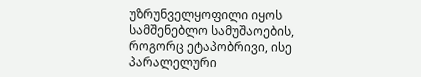უზრუნველყოფილი იყოს სამშენებლო სამუშაოების, როგორც ეტაპობრივი, ისე პარალელური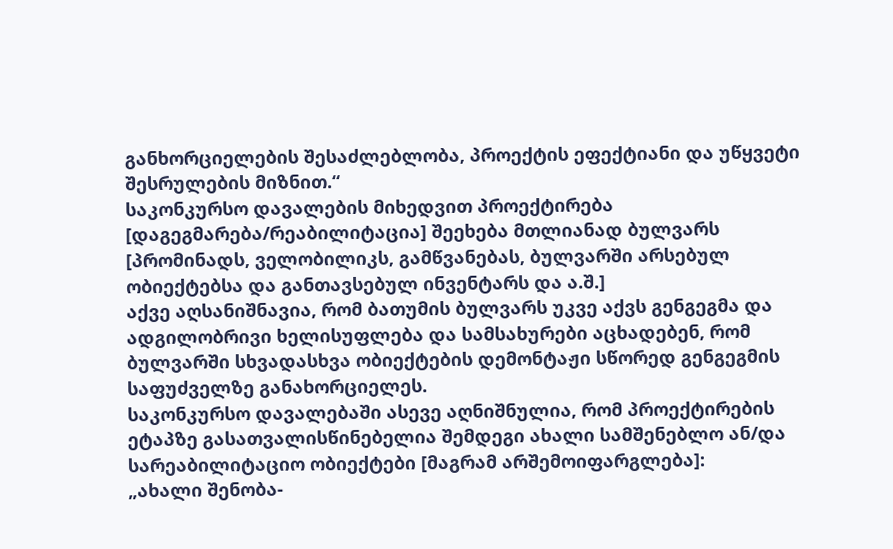განხორციელების შესაძლებლობა, პროექტის ეფექტიანი და უწყვეტი შესრულების მიზნით.“
საკონკურსო დავალების მიხედვით პროექტირება [დაგეგმარება/რეაბილიტაცია] შეეხება მთლიანად ბულვარს [პრომინადს, ველობილიკს, გამწვანებას, ბულვარში არსებულ ობიექტებსა და განთავსებულ ინვენტარს და ა.შ.]
აქვე აღსანიშნავია, რომ ბათუმის ბულვარს უკვე აქვს გენგეგმა და ადგილობრივი ხელისუფლება და სამსახურები აცხადებენ, რომ ბულვარში სხვადასხვა ობიექტების დემონტაჟი სწორედ გენგეგმის საფუძველზე განახორციელეს.
საკონკურსო დავალებაში ასევე აღნიშნულია, რომ პროექტირების ეტაპზე გასათვალისწინებელია შემდეგი ახალი სამშენებლო ან/და სარეაბილიტაციო ობიექტები [მაგრამ არშემოიფარგლება]:
„ახალი შენობა-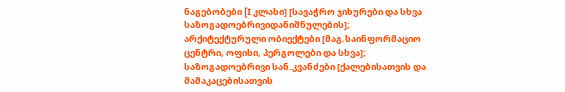ნაგებობები [I კლასი] [სავაჭრო ჯიხურები და სხვა საზოგადოებრივიდანიშნულების]; არქიტექტურული ობიექტები [მაგ.საინფორმაციო ცენტრი, ოფისი, პერგოლები და სხვა];
საზოგადოებრივი სან.კვანძები [ქალებისათვის და მამაკაცებისათვის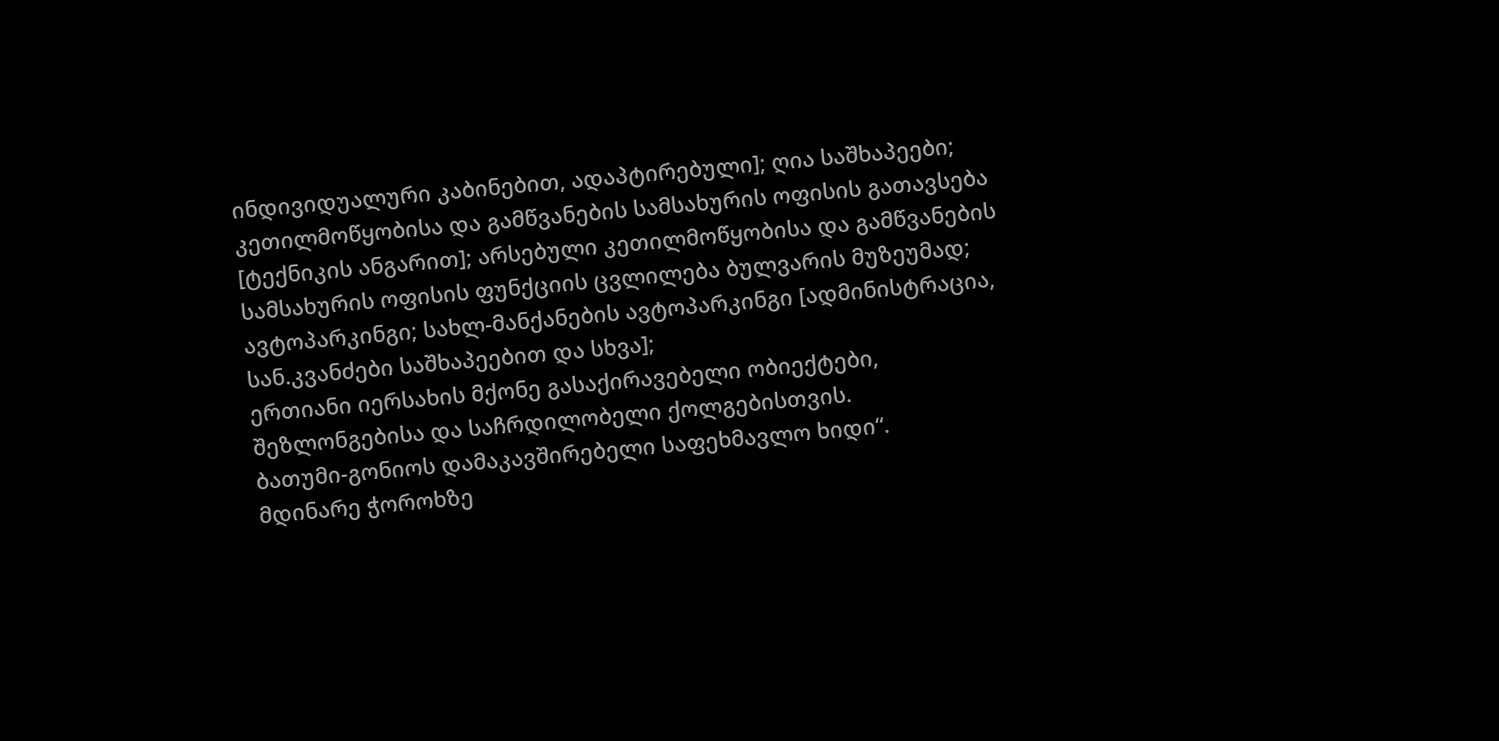ინდივიდუალური კაბინებით, ადაპტირებული]; ღია საშხაპეები;
კეთილმოწყობისა და გამწვანების სამსახურის ოფისის გათავსება [ტექნიკის ანგარით]; არსებული კეთილმოწყობისა და გამწვანების სამსახურის ოფისის ფუნქციის ცვლილება ბულვარის მუზეუმად;
ავტოპარკინგი; სახლ-მანქანების ავტოპარკინგი [ადმინისტრაცია, სან.კვანძები საშხაპეებით და სხვა];
ერთიანი იერსახის მქონე გასაქირავებელი ობიექტები, შეზლონგებისა და საჩრდილობელი ქოლგებისთვის.
ბათუმი-გონიოს დამაკავშირებელი საფეხმავლო ხიდი“.
მდინარე ჭოროხზე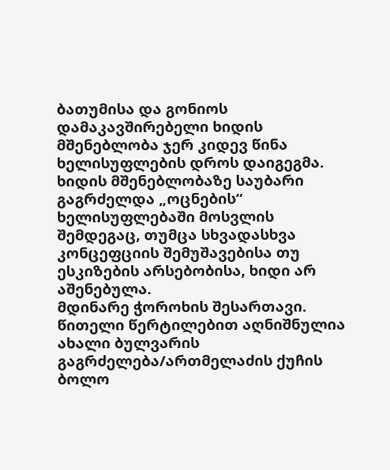ბათუმისა და გონიოს დამაკავშირებელი ხიდის მშენებლობა ჯერ კიდევ წინა ხელისუფლების დროს დაიგეგმა. ხიდის მშენებლობაზე საუბარი გაგრძელდა „ოცნების“ ხელისუფლებაში მოსვლის შემდეგაც, თუმცა სხვადასხვა კონცეფციის შემუშავებისა თუ ესკიზების არსებობისა, ხიდი არ აშენებულა.
მდინარე ჭოროხის შესართავი. წითელი წერტილებით აღნიშნულია ახალი ბულვარის გაგრძელება/ართმელაძის ქუჩის ბოლო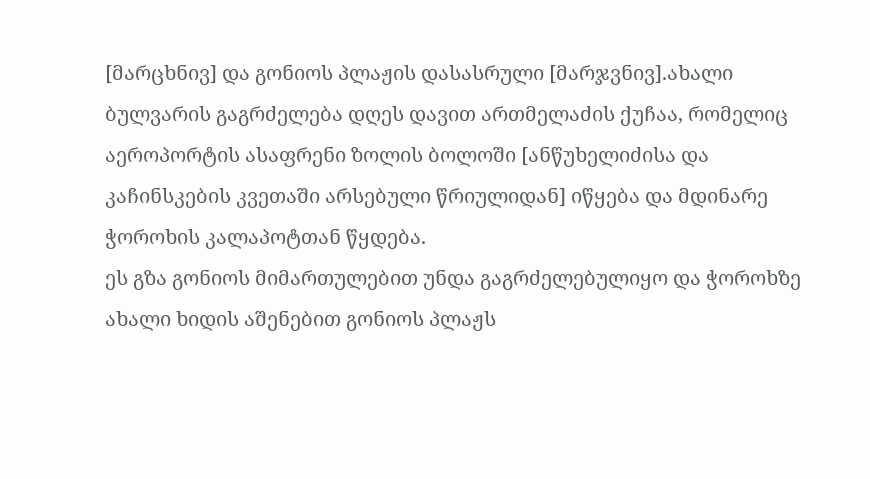[მარცხნივ] და გონიოს პლაჟის დასასრული [მარჯვნივ].ახალი ბულვარის გაგრძელება დღეს დავით ართმელაძის ქუჩაა, რომელიც აეროპორტის ასაფრენი ზოლის ბოლოში [ანწუხელიძისა და კაჩინსკების კვეთაში არსებული წრიულიდან] იწყება და მდინარე ჭოროხის კალაპოტთან წყდება.
ეს გზა გონიოს მიმართულებით უნდა გაგრძელებულიყო და ჭოროხზე ახალი ხიდის აშენებით გონიოს პლაჟს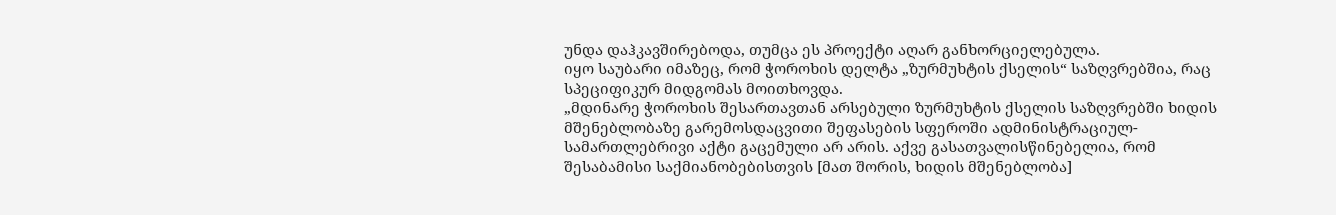უნდა დაჰკავშირებოდა, თუმცა ეს პროექტი აღარ განხორციელებულა.
იყო საუბარი იმაზეც, რომ ჭოროხის დელტა „ზურმუხტის ქსელის“ საზღვრებშია, რაც სპეციფიკურ მიდგომას მოითხოვდა.
„მდინარე ჭოროხის შესართავთან არსებული ზურმუხტის ქსელის საზღვრებში ხიდის მშენებლობაზე გარემოსდაცვითი შეფასების სფეროში ადმინისტრაციულ-სამართლებრივი აქტი გაცემული არ არის. აქვე გასათვალისწინებელია, რომ შესაბამისი საქმიანობებისთვის [მათ შორის, ხიდის მშენებლობა]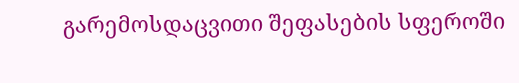გარემოსდაცვითი შეფასების სფეროში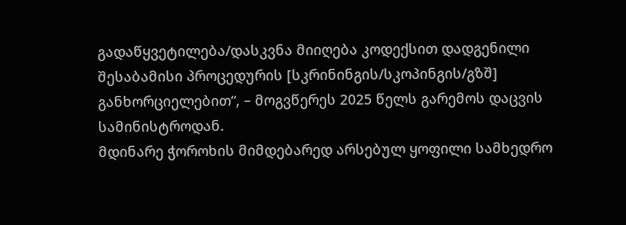გადაწყვეტილება/დასკვნა მიიღება კოდექსით დადგენილი შესაბამისი პროცედურის [სკრინინგის/სკოპინგის/გზშ] განხორციელებით“, – მოგვწერეს 2025 წელს გარემოს დაცვის სამინისტროდან.
მდინარე ჭოროხის მიმდებარედ არსებულ ყოფილი სამხედრო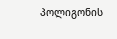პოლიგონის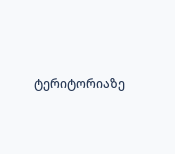ტერიტორიაზე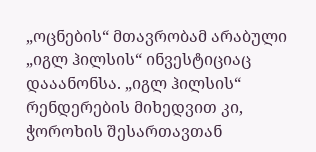„ოცნების“ მთავრობამ არაბული „იგლ ჰილსის“ ინვესტიციაც დააანონსა. „იგლ ჰილსის“ რენდერების მიხედვით კი, ჭოროხის შესართავთან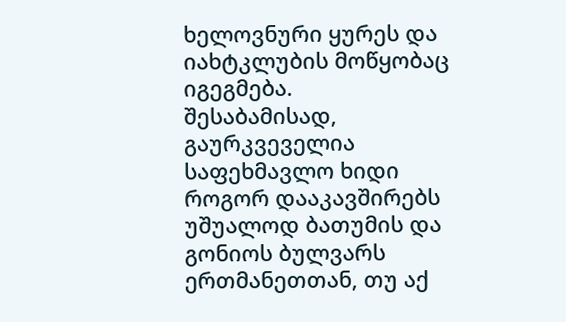ხელოვნური ყურეს და იახტკლუბის მოწყობაც იგეგმება.
შესაბამისად, გაურკვეველია საფეხმავლო ხიდი როგორ დააკავშირებს უშუალოდ ბათუმის და გონიოს ბულვარს ერთმანეთთან, თუ აქ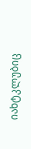იახტკლუბიც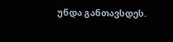უნდა განთავსდეს.